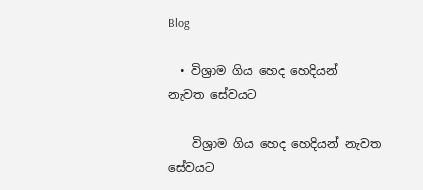Blog

  • විශ්‍රාම ගිය හෙද හෙදියන්  නැවත සේවයට

    විශ්‍රාම ගිය හෙද හෙදියන් නැවත සේවයට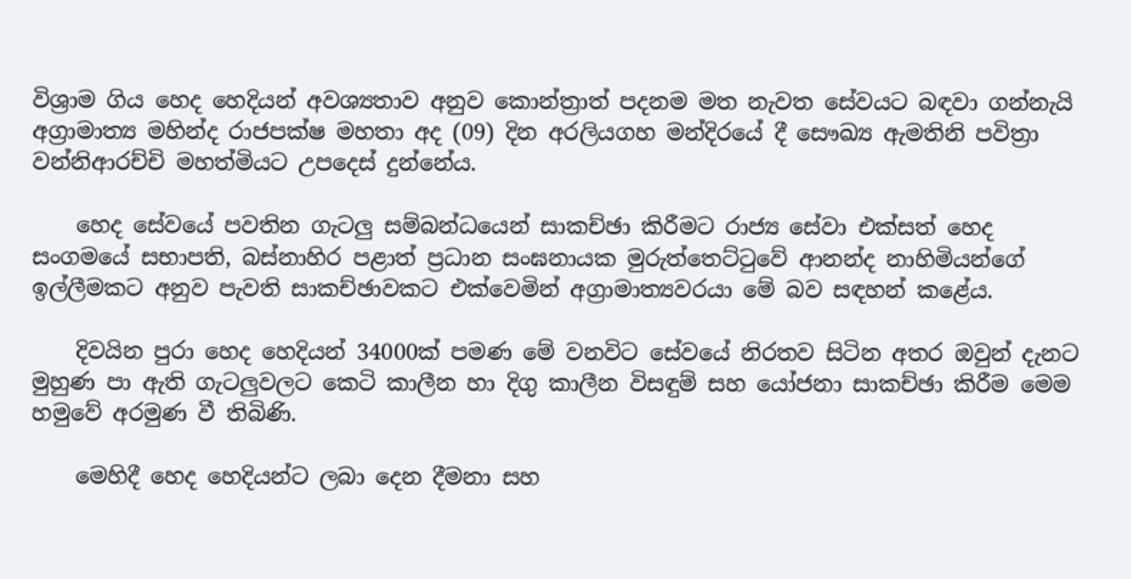විශ්‍රාම ගිය හෙද හෙදියන් අවශ්‍යතාව අනුව කොන්ත්‍රාත් පදනම මත නැවත සේවයට බඳවා ගන්නැයි  අග්‍රාමාත්‍ය මහින්ද රාජපක්ෂ මහතා අද (09) දින අරලියගහ මන්දිරයේ දී සෞඛ්‍ය ඇමතිනි පවිත්‍රා වන්නිආරච්චි මහත්මියට උපදෙස් දුන්නේය.

    හෙද සේවයේ පවතින ගැටලු සම්බන්ධයෙන් සාකච්ඡා කිරීමට රාජ්‍ය සේවා එක්සත් හෙද සංගමයේ සභාපති, බස්නාහිර පළාත් ප්‍රධාන සංඝනායක මුරුත්තෙට්ටුවේ ආනන්ද නාහිමියන්ගේ ඉල්ලීමකට අනුව පැවති සාකච්ඡාවකට එක්වෙමින් අග්‍රාමාත්‍යවරයා මේ බව සඳහන් කළේය.

    දිවයින පුරා හෙද හෙදියන් 34000ක් පමණ මේ වනවිට සේවයේ නිරතව සිටින අතර ඔවුන් දැනට මුහුණ පා ඇති ගැටලුවලට කෙටි කාලීන හා දිගු කාලීන විසඳුම් සහ යෝජනා සාකච්ඡා කිරීම මෙම හමුවේ අරමුණ වී තිබිණි.

    මෙහිදී හෙද හෙදියන්ට ලබා දෙන දීමනා සහ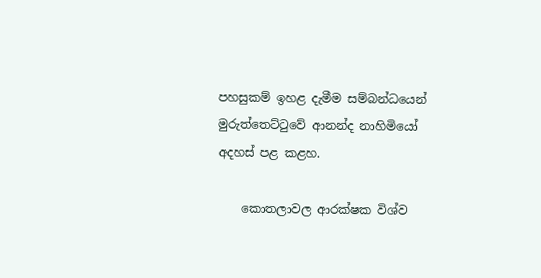පහසුකම් ඉහළ දැමීම සම්බන්ධයෙන් මුරුත්තෙට්ටුවේ ආනන්ද නාහිමියෝ අදහස් පළ කළහ.

    කොතලාවල ආරක්ෂක විශ්ව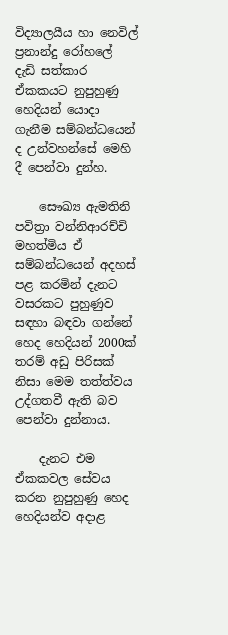විද්‍යාලයීය හා නෙවිල් ප්‍රනාන්දු රෝහලේ දැඩි සත්කාර ඒකකයට නුපුහුණු හෙදියන් යොදා ගැනීම සම්බන්ධයෙන් ද උන්වහන්සේ මෙහි දී පෙන්වා දුන්හ.

    සෞඛ්‍ය ඇමතිනි පවිත්‍රා වන්නිආරච්චි මහත්මිය ඒ සම්බන්ධයෙන් අදහස් පළ කරමින් දැනට වසරකට පුහුණුව සඳහා බඳවා ගන්නේ හෙද හෙදියන් 2000ක් තරම් අඩු පිරිසක් නිසා මෙම තත්ත්වය උද්ගතවී ඇති බව පෙන්වා දුන්නාය.

    දැනට එම ඒකකවල සේවය කරන නුපුහුණු හෙද හෙදියන්ව අදාළ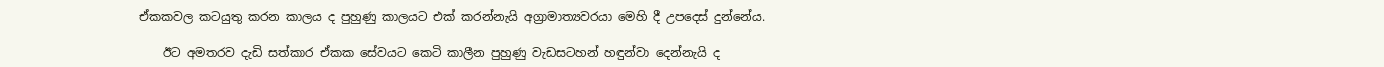ඒකකවල කටයුතු කරන කාලය ද පුහුණු කාලයට එක් කරන්නැයි අග්‍රාමාත්‍යවරයා මෙහි දී උපදෙස් දුන්නේය.

    ඊට අමතරව දැඩි සත්කාර ඒකක සේවයට කෙටි කාලීන පුහුණු වැඩසටහන් හඳුන්වා දෙන්නැයි ද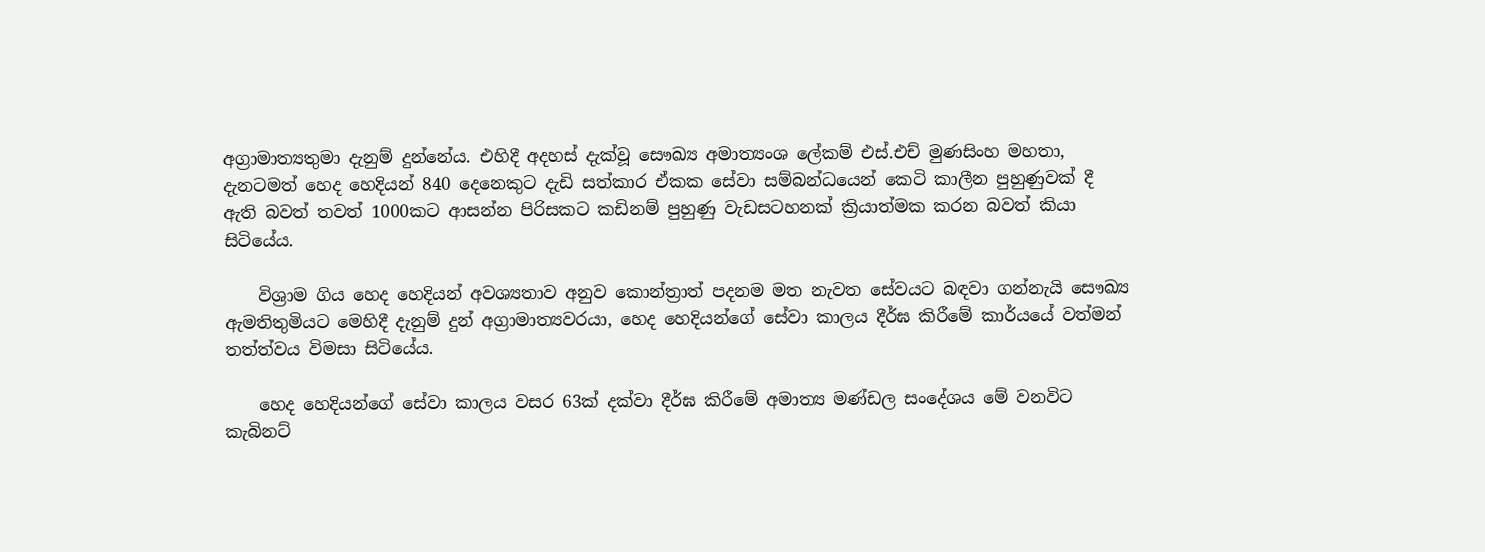අග්‍රාමාත්‍යතුමා දැනුම් දුන්නේය. එහිදී අදහස් දැක්වූ සෞඛ්‍ය අමාත්‍යංශ ලේකම් එස්.එච් මුණසිංහ මහතා, දැනටමත් හෙද හෙදියන් 840 දෙනෙකුට දැඩි සත්කාර ඒකක සේවා සම්බන්ධයෙන් කෙටි කාලීන පුහුණුවක් දී ඇති බවත් තවත් 1000කට ආසන්න පිරිසකට කඩිනම් පුහුණු වැඩසටහනක් ක්‍රියාත්මක කරන බවත් කියා සිටියේය.

    විශ්‍රාම ගිය හෙද හෙදියන් අවශ්‍යතාව අනුව කොන්ත්‍රාත් පදනම මත නැවත සේවයට බඳවා ගන්නැයි සෞඛ්‍ය ඇමතිතුමියට මෙහිදී දැනුම් දුන් අග්‍රාමාත්‍යවරයා, හෙද හෙදියන්ගේ සේවා කාලය දීර්ඝ කිරීමේ කාර්යයේ වත්මන් තත්ත්වය විමසා සිටියේය.

    හෙද හෙදියන්ගේ සේවා කාලය වසර 63ක් දක්වා දීර්ඝ කිරීමේ අමාත්‍ය මණ්ඩල සංදේශය මේ වනවිට කැබිනට්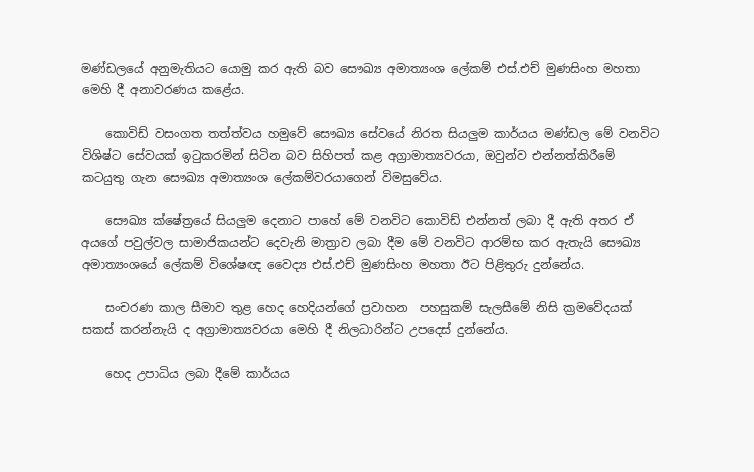මණ්ඩලයේ අනුමැතියට යොමු කර ඇති බව සෞඛ්‍ය අමාත්‍යංශ ලේකම් එස්.එච් මුණසිංහ මහතා මෙහි දී අනාවරණය කළේය.

    කොවිඩ් වසංගත තත්ත්වය හමුවේ සෞඛ්‍ය සේවයේ නිරත සියලුම කාර්යය මණ්ඩල මේ වනවිට විශිෂ්ට සේවයක් ඉටුකරමින් සිටින බව සිහිපත් කළ අග්‍රාමාත්‍යවරයා, ඔවුන්ව එන්නත්කිරීමේ කටයුතු ගැන සෞඛ්‍ය අමාත්‍යංශ ලේකම්වරයාගෙන් විමසුවේය.

    සෞඛ්‍ය ක්ෂේත්‍රයේ සියලුම දෙනාට පාහේ මේ වනවිට කොවිඩ් එන්නත් ලබා දී ඇති අතර ඒ අයගේ පවුල්වල සාමාජිකයන්ට දෙවැනි මාත්‍රාව ලබා දීම මේ වනවිට ආරම්භ කර ඇතැයි සෞඛ්‍ය අමාත්‍යංශයේ ලේකම් විශේෂඥ වෛද්‍ය එස්.එච් මුණසිංහ මහතා ඊට පිළිතුරු දුන්නේය.

    සංචරණ කාල සීමාව තුළ හෙද හෙදියන්ගේ ප්‍රවාහන  පහසුකම් සැලසීමේ නිසි ක්‍රමවේදයක් සකස් කරන්නැයි ද අග්‍රාමාත්‍යවරයා මෙහි දී නිලධාරින්ට උපදෙස් දුන්නේය.

    හෙද උපාධිය ලබා දීමේ කාර්යය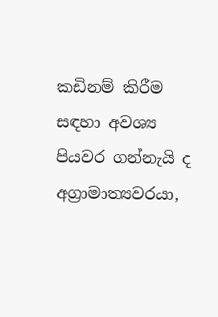කඩිනම් කිරීම සඳහා අවශ්‍ය පියවර ගන්නැයි ද අග්‍රාමාත්‍යවරයා,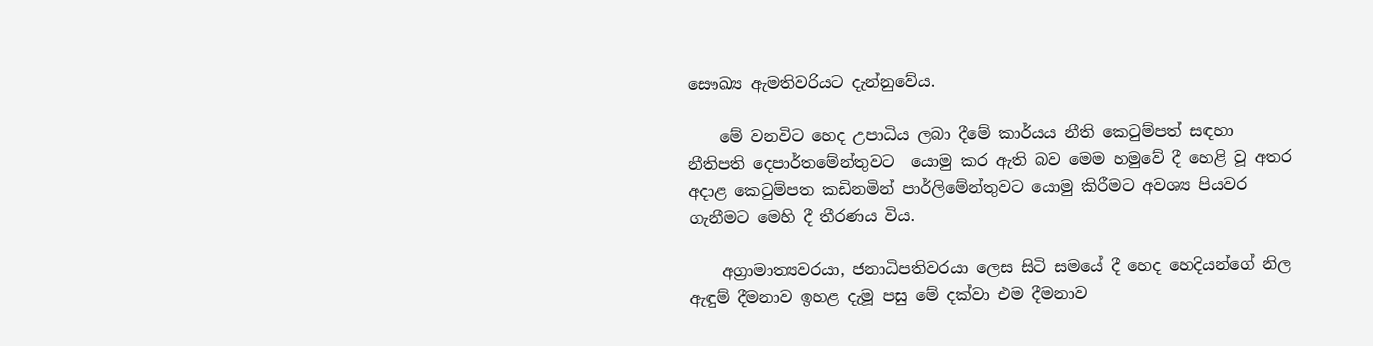සෞඛ්‍ය ඇමතිවරියට දැන්නුවේය.

    මේ වනවිට හෙද උපාධිය ලබා දීමේ කාර්යය නීති කෙටුම්පත් සඳහා නීතිපති දෙපාර්තමේන්තුවට  යොමු කර ඇති බව මෙම හමුවේ දී හෙළි වූ අතර අදාළ කෙටුම්පත කඩිනමින් පාර්ලිමේන්තුවට යොමු කිරීමට අවශ්‍ය පියවර ගැනීමට මෙහි දී තීරණය විය.

    අග්‍රාමාත්‍යවරයා, ජනාධිපතිවරයා ලෙස සිටි සමයේ දී හෙද හෙදියන්ගේ නිල ඇඳුම් දීමනාව ඉහළ දැමූ පසු මේ දක්වා එම දීමනාව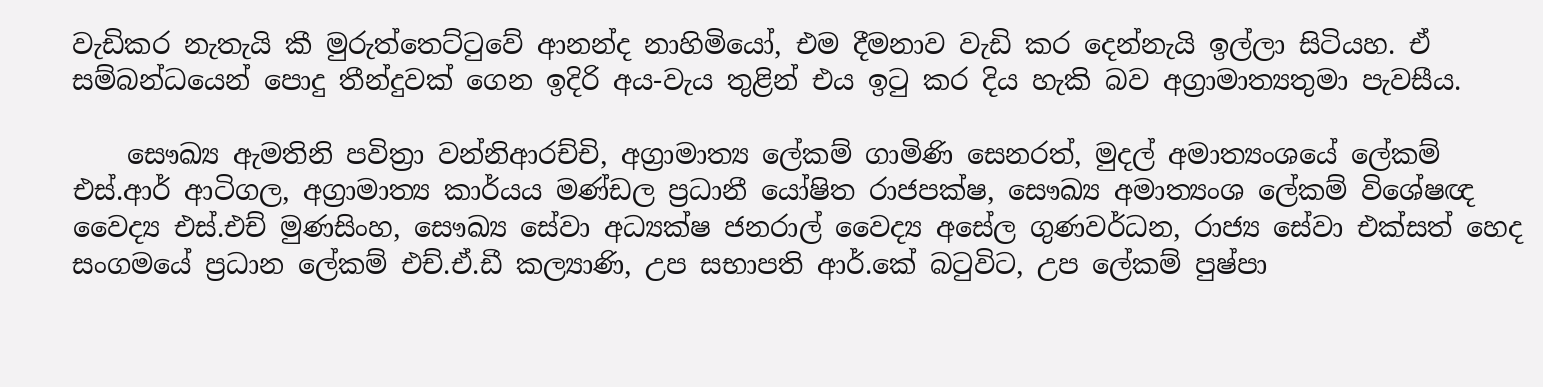වැඩිකර නැතැයි කී මුරුත්තෙට්ටුවේ ආනන්ද නාහිමියෝ, එම දීමනාව වැඩි කර දෙන්නැයි ඉල්ලා සිටියහ. ඒ සම්බන්ධයෙන් පොදු තීන්දුවක් ගෙන ඉදිරි අය-වැය තුළින් එය ඉටු කර දිය හැකි බව අග්‍රාමාත්‍යතුමා පැවසීය.

    සෞඛ්‍ය ඇමතිනි පවිත්‍රා වන්නිආරච්චි, අග්‍රාමාත්‍ය ලේකම් ගාමිණි සෙනරත්, මුදල් අමාත්‍යංශයේ ලේකම් එස්.ආර් ආටිගල, අග්‍රාමාත්‍ය කාර්යය මණ්ඩල ප්‍රධානී යෝෂිත රාජපක්ෂ, සෞඛ්‍ය අමාත්‍යංශ ලේකම් විශේෂඥ වෛද්‍ය එස්.එච් මුණසිංහ, සෞඛ්‍ය සේවා අධ්‍යක්ෂ ජනරාල් වෛද්‍ය අසේල ගුණවර්ධන, රාජ්‍ය සේවා එක්සත් හෙද සංගමයේ ප්‍රධාන ලේකම් එච්.ඒ.ඩී කල්‍යාණි, උප සභාපති ආර්.කේ බටුවිට, උප ලේකම් පුෂ්පා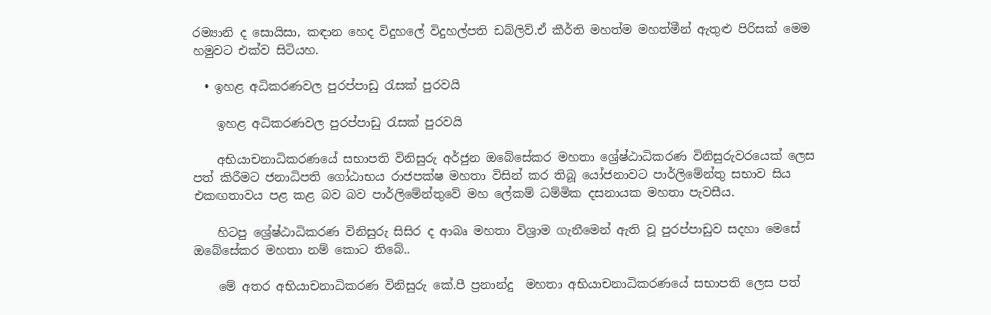රම්‍යානි ද සොයිසා, කඳාන හෙද විදුහලේ විදුහල්පති ඩබ්ලිව්.ඒ කීර්ති මහත්ම මහත්මීන් ඇතුළු පිරිසක් මෙම හමුවට එක්ව සිටියහ.

  • ඉහළ අධිකරණවල පුරප්පාඩු රැසක් පුරවයි

    ඉහළ අධිකරණවල පුරප්පාඩු රැසක් පුරවයි

    අභියාචනාධිකරණයේ සභාපති විනිසුරු අර්ජුන ඔබේසේකර මහතා ශ්‍රේෂ්ඨාධිකරණ විනිසුරුවරයෙක් ලෙස පත් කිරීමට ජනාධිපති ගෝඨාභය රාජපක්ෂ මහතා විසින් කර තිබූ යෝජනාවට පාර්ලිමේන්තු සභාව සිය එකඟතාවය පළ කළ බව බව පාර්ලිමේන්තුවේ මහ ලේකම් ධම්මික දසනායක මහතා පැවසීය.

    හිටපු ශ්‍රේෂ්ඨාධිකරණ විනිසුරු සිසිර ද ආබෘ මහතා විශ්‍රාම ගැනීමෙන් ඇති වූ පුරප්පාඩුව සදහා මෙසේ ඔබේසේකර මහතා නම් කොට තිබේ..

    මේ අතර ‍අභි‍යාචනාධිකරණ විනිසුරු කේ.පී ප්‍රනාන්දු  මහතා අභි‍යාචනාධිකරණයේ සභාපති ලෙස පත්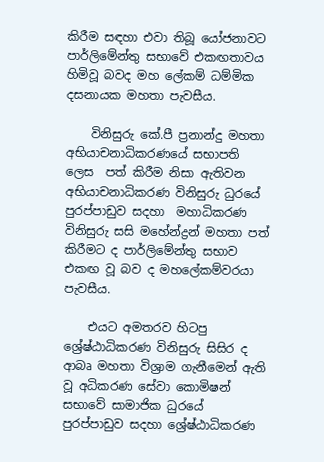කිරීම සඳහා එවා තිබූ යෝජනාවට පාර්ලිමේන්තු සභාවේ එකඟතාවය හිමිවූ බවද මහ ලේකම් ධම්මික දසනායක මහතා පැවසීය.

    විනිසුරු කේ.පී ප්‍රනාන්දු මහතා අභියාචනාධිකරණයේ සභාපති ලෙස  පත් කිරීම නිසා ඇතිවන අභියාචනාධිකරණ විනිසුරු ධුරයේ පුරප්පාඩුව සදහා  මහාධිකරණ විනිසුරු සසි මහේන්ද්‍රන් මහතා පත් කිරීමට ද පාර්ලිමේන්තු සභාව එකඟ වූ බව ද මහලේකම්වරයා පැවසීය.

    එයට අමතරව හිටපු ශ්‍රේෂ්ඨාධිකරණ විනිසුරු සිසිර ද ආබෘ මහතා විශ්‍රාම ගැනීමෙන් ඇති වූ අධිකරණ සේවා කොමිෂන් සභාවේ සාමාජික ධුරයේ  පුරප්පාඩුව සදහා ශ්‍රේෂ්ඨාධිකරණ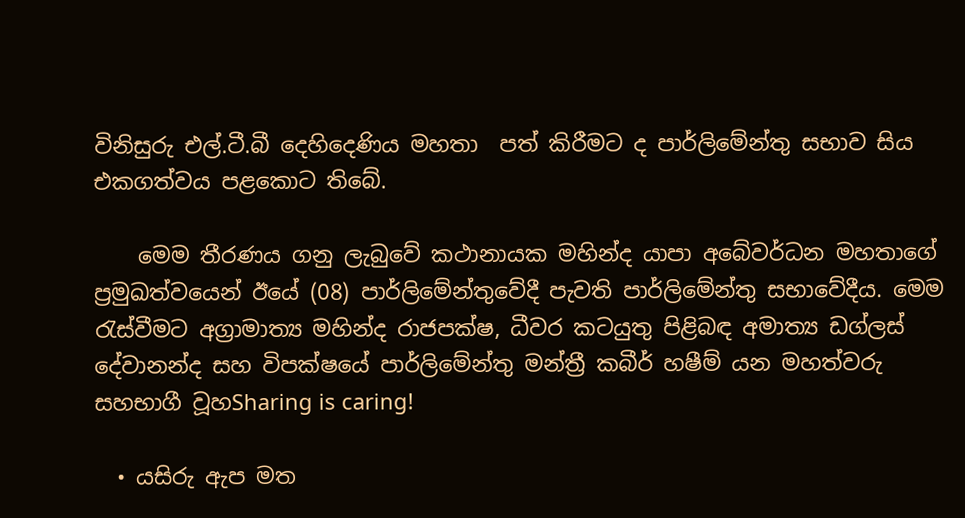විනිසුරු එල්.ටී.බී දෙහිදෙණිය මහතා  පත් කිරීමට ද පාර්ලිමේන්තු සභාව සිය එකගත්වය පළකොට තිබේ.

    මෙම තීරණය ගනු ලැබුවේ කථානායක මහින්ද යාපා අබේවර්ධන මහතාගේ ප්‍රමුඛත්වයෙන් ඊයේ (08) පාර්ලිමේන්තුවේදී පැවති පාර්ලිමේන්තු සභාවේදීය. මෙම රැස්වීමට අග්‍රාමාත්‍ය මහින්ද රාජපක්ෂ, ධීවර කටයුතු පිළිබඳ අමාත්‍ය ඩග්ලස් දේවානන්ද සහ විපක්ෂයේ පාර්ලිමේන්තු මන්ත්‍රී කබීර් හෂීම් යන මහත්වරු සහභාගී වූහSharing is caring!

  • යසිරු ඇප මත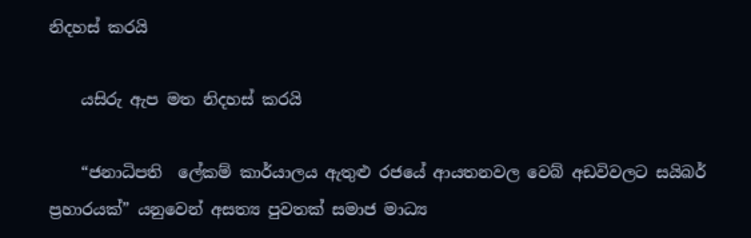නිදහස් කරයි

    යසිරු ඇප මත නිදහස් කරයි

    “ජනාධිපති  ලේකම් කාර්යාලය ඇතුළු රජයේ ආයතනවල වෙබ් අඩවිවලට සයිබර් ප්‍රහාරයක්” යනුවෙන් අසත්‍ය පුවතක් සමාජ මාධ්‍ය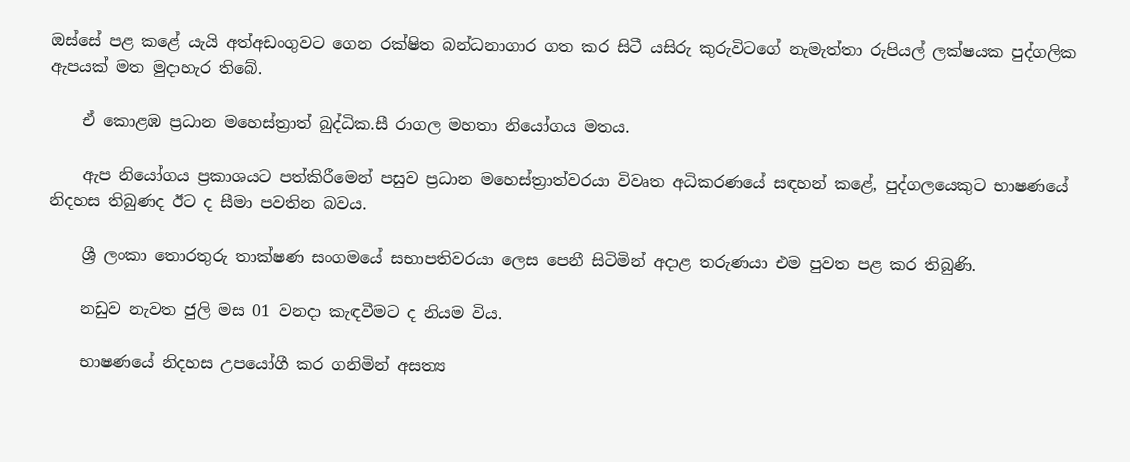ඔස්සේ පළ කළේ යැයි අත්අඩංගුවට ගෙන රක්ෂිත බන්ධනාගාර ගත කර සිටී යසිරු කුරුවිටගේ නැමැත්තා රුපියල් ලක්ෂයක පුද්ගලික ඇපයක් මත මුදාහැර තිබේ.

    ඒ කොළඹ ප්‍රධාන මහෙස්ත්‍රාත් බුද්ධික.සී රාගල මහතා නියෝගය මතය.

    ඇප නියෝගය ප්‍රකාශයට පත්කිරීමෙන් පසුව ප්‍රධාන මහෙස්ත්‍රාත්වරයා විවෘත අධිකරණයේ සඳහන් කළේ, පුද්ගලයෙකුට භාෂණයේ නිදහස තිබුණද ඊට ද සීමා පවතින බවය.

    ශ්‍රී ලංකා තොරතුරු තාක්ෂණ සංගමයේ සභාපතිවරයා ලෙස පෙනී සිටිමින් අදාළ තරුණයා එම පුවත පළ කර තිබුණි.

    නඩුව නැවත ජුලි මස 01 වනදා කැඳවීමට ද නියම විය.

    භාෂණයේ නිදහස උපයෝගී කර ගනිමින් අසත්‍ය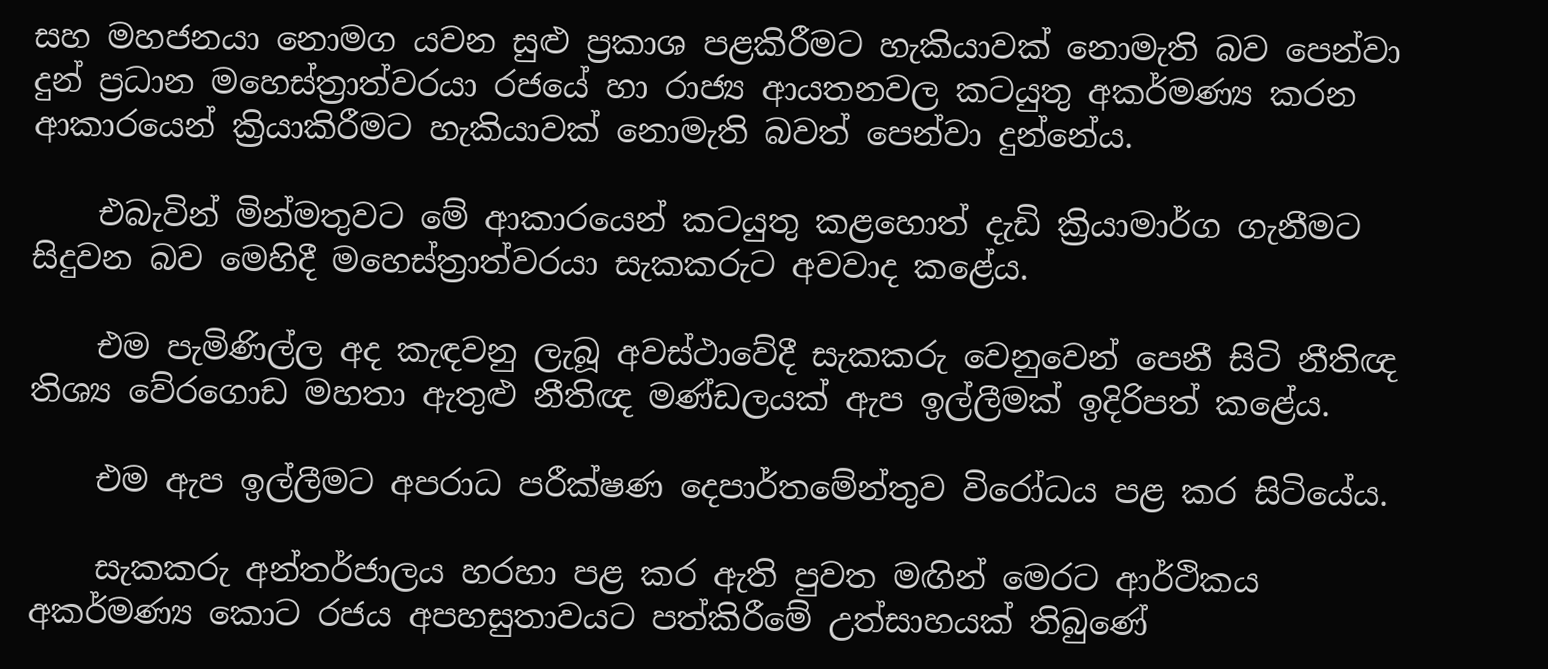සහ මහජනයා නොමග යවන සුළු ප්‍රකාශ පළකිරීමට හැකියාවක් නොමැති බව පෙන්වා දුන් ප්‍රධාන මහෙස්ත්‍රාත්වරයා රජයේ හා රාජ්‍ය ආයතනවල කටයුතු අකර්මණ්‍ය කරන ආකාරයෙන් ක්‍රියාකිරීමට හැකියාවක් නොමැති බවත් පෙන්වා දුන්නේය.

    එබැවින් මින්මතුවට මේ ආකාරයෙන් කටයුතු කළහොත් දැඩි ක්‍රියාමාර්ග ගැනීමට සිදුවන බව මෙහිදී මහෙස්ත්‍රාත්වරයා සැකකරුට අවවාද කළේය.

    එම පැමිණිල්ල අද කැඳවනු ලැබූ අවස්ථාවේදී සැකකරු වෙනුවෙන් පෙනී සිටි නීතිඥ තිශ්‍ය වේරගොඩ මහතා ඇතුළු නීතිඥ මණ්ඩලයක් ඇප ඉල්ලීමක් ඉදිරිපත් කළේය.

    එම ඇප ඉල්ලීමට අපරාධ පරීක්ෂණ දෙපාර්තමේන්තුව විරෝධය පළ කර සිටියේය.

    සැකකරු අන්තර්ජාලය හරහා පළ කර ඇති පුවත මඟින් මෙරට ආර්ථිකය අකර්මණ්‍ය කොට රජය අපහසුතාවයට පත්කිරීමේ උත්සාහයක් තිබුණේ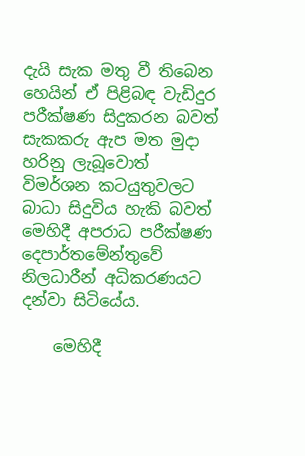දැයි සැක මතු වී තිබෙන හෙයින් ඒ පිළිබඳ වැඩිදුර පරීක්ෂණ සිදුකරන බවත් සැකකරු ඇප මත මුදා හරිනු ලැබූවොත් විමර්ශන කටයුතුවලට බාධා සිදුවිය හැකි බවත් මෙහිදී අපරාධ පරීක්ෂණ දෙපාර්තමේන්තුවේ නිලධාරීන් අධිකරණයට දන්වා සිටියේය.

    මෙහිදී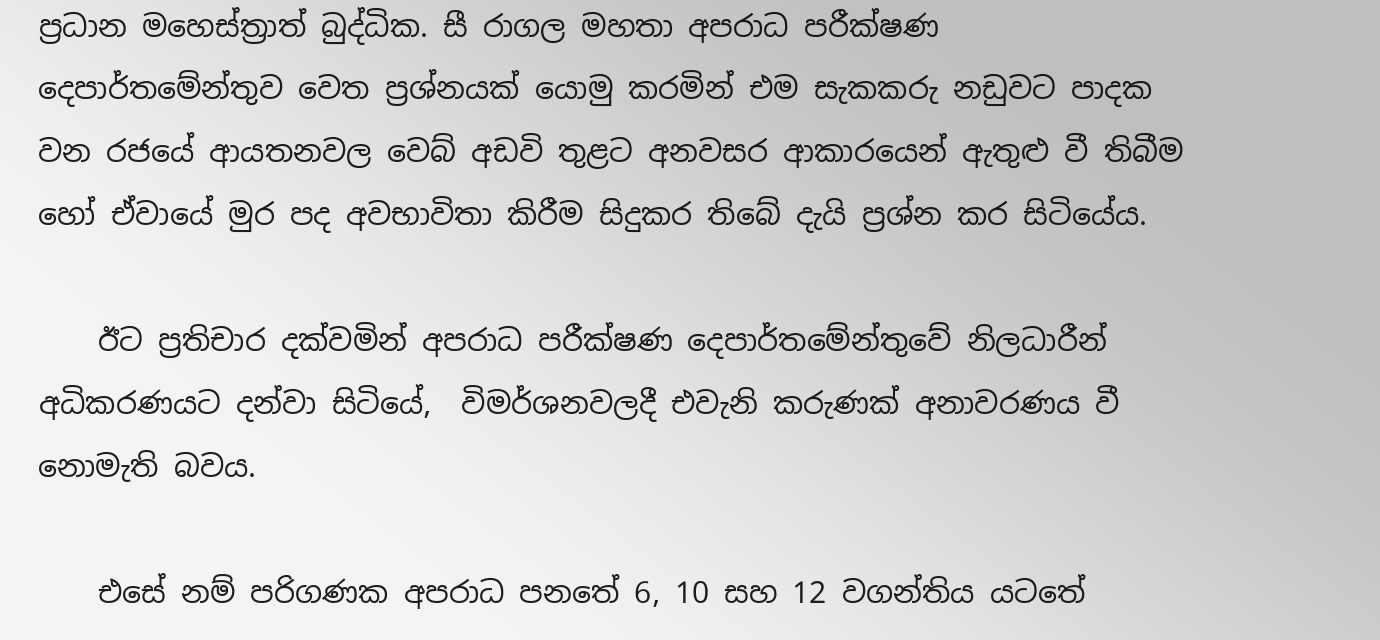ප්‍රධාන මහෙස්ත්‍රාත් බුද්ධික. සී රාගල මහතා අපරාධ පරීක්ෂණ දෙපාර්තමේන්තුව වෙත ප්‍රශ්නයක් යොමු කරමින් එම සැකකරු නඩුවට පාදක වන රජයේ ආයතනවල වෙබ් අඩවි තුළට අනවසර ආකාරයෙන් ඇතුළු වී තිබීම හෝ ඒවායේ මුර පද අවභාවිතා කිරීම සිදුකර තිබේ දැයි ප්‍රශ්න කර සිටියේය.

    ඊට ප්‍රතිචාර දක්වමින් අපරාධ පරීක්ෂණ දෙපාර්තමේන්තුවේ නිලධාරීන් අධිකරණයට දන්වා සිටියේ,  විමර්ශනවලදී එවැනි කරුණක් අනාවරණය වී නොමැති බවය.

    එසේ නම් පරිගණක අපරාධ පනතේ 6, 10 සහ 12 වගන්තිය යටතේ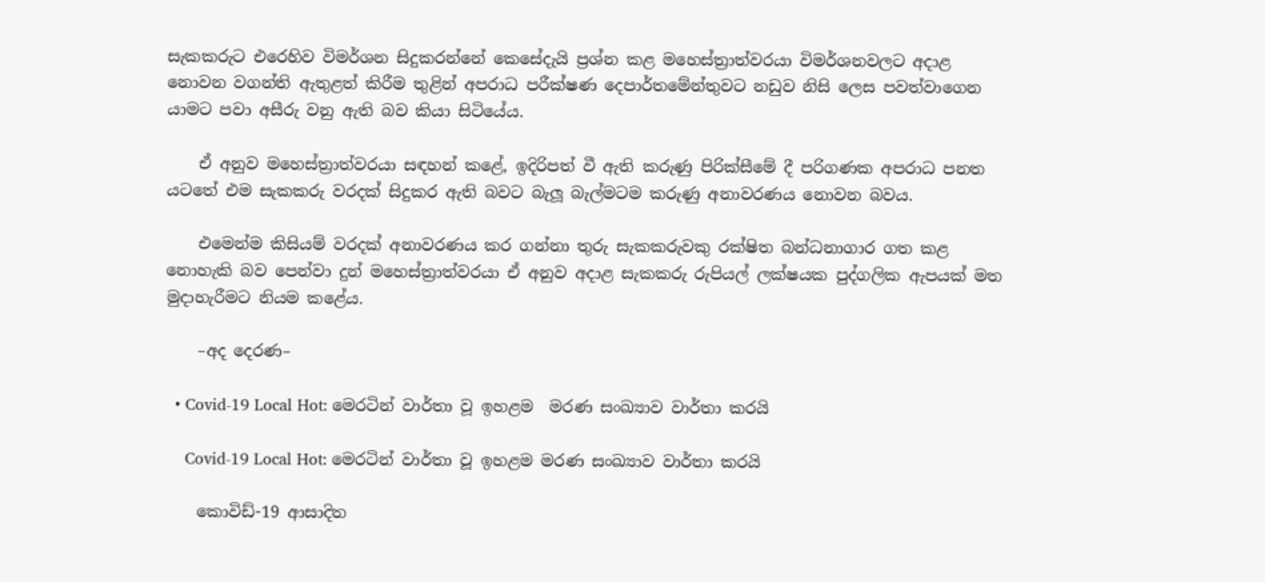සැකකරුට එරෙහිව විමර්ශන සිදුකරන්නේ කෙසේදැයි ප්‍රශ්න කළ මහෙස්ත්‍රාත්වරයා විමර්ශනවලට අදාළ නොවන වගන්ති ඇතුළත් කිරීම තුළින් අපරාධ පරීක්ෂණ දෙපාර්තමේන්තුවට නඩුව නිසි ලෙස පවත්වාගෙන යාමට පවා අසීරු වනු ඇති බව කියා සිටියේය.

    ඒ අනුව මහෙස්ත්‍රාත්වරයා සඳහන් කළේ, ඉදිරිපත් වී ඇති කරුණු පිරික්සීමේ දී පරිගණක අපරාධ පනත යටතේ එම සැකකරු වරදක් සිදුකර ඇති බවට බැලූ බැල්මටම කරුණු අනාවරණය නොවන බවය.

    එමෙන්ම කිසියම් වරදක් අනාවරණය කර ගන්නා තුරු සැකකරුවකු රක්ෂිත බන්ධනාගාර ගත කළ නොහැකි බව පෙන්වා දුන් මහෙස්ත්‍රාත්වරයා ඒ අනුව අදාළ සැකකරු රුපියල් ලක්ෂයක පුද්ගලික ඇපයක් මත මුදාහැරීමට නියම කළේය.

    –අද දෙරණ–

  • Covid-19 Local Hot: මෙරටින් වාර්තා වූ ඉහළම  මරණ සංඛ්‍යාව වාර්තා කරයි

    Covid-19 Local Hot: මෙරටින් වාර්තා වූ ඉහළම මරණ සංඛ්‍යාව වාර්තා කරයි

    කොවිඩ්-19 ආසාදිත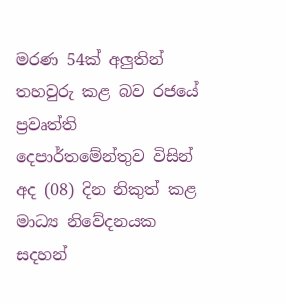මරණ 54ක් අලුතින් තහවුරු කළ බව රජයේ ප්‍රවෘත්ති දෙපාර්තමේන්තුව විසින් අද (08) දින නිකුත් කළ මාධ්‍ය නිවේදනයක සදහන්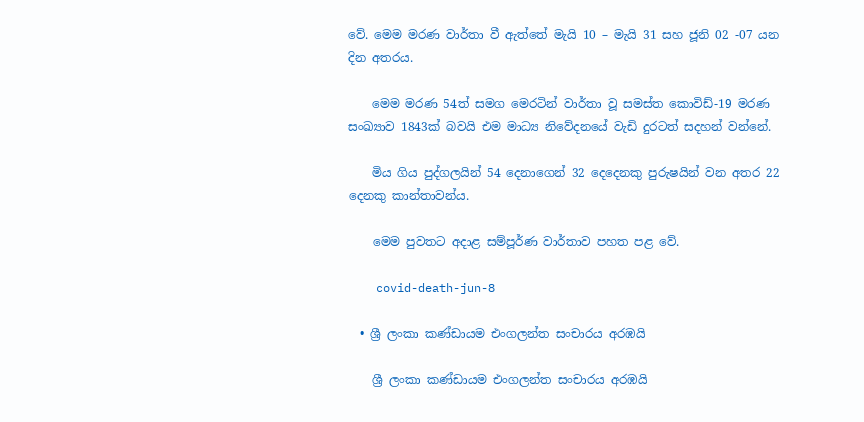වේ. මෙම මරණ වාර්තා වී ඇත්තේ මැයි 10 – මැයි 31 සහ ජූනි 02 -07 යන දින අතරය.

    මෙම මරණ 54ත් සමග මෙරටින් වාර්තා වූ සමස්ත කොවිඩ්-19 මරණ සංඛ්‍යාව 1843ක් බවයි එම මාධ්‍ය නිවේදනයේ වැඩි දුරටත් සදහන් වන්නේ.

    මිය ගිය පුද්ගලයින් 54 දෙනාගෙන් 32 දෙදෙනකු පුරුෂයින් වන අතර 22 දෙනකු කාන්තාවන්ය.

    මෙම පුවතට අදාළ සම්පූර්ණ වාර්තාව පහත පළ වේ.

    covid-death-jun-8

  • ශ්‍රී ලංකා කණ්ඩායම එංගලන්ත සංචාරය අරඹයි

    ශ්‍රී ලංකා කණ්ඩායම එංගලන්ත සංචාරය අරඹයි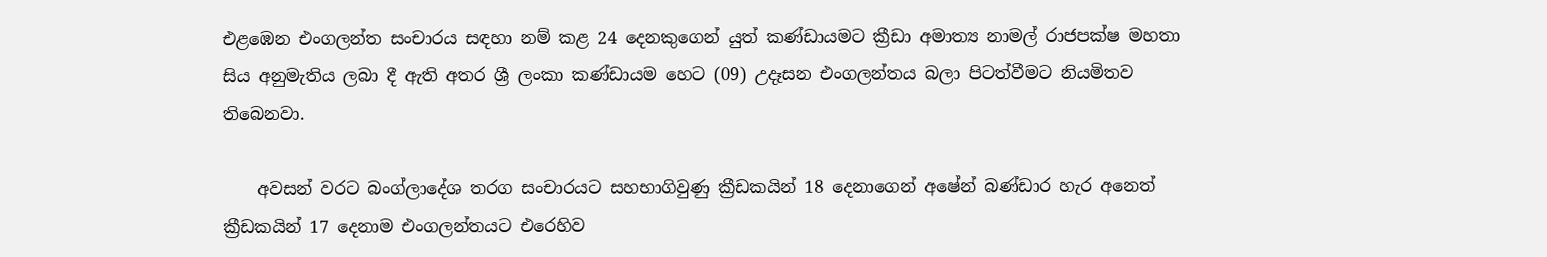එළඹෙන එංගලන්ත සංචාරය සඳහා නම් කළ 24 දෙනකුගෙන් යුත් කණ්ඩායමට ක්‍රීඩා අමාත්‍ය නාමල් රාජපක්ෂ මහතා සිය අනුමැතිය ලබා දී ඇති අතර ශ්‍රී ලංකා කණ්ඩායම හෙට (09) උදෑසන එංගලන්තය බලා පිටත්වීමට නියමිතව තිබෙනවා.

    අවසන් වරට බංග්ලාදේශ තරග සංචාරයට සහභාගිවුණු ක්‍රීඩකයින් 18 දෙනාගෙන් අෂේන් බණ්ඩාර හැර අනෙත් ක්‍රීඩකයින් 17 දෙනාම එංගලන්තයට එරෙහිව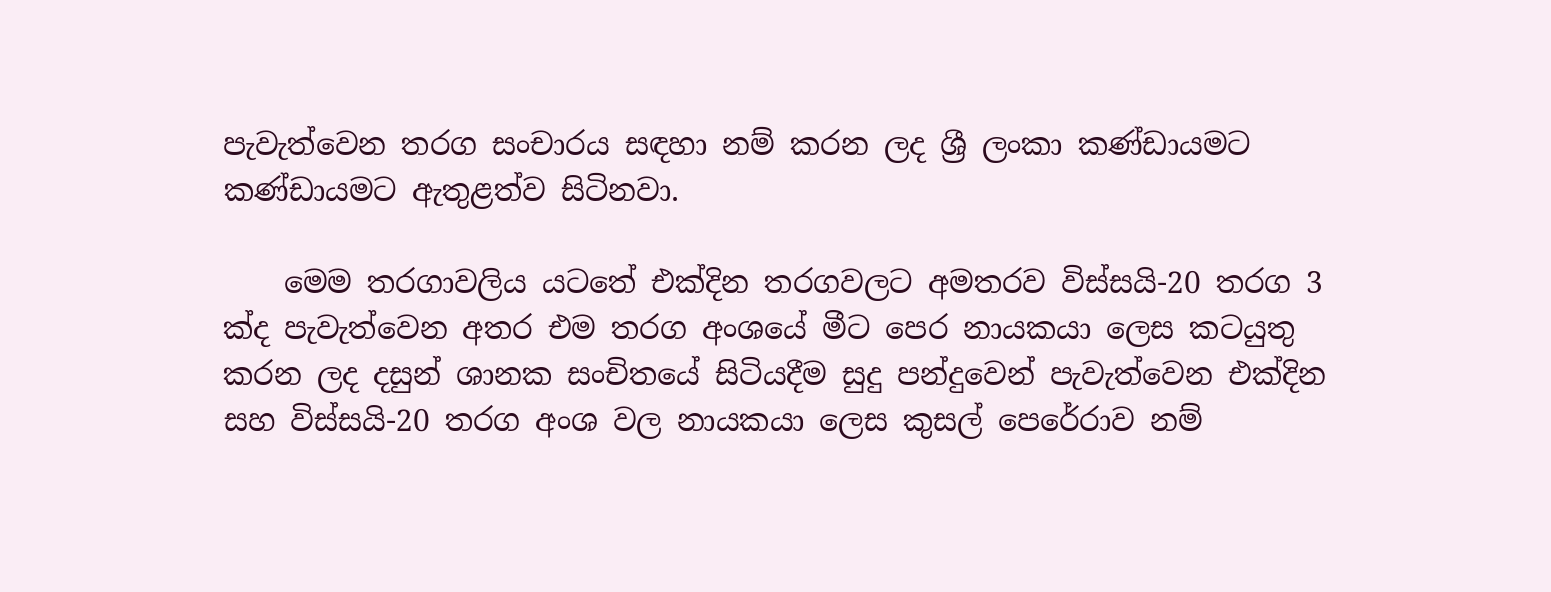පැවැත්වෙන තරග සංචාරය සඳහා නම් කරන ලද ශ්‍රී ලංකා කණ්ඩායමට කණ්ඩායමට ඇතුළත්ව සිටිනවා.

    මෙම තරගාවලිය යටතේ එක්දින තරගවලට අමතරව විස්සයි-20 තරග 3 ක්ද පැවැත්වෙන අතර එම තරග අංශයේ මීට පෙර නායකයා ලෙස කටයුතු කරන ලද දසුන් ශානක සංචිතයේ සිටියදීම සුදු පන්දුවෙන් පැවැත්වෙන එක්දින සහ විස්සයි-20 තරග අංශ වල නායකයා ලෙස කුසල් පෙරේරාව නම්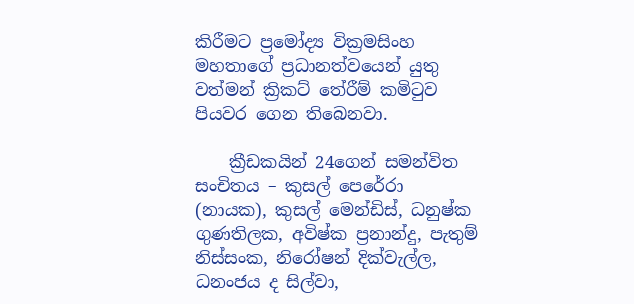කිරීමට ප්‍රමෝද්‍ය වික්‍රමසිංහ මහතාගේ ප්‍රධානත්වයෙන් යුතු වත්මන් ක්‍රිකට් තේරීම් කමිටුව පියවර ගෙන තිබෙනවා.

    ක්‍රීඩකයින් 24ගෙන් සමන්විත සංචිතය – කුසල් පෙරේරා (නායක), කුසල් මෙන්ඩිස්, ධනුෂ්ක ගුණතිලක, අවිෂ්ක ප්‍රනාන්දු, පැතුම් නිස්සංක, නිරෝෂන් දික්වැල්ල, ධනංජය ද සිල්වා,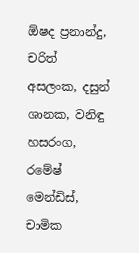ඕෂද ප්‍රනාන්දු, චරිත් අසලංක, දසුන් ශානක, වනිඳු හසරංග, රමේෂ් මෙන්ඩිස්, චාමික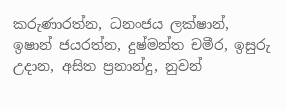කරුණාරත්න, ධනංජය ලක්ෂාන්, ඉෂාන් ජයරත්න, දුෂ්මන්ත චමීර, ඉසුරු උදාන, අසිත ප්‍රනාන්දු, නුවන්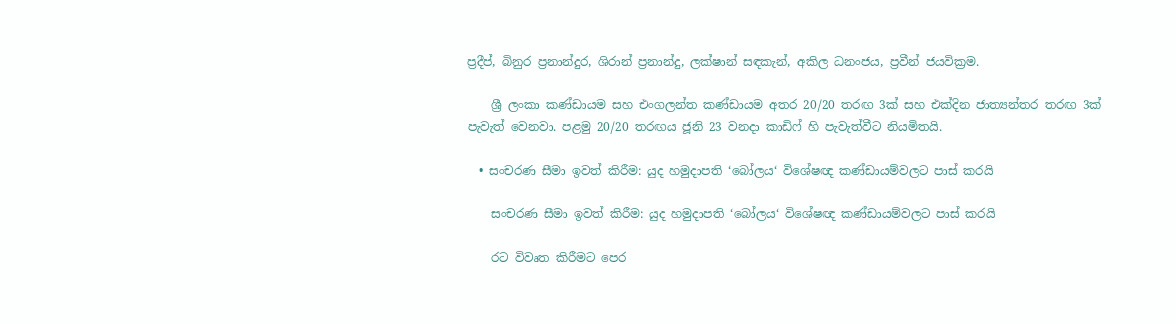ප්‍රදීප්, බිනුර ප්‍රනාන්දුර, ශිරාන් ප්‍රනාන්දු, ලක්ෂාන් සඳකැන්, අකිල ධනංජය, ප්‍රවීන් ජයවික්‍රම.

    ශ්‍රී ලංකා කණ්ඩායම සහ එංගලන්ත කණ්ඩායම අතර 20/20 තරඟ 3ක් සහ එක්දින ජාත්‍යන්තර තරඟ 3ක් පැවැත් වෙනවා. පළමු 20/20 තරඟය ජූනි 23 වනදා කාඩිෆ් හි පැවැත්වීට නියමිතයි.

  • සංචරණ සීමා ඉවත් කිරීම: යුද හමුදාපති ‘බෝලය‘ විශේෂඥ කණ්ඩායම්වලට පාස් කරයි

    සංචරණ සීමා ඉවත් කිරීම: යුද හමුදාපති ‘බෝලය‘ විශේෂඥ කණ්ඩායම්වලට පාස් කරයි

    රට විවෘත කිරීමට පෙර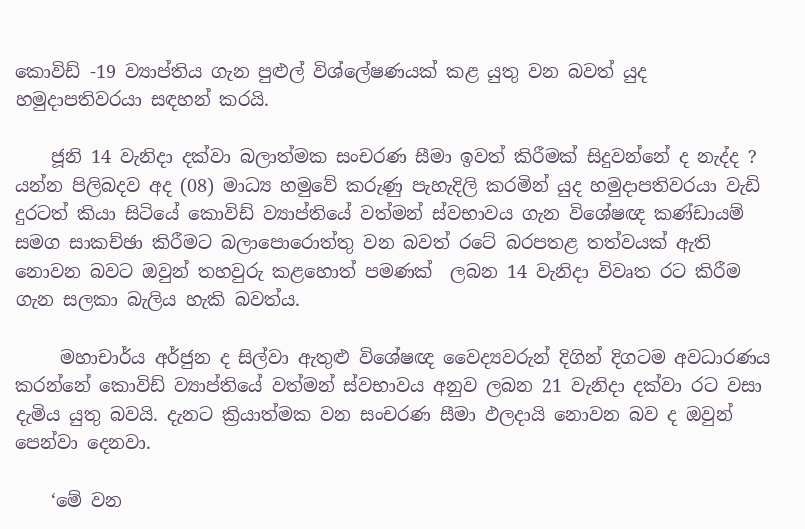කොවිඩ් -19 ව්‍යාප්තිය ගැන පුළුල් විශ්ලේෂණයක් කළ යුතු වන බවත් යුද හමුදාපතිවරයා සඳහන් කරයි.

    ජූනි 14 වැනිදා දක්වා බලාත්මක සංචරණ සීමා ඉවත් කිරීමක් සිදුවන්නේ ද නැද්ද ? යන්න පිලිබදව අද (08) මාධ්‍ය හමුවේ කරුණු පැහැදිලි කරමින් යුද හමුදාපතිවරයා වැඩි දුරටත් කියා සිටියේ කොවිඩ් ව්‍යාප්තියේ වත්මන් ස්වභාවය ගැන විශේෂඥ කණ්ඩායම් සමග සාකච්ඡා කිරීමට බලාපොරොත්තු වන බවත් රටේ බරපතළ තත්වයක් ඇති නොවන බවට ඔවුන් තහවුරු කළහොත් පමණක්  ලබන 14 වැනිදා විවෘත රට කිරීම ගැන සලකා බැලිය හැකි බවත්ය.

     මහාචාර්ය අර්ජුන ද සිල්වා ඇතුළු විශේෂඥ වෛද්‍යවරුන් දිගින් දිගටම අවධාරණය කරන්නේ කොවිඩ් ව්‍යාප්තියේ වත්මන් ස්වභාවය අනුව ලබන 21 වැනිදා දක්වා රට වසා දැමිය යුතු බවයි. දැනට ක්‍රියාත්මක වන සංචරණ සීමා ඵලදායි නොවන බව ද ඔවුන් පෙන්වා දෙනවා.

    ‘මේ වන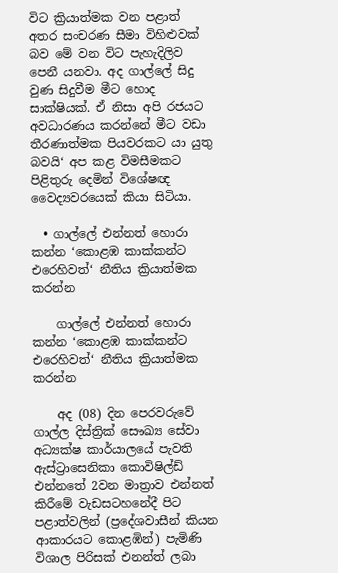විට ක්‍රියාත්මක වන පළාත් අතර සංචරණ සීමා විහිළුවක් බව මේ වන විට පැහැදිලිව පෙනී යනවා. අද ගාල්ලේ සිදු වුණ සිදුවීම මීට හොද සාක්ෂියක්. ඒ නිසා අපි රජයට අවධාරණය කරන්නේ මීට වඩා තීරණාත්මක පියවරකට යා යුතු බවයි‘ අප කළ විමසීමකට පිළිතුරු දෙමින් විශේෂඥ වෛද්‍යවරයෙක් කියා සිටියා.

  • ගාල්ලේ එන්නත් හොරා කන්න ‘කොළඹ කාක්කන්ට එරෙහිවත්‘ නීතිය ක්‍රියාත්මක කරන්න

    ගාල්ලේ එන්නත් හොරා කන්න ‘කොළඹ කාක්කන්ට එරෙහිවත්‘ නීතිය ක්‍රියාත්මක කරන්න

    අද (08) දින පෙරවරුවේ ගාල්ල දිස්ත්‍රික් සෞඛ්‍ය සේවා අධ්‍යක්ෂ කාර්යාලයේ පැවති ඇස්ට්‍රාසෙනිකා කොවිෂිල්ඩ් එන්නතේ 2වන මාත්‍රාව එන්නත් කිරීමේ වැඩසටහනේදී පිට පළාත්වලින් (ප්‍රදේශවාසීන් කියන ආකාරයට කොළඹින්) පැමිණි විශාල පිරිසක් එනන්ත් ලබා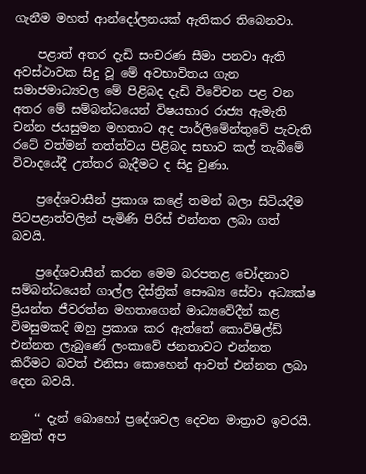ගැනීම මහත් ආන්දෝලනයක් ඇතිකර තිබෙනවා.

    පළාත් අතර දැඩි සංචරණ සීමා පනවා ඇති අවස්ථාවක සිදු වූ මේ අවභාවිතය ගැන සමාජමාධ්‍යවල මේ පිළිබද දැඩි විවේචන පළ වන අතර මේ සම්බන්ධයෙන් විෂයභාර රාජ්‍ය ඇමැති චන්න ජයසුමන මහතාට අද පාර්ලිමේන්තුවේ පැවැති රටේ වත්මන් තත්ත්වය පිළිබද සභාව කල් තැබීමේ විවාදයේදී උත්තර බැදීමට ද සිදු වුණා.

    ප්‍රදේශවාසීන් ප්‍රකාශ කළේ තමන් බලා සිටියදීම පිටපළාත්වලින් පැමිණි පිරිස් එන්නත ලබා ගත් බවයි.

    ප්‍රදේශවාසීන් කරන මෙම බරපතළ චෝදනාව සම්බන්ධයෙන් ගාල්ල දිස්ත්‍රික් සෞඛ්‍ය සේවා අධ්‍යක්ෂ ප්‍රියන්ත ජීවරත්න මහතාගෙන් මාධ්‍යවේදීන් කළ විමසුමකදි ඔහු ප්‍රකාශ කර ඇත්තේ කොවිෂිල්ඩ් එන්නත ලැබුණේ ලංකාවේ ජනතාවට එන්නත කිරීමට බවත් එනිසා කොහෙන් ආවත් එන්නත ලබා දෙන බවයි.

    ‘‘ දැන් බොහෝ ප්‍රදේශවල දෙවන මාත්‍රාව ඉවරයි. නමුත් අප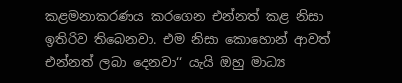කළමනාකරණය කරගෙන එන්නත් කළ නිසා ඉතිරිව තිබෙනවා. එම නිසා කොහොන් ආවත් එන්නත් ලබා දෙනවා‘‘ යැයි ඔහු මාධ්‍ය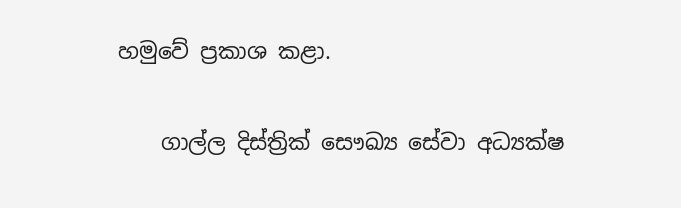හමුවේ ප්‍රකාශ කළා.

    ගාල්ල දිස්ත්‍රික් සෞඛ්‍ය සේවා අධ්‍යක්ෂ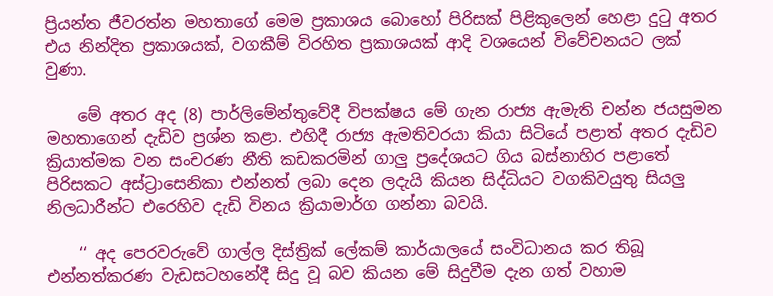ප්‍රියන්ත ජීවරත්න මහතාගේ මෙම ප්‍රකාශය බොහෝ පිරිසක් පිළිකුලෙන් හෙළා දුටු අතර එය නින්දිත ප්‍රකාශයක්, වගකීම් විරහිත ප්‍රකාශයක් ආදි වශයෙන් විවේචනයට ලක් වුණා.

    මේ අතර අද (8) පාර්ලිමේන්තුවේදී විපක්ෂය මේ ගැන රාජ්‍ය ඇමැති චන්න ජයසුමන මහතාගෙන් දැඩිව ප්‍රශ්න කළා. එහිදී රාජ්‍ය ඇමතිවරයා කියා සිටියේ පළාත් අතර දැඩිව ක්‍රියාත්මක වන සංචරණ නීති කඩකරමින් ගාලු ප්‍රදේශයට ගිය බස්නාහිර පළාතේ පිරිසකට අස්ට්‍රාසෙනිකා එන්නත් ලබා දෙන ලදැයි කියන සිද්ධියට වගකිවයුතු සියලු නිලධාරීන්ට එරෙහිව දැඩි විනය ක්‍රියාමාර්ග ගන්නා බවයි.

    ‘‘ අද පෙරවරුවේ ගාල්ල දිස්ත්‍රික් ලේකම් කාර්යාලයේ සංවිධානය කර තිබූ එන්නත්කරණ වැඩසටහනේදී සිදු වූ බව කියන මේ සිදුවීම දැන ගත් වහාම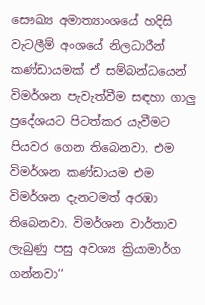සෞඛ්‍ය අමාත්‍යාංශයේ හදිසි වැටලීම් අංශයේ නිලධාරීන් කණ්ඩායමක් ඒ සම්බන්ධයෙන් විමර්ශන පැවැත්වීම සඳහා ගාලු ප්‍රදේශයට පිටත්කර යැවීමට පියවර ගෙන තිබෙනවා. එම විමර්ශන කණ්ඩායම එම විමර්ශන දැනටමත් අරඹා තිබෙනවා. විමර්ශන වාර්තාව ලැබුණු පසු අවශ්‍ය ක්‍රියාමාර්ග ගන්නවා‘‘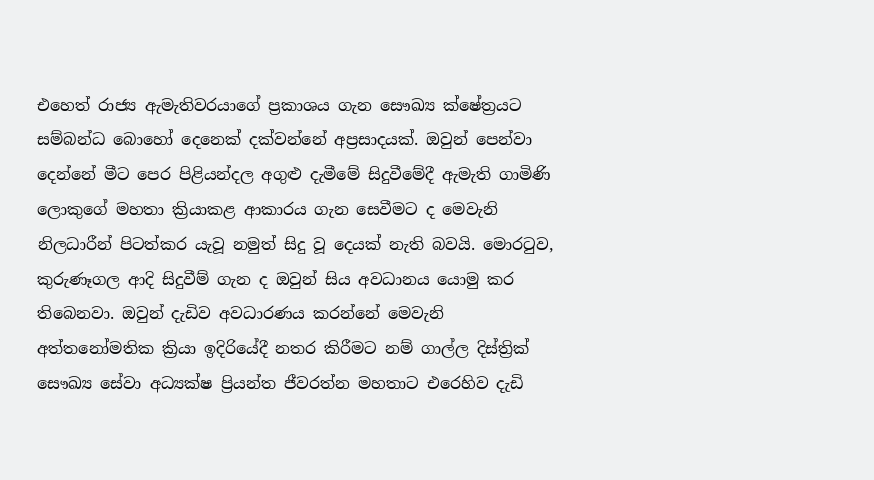එහෙත් රාජ්‍ය ඇමැතිවරයාගේ ප්‍රකාශය ගැන සෞඛ්‍ය ක්ෂේත්‍රයට සම්බන්ධ බොහෝ දෙනෙක් දක්වන්නේ අප්‍රසාදයක්. ඔවුන් පෙන්වා දෙන්නේ මීට පෙර පිළියන්දල අගුළු දැමීමේ සිදුවීමේදී ඇමැති ගාමිණි ලොකුගේ මහතා ක්‍රියාකළ ආකාරය ගැන සෙවීමට ද මෙවැනි නිලධාරීන් පිටත්කර යැවූ නමුත් සිදු වූ දෙයක් නැති බවයි. මොරටුව, කුරුණෑගල ආදි සිදුවීම් ගැන ද ඔවුන් සිය අවධානය යොමු කර තිබෙනවා. ඔවුන් දැඩිව අවධාරණය කරන්නේ මෙවැනි අත්තනෝමතික ක්‍රියා ඉදිරියේදී නතර කිරීමට නම් ගාල්ල දිස්ත්‍රික් සෞඛ්‍ය සේවා අධ්‍යක්ෂ ප්‍රියන්ත ජීවරත්න මහතාට එරෙහිව දැඩි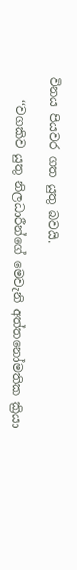විනය පියවර ගත යුතු බවයි.

    ‘‘වගකිව යුතු නිලධාරීන්ගේ මෙවැනි අත්තනෝමතික ක්‍රියා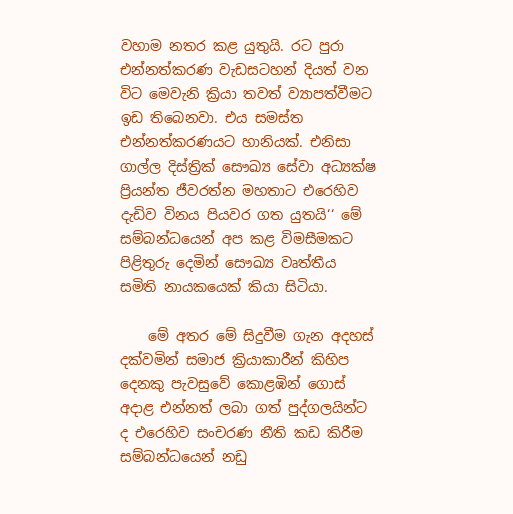වහාම නතර කළ යුතුයි. රට පුරා එන්නත්කරණ වැඩසටහන් දියත් වන විට මෙවැනි ක්‍රියා තවත් ව්‍යාපත්වීමට ඉඩ තිබෙනවා. එය සමස්ත එන්නත්කරණයට හානියක්. එනිසා ගාල්ල දිස්ත්‍රික් සෞඛ්‍ය සේවා අධ්‍යක්ෂ ප්‍රියන්ත ජීවරත්න මහතාට එරෙහිව දැඩිව විනය පියවර ගත යුතයි‘‘ මේ සම්බන්ධයෙන් අප කළ විමසීමකට පිළිතුරු දෙමින් සෞඛ්‍ය වෘත්තීය සමිති නායකයෙක් කියා සිටියා.

    මේ අතර මේ සිදුවීම ගැන අදහස් දක්වමින් සමාජ ක්‍රියාකාරීන් කිහිප දෙනකු පැවසුවේ කොළඹින් ගොස් අදාළ එන්නත් ලබා ගත් පුද්ගලයින්ට ද එරෙහිව සංචරණ නීති කඩ කිරීම සම්බන්ධයෙන් නඩු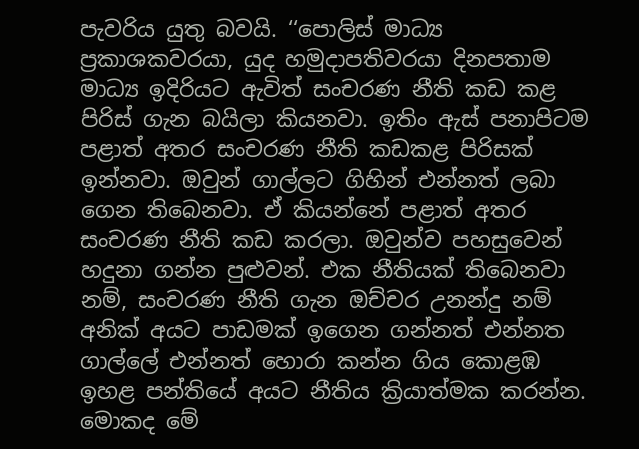පැවරිය යුතු බවයි. ‘‘පොලිස් මාධ්‍ය ප්‍රකාශකවරයා, යුද හමුදාපතිවරයා දිනපතාම මාධ්‍ය ඉදිරියට ඇවිත් සංචරණ නීති කඩ කළ පිරිස් ගැන බයිලා කියනවා. ඉතිං ඇස් පනාපිටම පළාත් අතර සංචරණ නීති කඩකළ පිරිසක් ඉන්නවා. ඔවුන් ගාල්ලට ගිහින් එන්නත් ලබා ගෙන තිබෙනවා. ඒ කියන්නේ පළාත් අතර සංචරණ නීති කඩ කරලා. ඔවුන්ව පහසුවෙන් හදුනා ගන්න පුළුවන්. එක නීතියක් තිබෙනවා නම්, සංචරණ නීති ගැන ඔච්චර උනන්දු නම් අනික් අයට පාඩමක් ඉගෙන ගන්නත් එන්නත ගාල්ලේ එන්නත් හොරා කන්න ගිය කොළඹ ඉහළ පන්තියේ අයට නීතිය ක්‍රියාත්මක කරන්න. මොකද මේ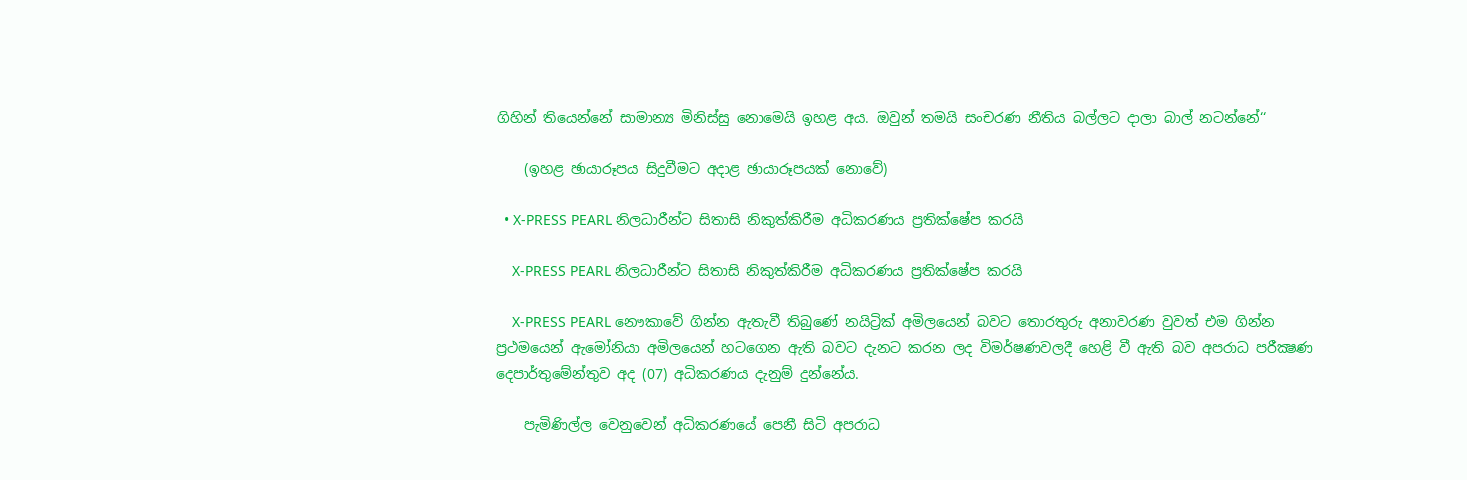ගිහින් තියෙන්නේ සාමාන්‍ය මිනිස්සු නොමෙයි ඉහළ අය. ඔවුන් තමයි සංචරණ නීතිය බල්ලට දාලා බාල් නටන්නේ‘‘

    (ඉහළ ඡායාරූපය සිදුවීමට අදාළ ඡායාරූපයක් නොවේ)

  • X-PRESS PEARL නිලධාරීන්ට සිතාසි නිකුත්කිරීම අධිකරණය ප්‍රතික්ෂේප කරයි

    X-PRESS PEARL නිලධාරීන්ට සිතාසි නිකුත්කිරීම අධිකරණය ප්‍රතික්ෂේප කරයි

    X-PRESS PEARL නෞකාවේ ගින්න ඇතැවී තිබුණේ නයිට්‍රික් අමිලයෙන් බවට තොරතුරු අනාවරණ වුවත් එම ගින්න ප්‍රථමයෙන් ඇමෝනියා අමිලයෙන් හටගෙන ඇති බවට දැනට කරන ලද විමර්ෂණවලදී හෙළි වී ඇති බව අපරාධ පරීක්‍ෂණ දෙපාර්තුමේන්තුව අද (07) අධිකරණය දැනුම් දුන්නේය.

    පැමිණිල්ල වෙනුවෙන් අධිකරණයේ පෙනී සිටි අපරාධ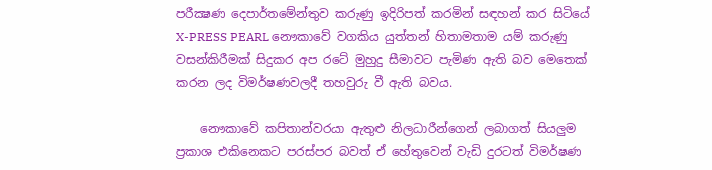පරීක්‍ෂණ දෙපාර්තමේන්තුව කරුණු ඉදිරිපත් කරමින් සඳහන් කර සිටියේ X-PRESS PEARL නෞකාවේ වගකිය යුත්තන් හිතාමතාම යම් කරුණු වසන්කිරීමක් සිදුකර අප රටේ මුහුදු සීමාවට පැමිණ ඇති බව මෙතෙක් කරන ලද විමර්ෂණවලදී තහවුරු වී ඇති බවය.

    නෞකාවේ කපිතාන්වරයා ඇතුළු නිලධාරීන්ගෙන් ලබාගත් සියලුම ප්‍රකාශ එකිනෙකට පරස්පර බවත් ඒ හේතුවෙන් වැඩි දුරටත් විමර්ෂණ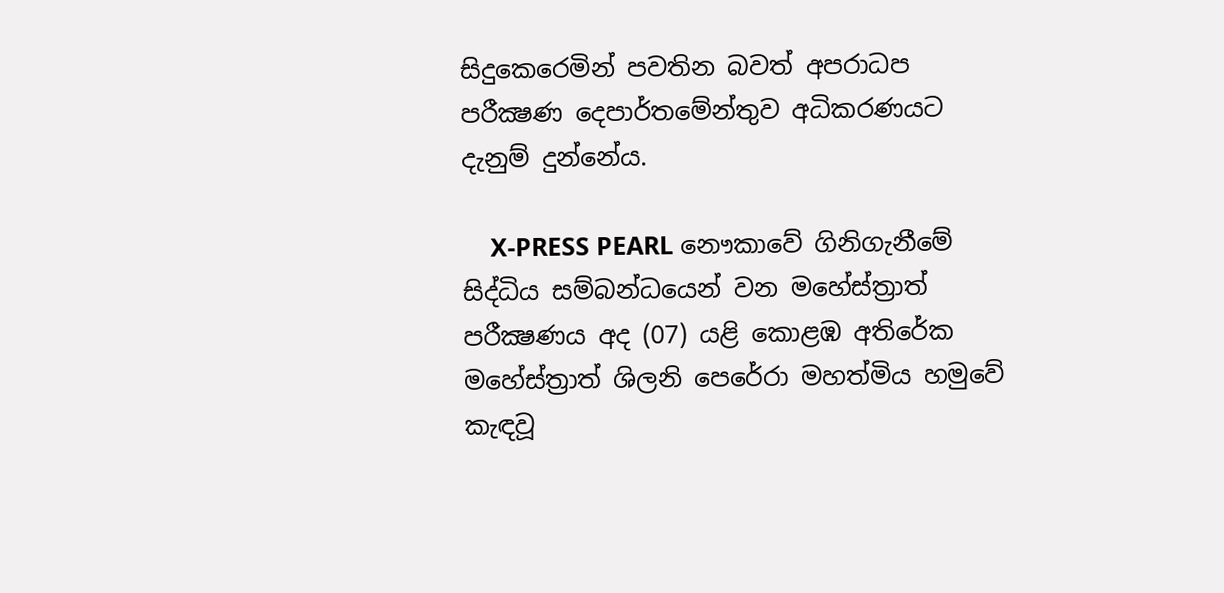සිදුකෙරෙමින් පවතින බවත් අපරාධප පරීක්‍ෂණ දෙපාර්තමේන්තුව අධිකරණයට දැනුම් දුන්නේය.

    X-PRESS PEARL නෞකාවේ ගිනිගැනීමේ සිද්ධිය සම්බන්ධයෙන් වන මහේස්ත්‍රාත් පරීක්‍ෂණය අද (07) යළි කොළඹ අතිරේක මහේස්ත්‍රාත් ශිලනි පෙරේරා මහත්මිය හමුවේ කැඳවූ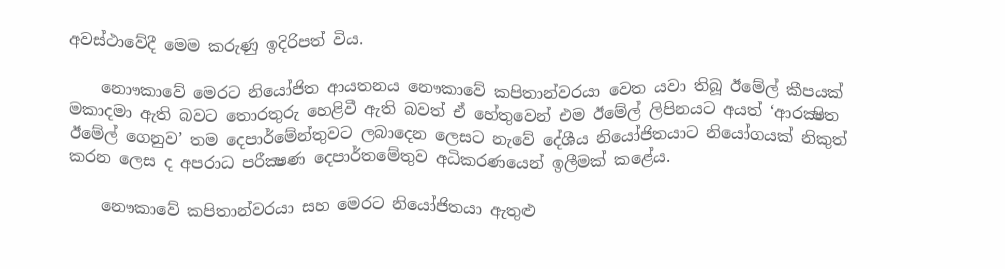අවස්ථාවේදී මෙම කරුණු ඉදිරිපත් විය.

    නොෟකාවේ මෙරට නියෝජිත ආයතනය නෞකාවේ කපිතාන්වරයා වෙත යවා තිබූ ඊමේල් කීපයක් මකාදමා ඇති බවට තොරතුරු හෙළිවී ඇති බවත් ඒ හේතුවෙන් එම ඊමේල් ලිපිනයට අයත් ‘ආරක්‍ෂිත ඊමේල් ගෙනුව’ තම දෙපාර්මේන්තුවට ලබාදෙන ලෙසට නැවේ දේශීය නියෝජිතයාට නියෝගයක් නිකුත් කරන ලෙස ද අපරාධ පරීක්‍ෂණ දෙපාර්තමේතුව අධිකරණයෙන් ඉලීමක් කළේය.

    නෞකාවේ කපිතාන්වරයා සහ මෙරට නියෝජිතයා ඇතුළු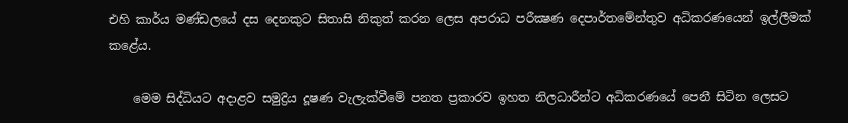එහි කාර්ය මණ්ඩලයේ දස දෙනකුට සිතාසි නිකුත් කරන ලෙස අපරාධ පරීක්‍ෂණ දෙපාර්තමේන්තුව අධිකරණයෙන් ඉල්ලීමක් කළේය.

    මෙම සිද්ධියට අදාළව සමුද්‍රිය දූෂණ වැලැක්වීමේ පනත ප්‍රකාරව ඉහත නිලධාරීන්ට අධිකරණයේ පෙනී සිටින ලෙසට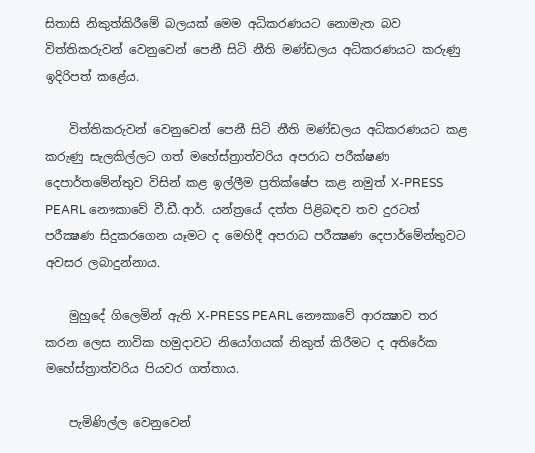සිතාසි නිකුත්කිරීමේ බලයක් මෙම අධිකරණයට නොමැත බව විත්තිකරුවන් වෙනුවෙන් පෙනී සිටි නීති මණ්ඩලය අධිකරණයට කරුණු ඉදිරිපත් කළේය.

    විත්තිකරුවන් වෙනුවෙන් පෙනී සිටි නීති මණ්ඩලය අධිකරණයට කළ කරුණු සැලකිල්ලට ගත් මහේස්ත්‍රාත්වරිය අපරාධ පරීක්ෂණ දෙපාර්තමේන්තුව විසින් කළ ඉල්ලීම ප්‍රතික්ෂේප කළ නමුත් X-PRESS PEARL නෞකාවේ වී.ඩී.ආර්. යන්ත්‍රයේ දත්ත පිළිබඳව තව දුරටත් පරීක්‍ෂණ සිදුකරගෙන යෑමට ද මෙහිදී අපරාධ පරීක්‍ෂණ දෙපාර්මේන්තුවට අවසර ලබාදුන්නාය.

    මුහුදේ ගිලෙමින් ඇති X-PRESS PEARL නෞකාවේ ආරක්‍ෂාව තර කරන ලෙස නාවික හමුදාවට නියෝගයක් නිකුත් කිරීමට ද අතිරේක මහේස්ත්‍රාත්වරිය පියවර ගත්තාය.

    පැමිණිල්ල වෙනුවෙන්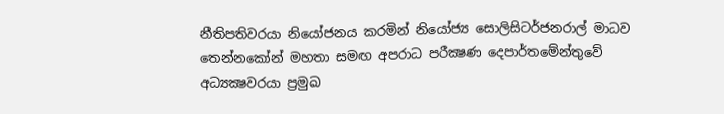නීතිපතිවරයා නියෝජනය කරමින් නියෝජ්‍ය සොලිසිටර්ජනරාල් මාධව තෙන්නකෝන් මහතා සමඟ අපරාධ පරීක්‍ෂණ දෙපාර්තමේන්තුවේ අධ්‍යක්‍ෂවරයා ප්‍රමුඛ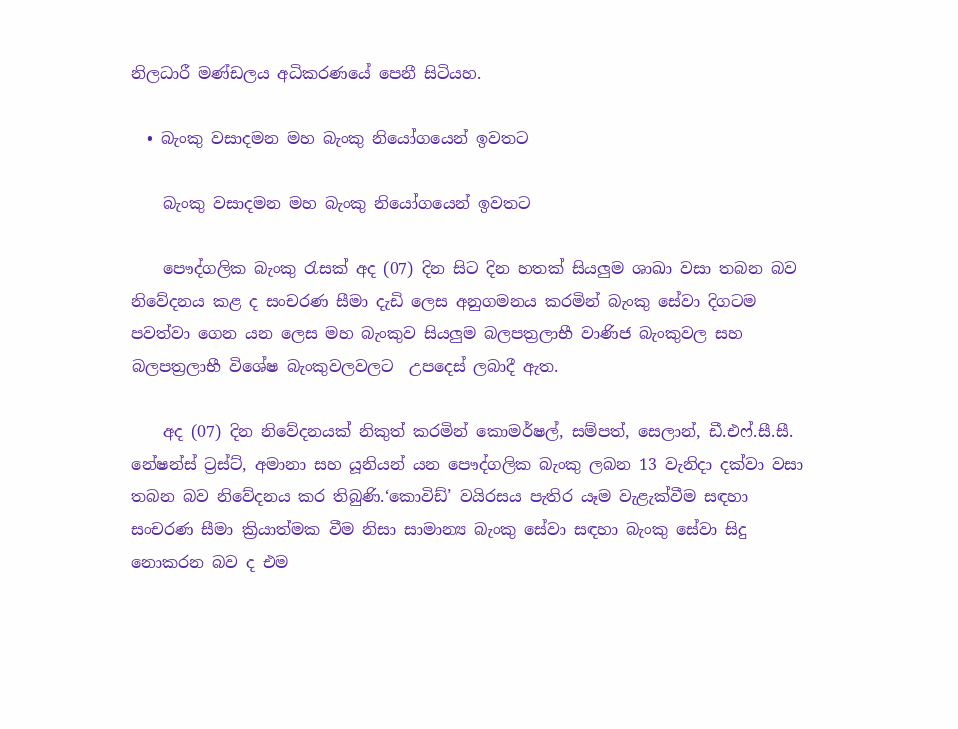නිලධාරී මණ්ඩලය අධිකරණයේ පෙනී සිටියහ.

  • බැංකු වසාදමන මහ බැංකු නියෝගයෙන් ඉවතට

    බැංකු වසාදමන මහ බැංකු නියෝගයෙන් ඉවතට

    පෞද්ගලික බැංකු රැසක් අද (07) දින සිට දින හතක් සියලුම ශාඛා වසා තබන බව නිවේදනය කළ ද සංචරණ සීමා දැඩි ලෙස අනුගමනය කරමින් බැංකු සේවා දිගටම පවත්වා ගෙන යන ලෙස මහ බැංකුව සියලුම බලපත්‍රලාභී වාණිජ බැංකුවල සහ බලපත්‍රලාභී විශේෂ බැංකුවලවලට  උපදෙස් ලබාදී ඇත.

    අද (07) දින නිවේදනයක් නිකුත් කරමින් කොමර්ෂල්, සම්පත්, සෙලාන්, ඩී.එෆ්.සී.සී. නේෂන්ස් ට්‍රස්ට්, අමානා සහ යූනියන් යන පෞද්ගලික බැංකු ලබන 13 වැනිදා දක්වා වසා තබන බව නිවේදනය කර තිබුණි.‘කොවිඩ්’ වයිරසය පැතිර යෑම වැළැක්වීම සඳහා සංචරණ සීමා ක්‍රියාත්මක වීම නිසා සාමාන්‍ය බැංකු සේවා සඳහා බැංකු සේවා සිදු නොකරන බව ද එම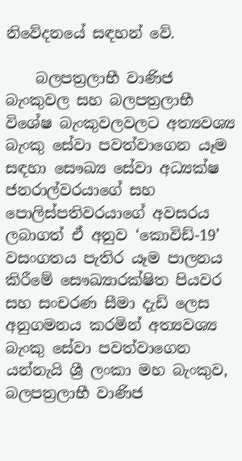නිවේදනයේ සඳහන් වේ.

    බලපත්‍රලාභී වාණිජ බැංකුවල සහ බලපත්‍රලාභී විශේෂ බැංකුවලවලට අත්‍යවශ්‍ය බැංකු සේවා පවත්වාගෙන යෑම සඳහා සෞඛ්‍ය සේවා අධ්‍යක්ෂ ජනරාල්වරයාගේ සහ පොලිස්පතිවරයාගේ අවසරය ලබාගත් ඒ අනුව ‘කොවිඩ්-19’ වසංගතය පැතිර යෑම පාලනය කිරීමේ සෞඛ්‍යාරක්ෂිත පියවර සහ සංචරණ සීමා දැඩි ලෙස අනුගමනය කරමින් අත්‍යවශ්‍ය බැංකු සේවා පවත්වාගෙන යන්නැයි ශ්‍රී ලංකා මහ බැංකුව, බලපත්‍රලාභී වාණිජ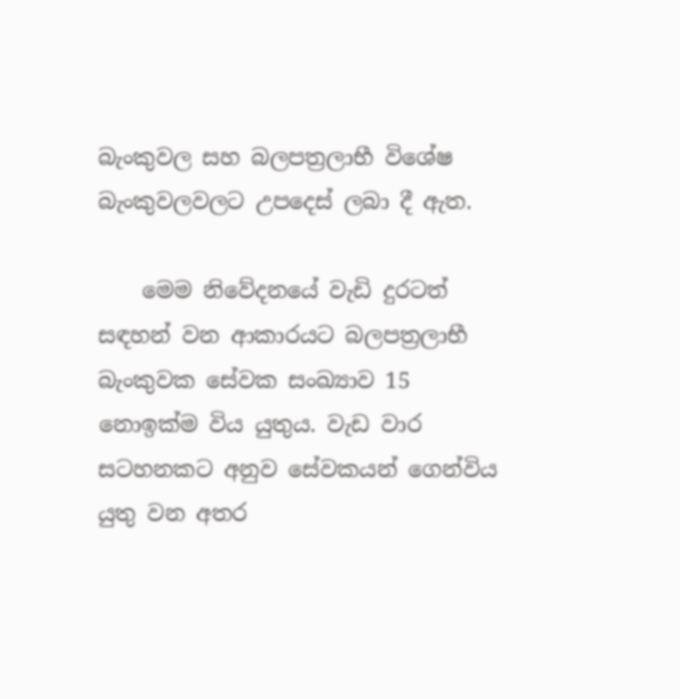බැංකුවල සහ බලපත්‍රලාභී විශේෂ බැංකුවලවලට උපදෙස් ලබා දී ඇත.

    මෙම නිවේදනයේ වැඩි දුරටත් සඳහන් වන ආකාරයට බලපත්‍රලාභී බැංකුවක සේවක සංඛ්‍යාව 15 නොඉක්ම විය යුතුය. වැඩ වාර සටහනකට අනුව සේවකයන් ගෙන්විය යුතු වන අතර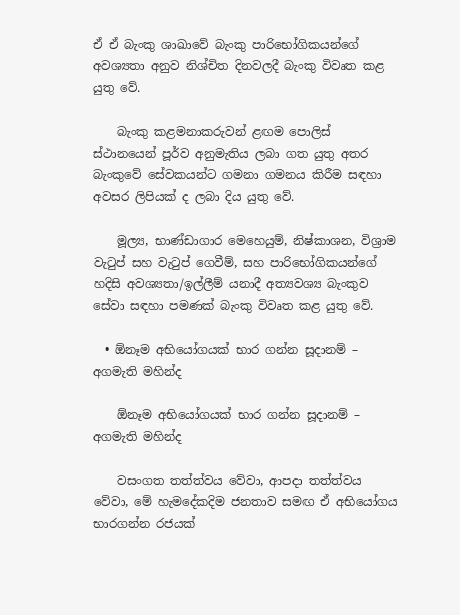ඒ ඒ බැංකු ශාඛාවේ බැංකු පාරිභෝගිකයන්ගේ අවශ්‍යතා අනුව නිශ්චිත දිනවලදී බැංකු විවෘත කළ යුතු වේ.

    බැංකු කළමනාකරුවන් ළඟම පොලිස් ස්ථානයෙන් පූර්ව අනුමැතිය ලබා ගත යුතු අතර බැංකුවේ සේවකයන්ට ගමනා ගමනය කිරීම සඳහා අවසර ලිපියක් ද ලබා දිය යුතු වේ.

    මූල්‍ය, භාණ්ඩාගාර මෙහෙයුම්, නිෂ්කාශන, විශ්‍රාම වැටුප් සහ වැටුප් ගෙවීම්, සහ පාරිභෝගිකයන්ගේ හදිසි අවශ්‍යතා/ඉල්ලීම් යනාදී අත්‍යවශ්‍ය බැංකුව සේවා සඳහා පමණක් බැංකු විවෘත කළ යුතු වේ.

  • ඕනෑම අභියෝගයක් භාර ගන්න සූදානම් – අගමැති මහින්ද

    ඕනෑම අභියෝගයක් භාර ගන්න සූදානම් – අගමැති මහින්ද

    වසංගත තත්ත්වය වේවා, ආපදා තත්ත්වය වේවා, මේ හැමදේකදිම ජනතාව සමඟ ඒ අභියෝගය භාරගන්න රජයක්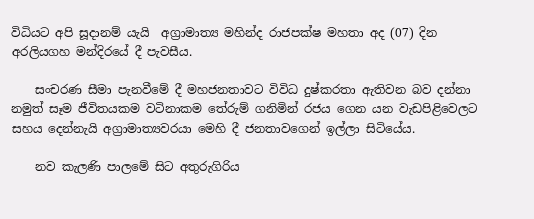විධියට අපි සූදානම් යැයි  අග්‍රාමාත්‍ය මහින්ද රාජපක්ෂ මහතා අද (07) දින අරලියගහ මන්දිරයේ දී පැවසීය.

    සංචරණ සීමා පැනවීමේ දී මහජනතාවට විවිධ දුෂ්කරතා ඇතිවන බව දන්නා නමුත් සෑම ජීවිතයකම වටිනාකම තේරුම් ගනිමින් රජය ගෙන යන වැඩපිළිවෙලට සහය දෙන්නැයි අග්‍රාමාත්‍යවරයා මෙහි දී ජනතාවගෙන් ඉල්ලා සිටියේය.

    නව කැලණි පාලමේ සිට අතුරුගිරිය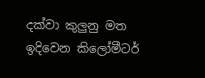දක්වා කුලුනු මත ඉදිවෙන කිලෝමීටර්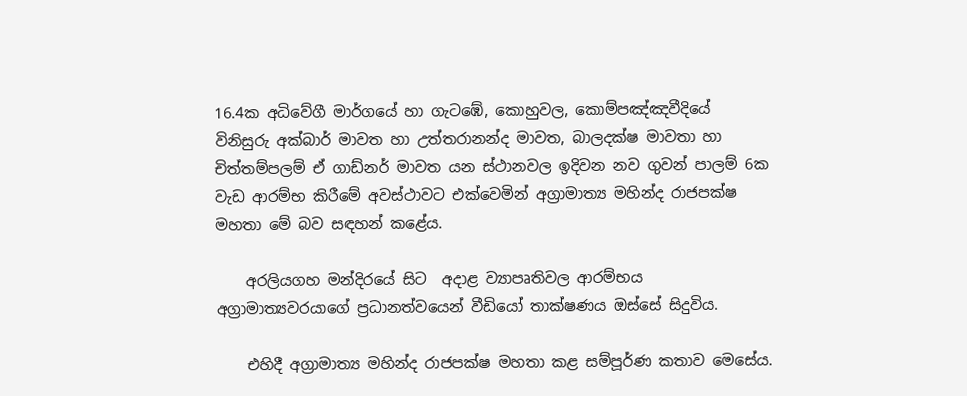16.4ක අධිවේගී මාර්ගයේ හා ගැටඹේ, කොහුවල, කොම්පඤ්ඤවීදියේ විනිසුරු අක්බාර් මාවත හා උත්තරානන්ද මාවත, බාලදක්ෂ මාවතා හා චිත්තම්පලම් ඒ ගාඩ්නර් මාවත යන ස්ථානවල ඉදිවන නව ගුවන් පාලම් 6ක වැඩ ආරම්භ කිරීමේ අවස්ථාවට එක්වෙමින් අග්‍රාමාත්‍ය මහින්ද රාජපක්ෂ මහතා මේ බව සඳහන් කළේය.

    අරලියගහ මන්දිරයේ සිට  අදාළ ව්‍යාපෘතිවල ආරම්භය අග්‍රාමාත්‍යවරයාගේ ප්‍රධානත්වයෙන් වීඩියෝ තාක්ෂණය ඔස්සේ සිදුවිය.

    එහිදී අග්‍රාමාත්‍ය මහින්ද රාජපක්ෂ මහතා කළ සම්පූර්ණ කතාව මෙසේය.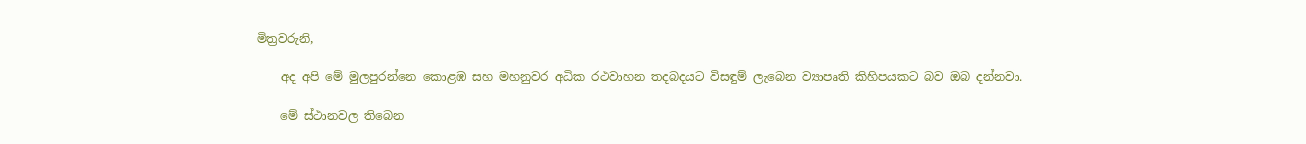මිත්‍රවරුනි,

    අද අපි මේ මුලපුරන්නෙ කොළඹ සහ මහනුවර අධික රථවාහන තදබදයට විසඳුම් ලැබෙන ව්‍යාපෘති කිහිපයකට බව ඔබ දන්නවා.

    මේ ස්ථානවල තිබෙන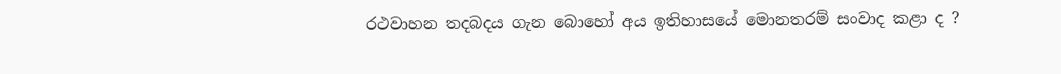රථවාහන තදබදය ගැන බොහෝ අය ඉතිහාසයේ මොනතරම් සංවාද කළා ද ?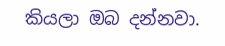කියලා ඔබ දන්නවා.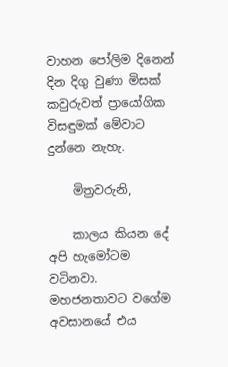වාහන පෝලිම දිනෙන් දින දිගු වුණා මිසක් කවුරුවත් ප්‍රායෝගික විසඳුමක් මේවාට දුන්නෙ නැහැ.

    මිත්‍රවරුනි,

    කාලය කියන දේ අපි හැමෝටම වටිනවා. මහජනතාවට වගේම අවසානයේ එය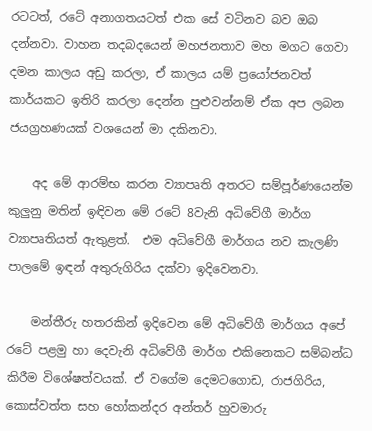රටටත්, රටේ අනාගතයටත් එක සේ වටිනව බව ඔබ දන්නවා. වාහන තදබදයෙන් මහජනතාව මහ මගට ගෙවා දමන කාලය අඩු කරලා, ඒ කාලය යම් ප්‍රයෝජනවත් කාර්යකට ඉතිරි කරලා දෙන්න පුළුවන්නම් ඒක අප ලබන ජයග්‍රහණයක් වශයෙන් මා දකිනවා.

    අද මේ ආරම්භ කරන ව්‍යාපෘති අතරට සම්පූර්ණයෙන්ම කුලුනු මතින් ඉඳිවන මේ රටේ 8වැනි අධිවේගී මාර්ග ව්‍යාපෘතියත් ඇතුළත්.  එම අධිවේගී මාර්ගය නව කැලණි පාලමේ ඉඳන් අතුරුගිරිය දක්වා ඉදිවෙනවා.

    මන්තීරු හතරකින් ඉදිවෙන මේ අධිවේගී මාර්ගය අපේ රටේ පළමු හා දෙවැනි අධිවේගී මාර්ග එකිනෙකට සම්බන්ධ කිරීම විශේෂත්වයක්. ඒ වගේම දෙමටගොඩ, රාජගිරිය, කොස්වත්ත සහ හෝකන්දර අන්තර් හුවමාරු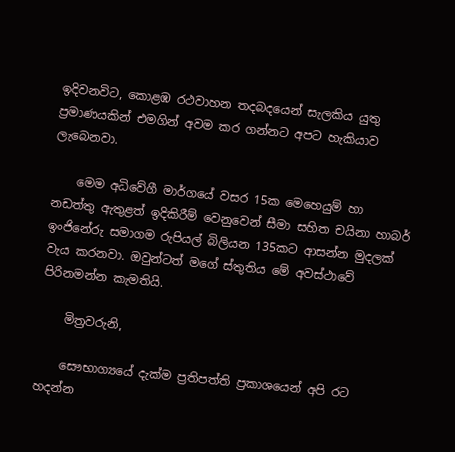ඉදිවනවිට, කොළඹ රථවාහන තදබදයෙන් සැලකිය යුතු ප්‍රමාණයකින් එමගින් අවම කර ගන්නට අපට හැකියාව ලැබෙනවා.

    මෙම අධිවේගී මාර්ගයේ වසර 15ක මෙහෙයුම් හා නඩත්තු ඇතුළත් ඉදිකිරීම් වෙනුවෙන් සීමා සහිත චයිනා හාබර් ඉංජිනේරු සමාගම රුපියල් බිලියන 135කට ආසන්න මුදලක් වැය කරනවා. ඔවුන්ටත් මගේ ස්තුතිය මේ අවස්ථාවේ පිරිනමන්න කැමතියි.

    මිත්‍රවරුනි,

    සෞභාග්‍යයේ දැක්ම ප්‍රතිපත්ති ප්‍රකාශයෙන් අපි රට හදන්න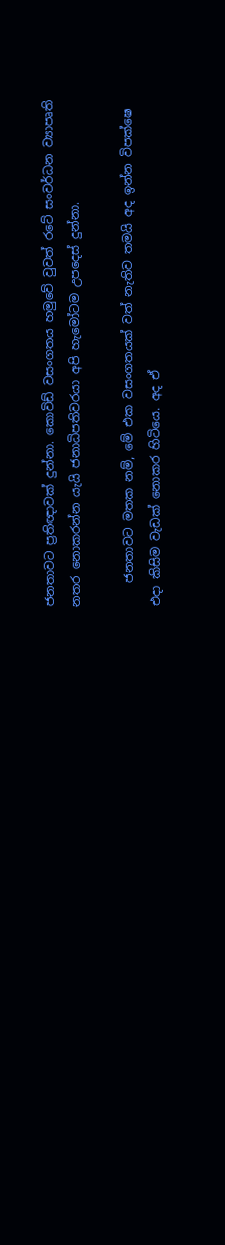ජනතාවට ප්‍රතිඥාවක් දුන්නා. කොවිඩ් වසංගතය හමුවේ වුවත් රටේ සංවර්ධන ව්‍යාපෘති නතර නොකරන්න යැයි ජනාධිපතිවරයා අපි හැමෝටම උපදෙස් දුන්නා.

    ජනතාවට මතක නම්, මේ එක වසංගතයක් වත් නැතිව තමයි අද ඉන්න විපක්ෂෙ එදා කිසිම වැඩක් නොකර හිටියෙ. අද ඒ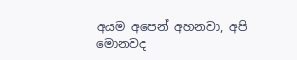අයම අපෙන් අහනවා, අපි මොනවද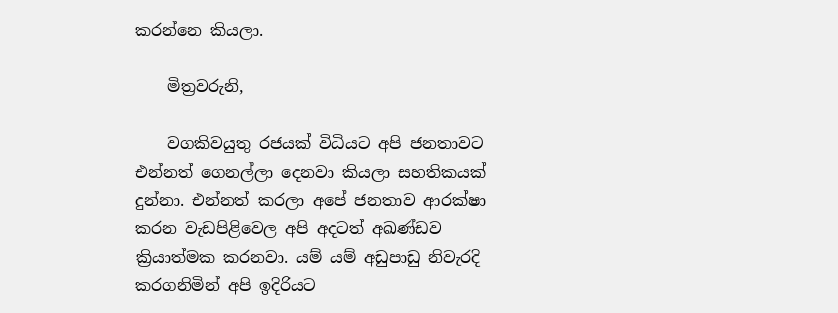කරන්නෙ කියලා.

    මිත්‍රවරුනි,

    වගකිවයුතු රජයක් විධියට අපි ජනතාවට එන්නත් ගෙනල්ලා දෙනවා කියලා සහතිකයක් දුන්නා. එන්නත් කරලා අපේ ජනතාව ආරක්ෂා කරන වැඩපිළිවෙල අපි අදටත් අඛණ්ඩව ක්‍රියාත්මක කරනවා. යම් යම් අඩුපාඩු නිවැරදි කරගනිමින් අපි ඉදිරියට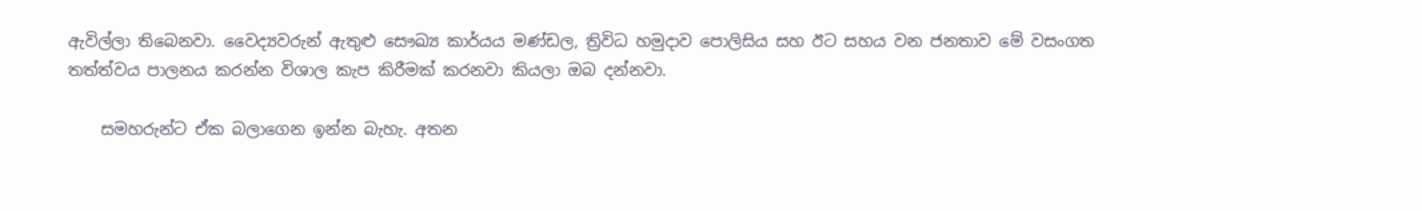ඇවිල්ලා තිබෙනවා. වෛද්‍යවරුන් ඇතුළු සෞඛ්‍ය කාර්යය මණ්ඩල, ත්‍රිවිධ හමුදාව පොලිසිය සහ ඊට සහය වන ජනතාව මේ වසංගත තත්ත්වය පාලනය කරන්න විශාල කැප කිරීමක් කරනවා කියලා ඔබ දන්නවා.

    සමහරුන්ට ඒක බලාගෙන ඉන්න බැහැ. අතන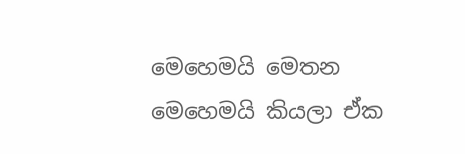මෙහෙමයි මෙතන මෙහෙමයි කියලා ඒක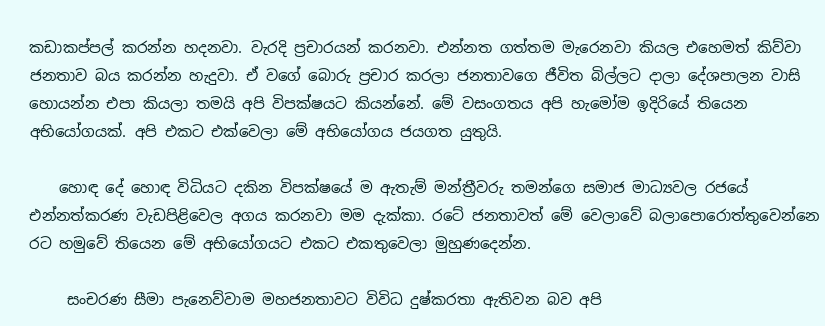කඩාකප්පල් කරන්න හදනවා. වැරදි ප්‍රචාරයන් කරනවා. එන්නත ගත්තම මැරෙනවා කියල එහෙමත් කිව්වා ජනතාව බය කරන්න හැදුවා. ඒ වගේ බොරු ප්‍රචාර කරලා ජනතාවගෙ ජීවිත බිල්ලට දාලා දේශපාලන වාසි හොයන්න එපා කියලා තමයි අපි විපක්ෂයට කියන්නේ. මේ වසංගතය අපි හැමෝම ඉදිරියේ තියෙන අභියෝගයක්. අපි එකට එක්වෙලා මේ අභියෝගය ජයගත යුතුයි.

    හොඳ දේ හොඳ විධියට දකින විපක්ෂයේ ම ඇතැම් මන්ත්‍රීවරු තමන්ගෙ සමාජ මාධ්‍යවල රජයේ එන්නත්කරණ වැඩපිළිවෙල අගය කරනවා මම දැක්කා. රටේ ජනතාවත් මේ වෙලාවේ බලාපොරොත්තුවෙන්නෙ රට හමුවේ තියෙන මේ අභියෝගයට එකට එකතුවෙලා මුහුණදෙන්න.

     සංචරණ සීමා පැනෙව්වාම මහජනතාවට විවිධ දුෂ්කරතා ඇතිවන බව අපි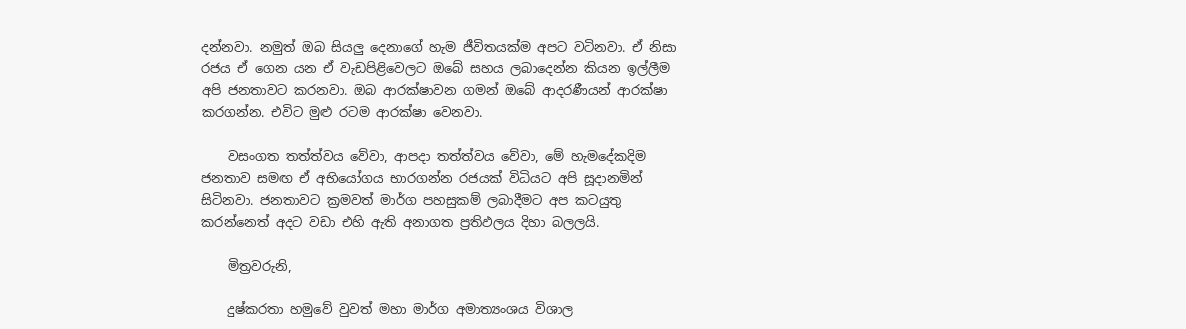දන්නවා. නමුත් ඔබ සියලු දෙනාගේ හැම ජීවිතයක්ම අපට වටිනවා. ඒ නිසා රජය ඒ ගෙන යන ඒ වැඩපිළිවෙලට ඔබේ සහය ලබාදෙන්න කියන ඉල්ලීම අපි ජනතාවට කරනවා. ඔබ ආරක්ෂාවන ගමන් ඔබේ ආදරණීයන් ආරක්ෂා කරගන්න. එවිට මුළු රටම ආරක්ෂා වෙනවා.

    වසංගත තත්ත්වය වේවා, ආපදා තත්ත්වය වේවා, මේ හැමදේකදිම ජනතාව සමඟ ඒ අභියෝගය භාරගන්න රජයක් විධියට අපි සූදානමින් සිටිනවා. ජනතාවට ක්‍රමවත් මාර්ග පහසුකම් ලබාදීමට අප කටයුතු කරන්නෙත් අදට වඩා එහි ඇති අනාගත ප්‍රතිඵලය දිහා බලලයි.

    මිත්‍රවරුනි,

    දුෂ්කරතා හමුවේ වුවත් මහා මාර්ග අමාත්‍යංශය විශාල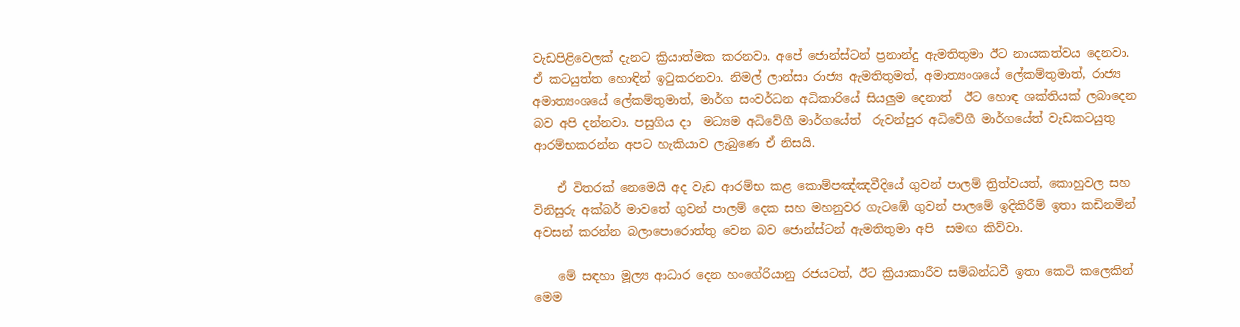වැඩපිළිවෙලක් දැනට ක්‍රියාත්මක කරනවා. අපේ ජොන්ස්ටන් ප්‍රනාන්දු ඇමතිතුමා ඊට නායකත්වය දෙනවා.  ඒ කටයුත්ත හොඳින් ඉටුකරනවා. නිමල් ලාන්සා රාජ්‍ය ඇමතිතුමත්, අමාත්‍යංශයේ ලේකම්තුමාත්, රාජ්‍ය අමාත්‍යංශයේ ලේකම්තුමාත්, මාර්ග සංවර්ධන අධිකාරියේ සියලුම දෙනාත්  ඊට හොඳ ශක්තියක් ලබාදෙන බව අපි දන්නවා. පසුගිය දා  මධ්‍යම අධිවේගී මාර්ගයේත්  රුවන්පුර අධිවේගී මාර්ගයේත් වැඩකටයුතු ආරම්භකරන්න අපට හැකියාව ලැබුණෙ ඒ නිසයි.

    ඒ විතරක් නෙමෙයි අද වැඩ ආරම්භ කළ කොම්පඤ්ඤවීදියේ ගුවන් පාලම් ත්‍රිත්වයත්, කොහුවල සහ විනිසුරු අක්බර් මාවතේ ගුවන් පාලම් දෙක සහ මහනුවර ගැටඹේ ගුවන් පාලමේ ඉදිකිරීම් ඉතා කඩිනමින් අවසන් කරන්න බලාපොරොත්තු වෙන බව ජොන්ස්ටන් ඇමතිතුමා අපි  සමඟ කිව්වා.

    මේ සඳහා මූල්‍ය ආධාර දෙන හංගේරියානු රජයටත්, ඊට ක්‍රියාකාරීව සම්බන්ධවී ඉතා කෙටි කලෙකින් මෙම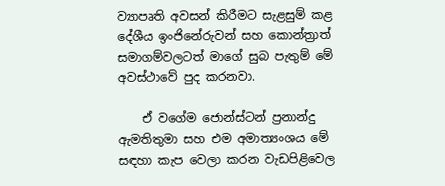ව්‍යාපෘති අවසන් කිරීමට සැළසුම් කළ  දේශීය ඉංජිනේරුවන් සහ කොන්ත්‍රාත් සමාගම්වලටත් මාගේ සුබ පැතුම් මේ අවස්ථාවේ පුද කරනවා.

    ඒ වගේම ජොන්ස්ටන් ප්‍රනාන්දු ඇමතිතුමා සහ එම අමාත්‍යංශය මේ සඳහා කැප වෙලා කරන වැඩපිළිවෙල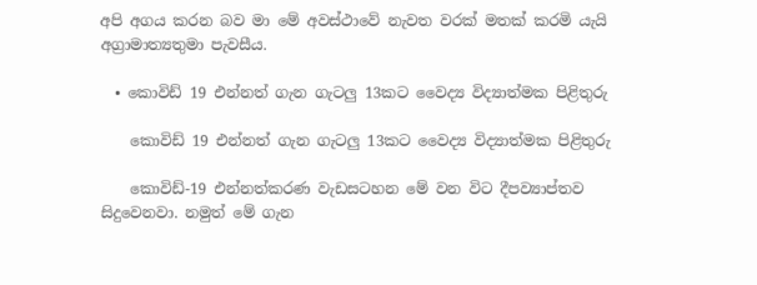අපි අගය කරන බව මා මේ අවස්ථාවේ නැවත වරක් මතක් කරමි යැයි අග්‍රාමාත්‍යතුමා පැවසීය.

  • කොවිඩ් 19 එන්නත් ගැන ගැටලු 13කට වෛද්‍ය විද්‍යාත්මක පිළිතුරු

    කොවිඩ් 19 එන්නත් ගැන ගැටලු 13කට වෛද්‍ය විද්‍යාත්මක පිළිතුරු

    කොවිඩ්-19 එන්නත්කරණ වැඩසටහන මේ වන විට දීපව්‍යාප්තව සිදුවෙනවා. නමුත් මේ ගැන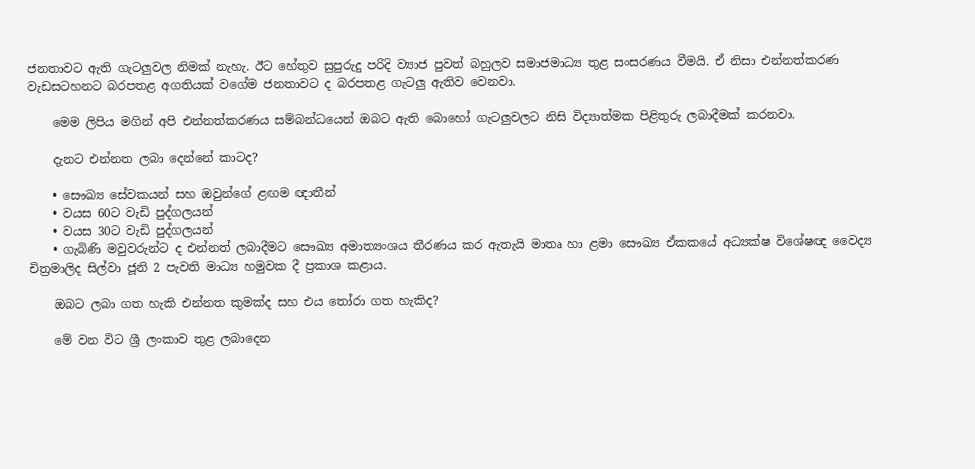ජනතාවට ඇති ගැටලුවල නිමක් නැහැ. ඊට හේතුව සුපුරුදු පරිදි ව්‍යාජ පුවත් බහුලව සමාජමාධ්‍ය තුළ සංසරණය වීමයි. ඒ නිසා එන්නත්කරණ වැඩසටහනට බරපතළ අගතියක් වගේම ජනතාවට ද බරපතළ ගැටලු ඇතිව වෙනවා.

    මෙම ලිපිය මගින් අපි එන්නත්කරණය සම්බන්ධයෙන් ඔබට ඇති බොහෝ ගැටලුවලට නිසි විද්‍යාත්මක පිළිතුරු ලබාදීමක් කරනවා.

    දැනට එන්නත ලබා දෙන්නේ කාටද?

    • සෞඛ්‍ය සේවකයන් සහ ඔවුන්ගේ ළඟම ඥාතීන්
    • වයස 60ට වැඩි පුද්ගලයන්
    • වයස 30ට වැඩි පුද්ගලයන්
    • ගැබිණි මවුවරුන්ට ද එන්නත් ලබාදීමට සෞඛ්‍ය අමාත්‍යංශය තීරණය කර ඇතැයි මාතෘ හා ළමා සෞඛ්‍ය ඒකකයේ අධ්‍යක්ෂ විශේෂඥ වෛද්‍ය චිත්‍රමාලිද සිල්වා ජූනි 2 පැවති මාධ්‍ය හමුවක දී ප්‍රකාශ කළාය.

    ඔබට ලබා ගත හැකි එන්නත කුමක්ද සහ එය තෝරා ගත හැකිද?

    මේ වන විට ශ්‍රී ලංකාව තුළ ලබාදෙන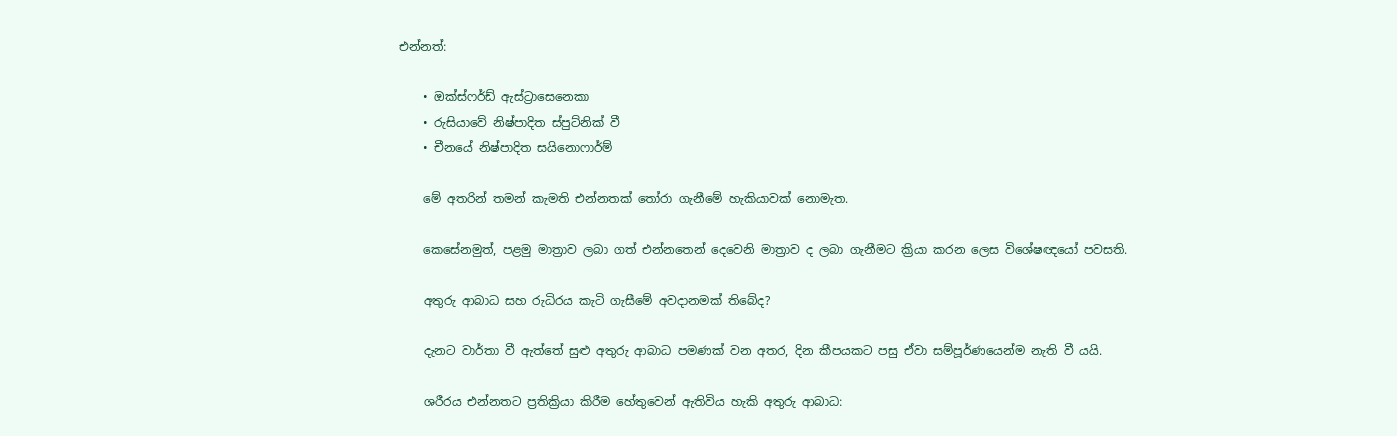එන්නත්:

    • ඔක්ස්ෆර්ඩ් ඇස්ට්‍රාසෙනෙකා
    • රුසියාවේ නිෂ්පාදිත ස්පුට්නික් වී
    • චීනයේ නිෂ්පාදිත සයිනොෆාර්ම්

    මේ අතරින් තමන් කැමති එන්නතක් තෝරා ගැනීමේ හැකියාවක් නොමැත.

    කෙසේනමුත්, පළමු මාත්‍රාව ලබා ගත් එන්නතෙන් දෙවෙනි මාත්‍රාව ද ලබා ගැනීමට ක්‍රියා කරන ලෙස විශේෂඥයෝ පවසති.

    අතුරු ආබාධ සහ රුධිරය කැටි ගැසීමේ අවදානමක් තිබේද?

    දැනට වාර්තා වී ඇත්තේ සුළු අතුරු ආබාධ පමණක් වන අතර, දින කීපයකට පසු ඒවා සම්පූර්ණයෙන්ම නැති වී යයි.

    ශරීරය එන්නතට ප්‍රතික්‍රියා කිරීම හේතුවෙන් ඇතිවිය හැකි අතුරු ආබාධ: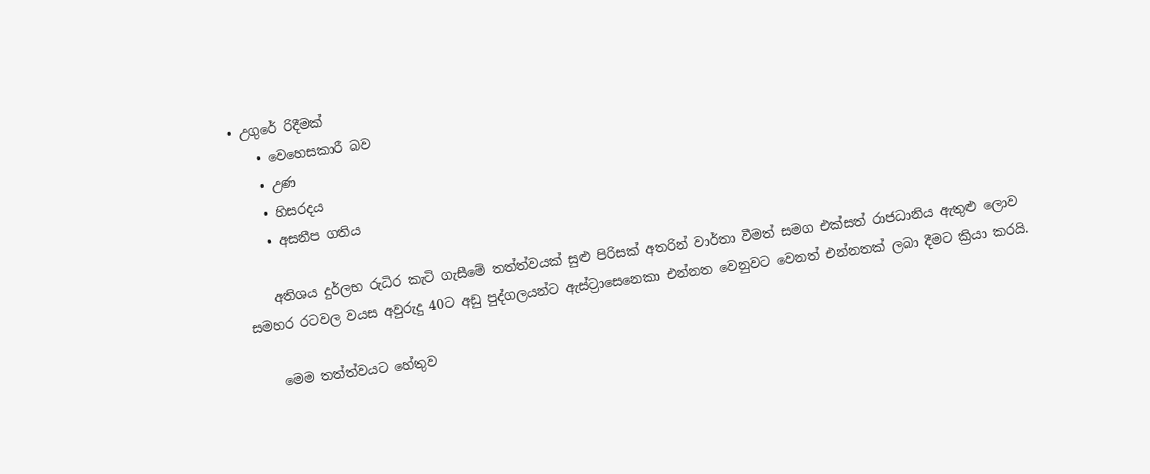• උගුරේ රිදීමක්
    • වෙහෙසකාරී බව
    • උණ
    • හිසරදය
    • අසනීප ගතිය

    අතිශය දුර්ලභ රුධිර කැටි ගැසීමේ තත්ත්වයක් සුළු පිරිසක් අතරින් වාර්තා වීමත් සමග එක්සත් රාජධානිය ඇතුළු ලොව සමහර රටවල වයස අවුරුදු 40ට අඩු පුද්ගලයන්ට ඇස්ට්‍රාසෙනෙකා එන්නත වෙනුවට වෙනත් එන්නතක් ලබා දීමට ක්‍රියා කරයි.

    මෙම තත්ත්වයට හේතුව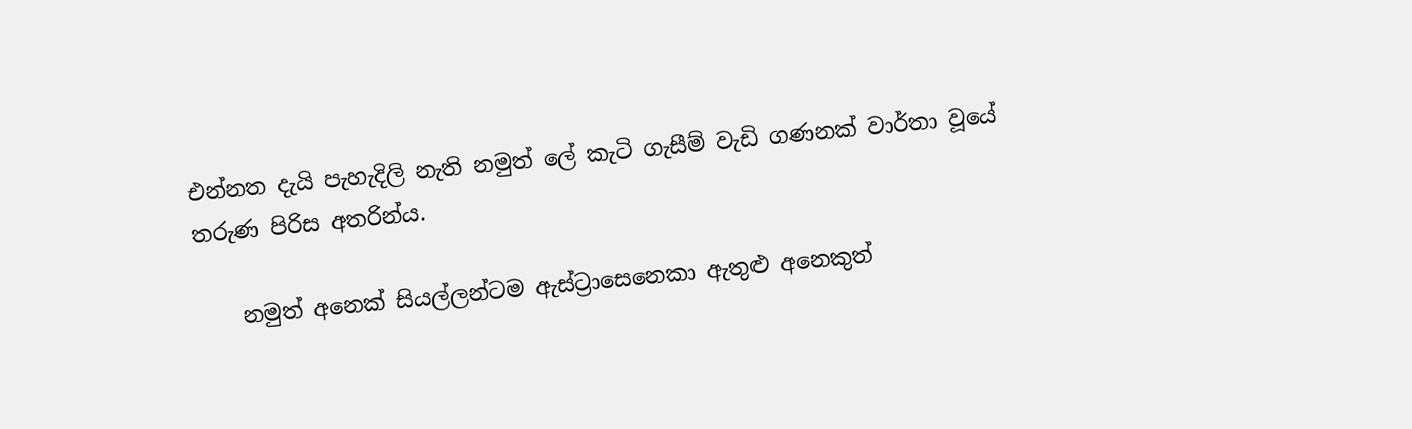එන්නත දැයි පැහැදිලි නැති නමුත් ලේ කැටි ගැසීම් වැඩි ගණනක් වාර්තා වූයේ තරුණ පිරිස අතරින්ය.

    නමුත් අනෙක් සියල්ලන්ටම ඇස්ට්‍රාසෙනෙකා ඇතුළු අනෙකුත්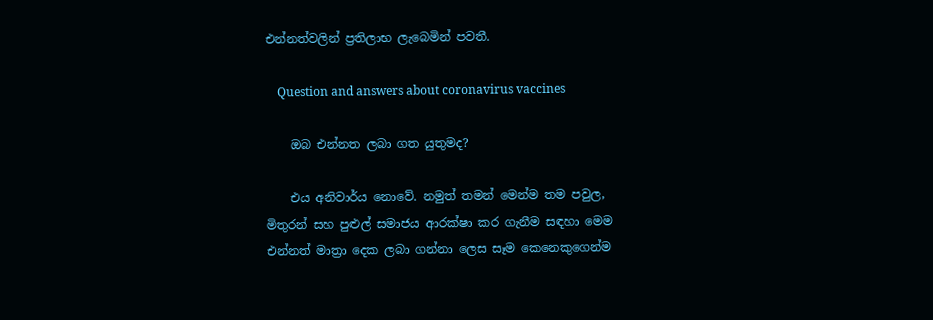එන්නත්වලින් ප්‍රතිලාභ ලැබෙමින් පවතී.

    Question and answers about coronavirus vaccines

    ඔබ එන්නත ලබා ගත යුතුමද?

    එය අනිවාර්ය නොවේ. නමුත් තමන් මෙන්ම තම පවුල, මිතුරන් සහ පුළුල් සමාජය ආරක්ෂා කර ගැනීම සඳහා මෙම එන්නත් මාත්‍රා දෙක ලබා ගන්නා ලෙස සෑම කෙනෙකුගෙන්ම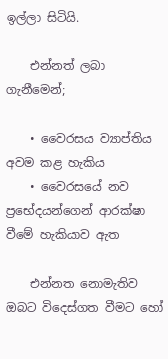ඉල්ලා සිටියි.

    එන්නත් ලබා ගැනීමෙන්;

    • වෛරසය ව්‍යාප්තිය අවම කළ හැකිය
    • වෛරසයේ නව ප්‍රභේදයන්ගෙන් ආරක්ෂා වීමේ හැකියාව ඇත

    එන්නත නොමැතිව ඔබට විදෙස්ගත වීමට හෝ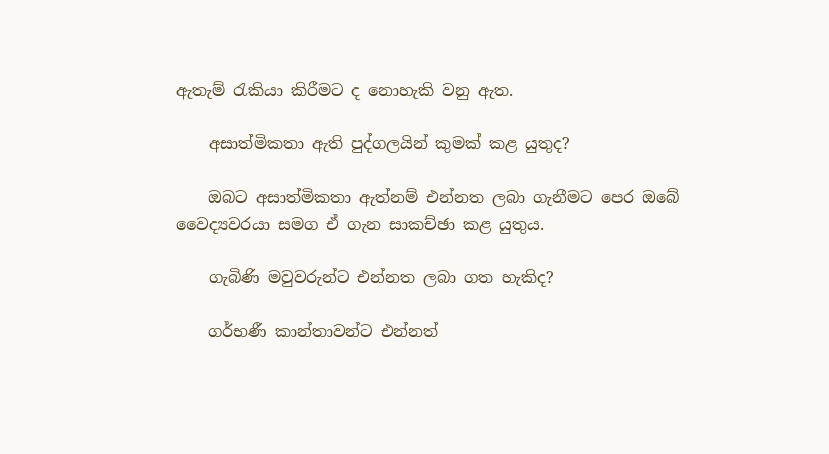ඇතැම් රැකියා කිරීමට ද නොහැකි වනු ඇත.

    අසාත්මිකතා ඇති පුද්ගලයින් කුමක් කළ යුතුද?

    ඔබට අසාත්මිකතා ඇත්නම් එන්නත ලබා ගැනීමට පෙර ඔබේ වෛද්‍යවරයා සමග ඒ ගැන සාකච්ඡා කළ යුතුය.

    ගැබිණි මවුවරුන්ට එන්නත ලබා ගත හැකිද?

    ගර්භණී කාන්තාවන්ට එන්නත්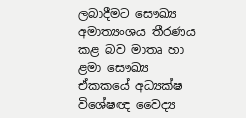ලබාදීමට සෞඛ්‍ය අමාත්‍යංශය තීරණය කළ බව මාතෘ හා ළමා සෞඛ්‍ය ඒකකයේ අධ්‍යක්ෂ විශේෂඥ වෛද්‍ය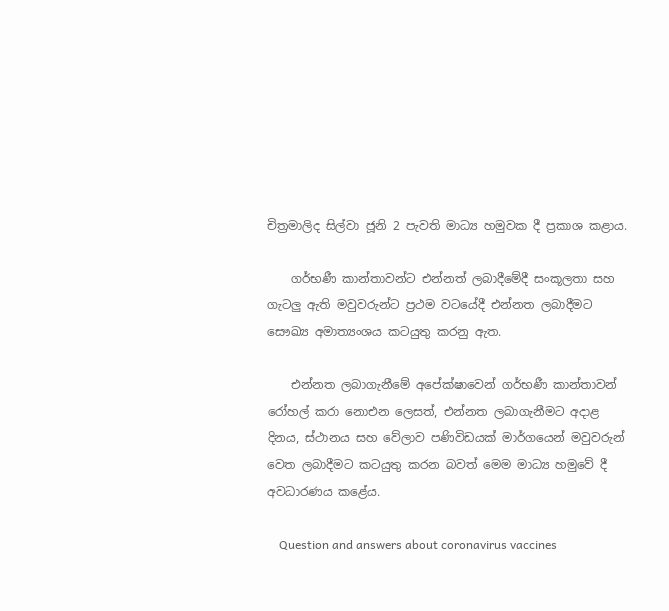චිත්‍රමාලිද සිල්වා ජූනි 2 පැවති මාධ්‍ය හමුවක දී ප්‍රකාශ කළාය.

    ගර්භණී කාන්තාවන්ට එන්නත් ලබාදීමේදී සංකූලතා සහ ගැටලු ඇති මවුවරුන්ට ප්‍රථම වටයේදී එන්නත ලබාදීමට සෞඛ්‍ය අමාත්‍යංශය කටයුතු කරනු ඇත.

    එන්නත ලබාගැනීමේ අපේක්ෂාවෙන් ගර්භණී කාන්තාවන් රෝහල් කරා නොඑන ලෙසත්, එන්නත ලබාගැනීමට අදාළ දිනය, ස්ථානය සහ වේලාව පණිවිඩයක් මාර්ගයෙන් මවුවරුන් වෙත ලබාදීමට කටයුතු කරන බවත් මෙම මාධ්‍ය හමුවේ දී අවධාරණය කළේය.

    Question and answers about coronavirus vaccines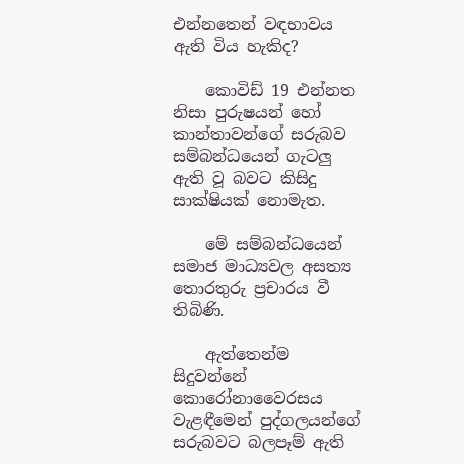එන්නතෙන් වඳභාවය ඇති විය හැකිද?

    කොවිඩ් 19 එන්නත නිසා පුරුෂයන් හෝ කාන්තාවන්ගේ සරුබව සම්බන්ධයෙන් ගැටලු ඇති වූ බවට කිසිදු සාක්ෂියක් නොමැත.

    මේ සම්බන්ධයෙන් සමාජ මාධ්‍යවල අසත්‍ය තොරතුරු ප්‍රචාරය වී තිබිණි.

    ඇත්තෙන්ම සිදුවන්නේ කොරෝනාවෛරසය වැළඳීමෙන් පුද්ගලයන්ගේ සරුබවට බලපෑම් ඇති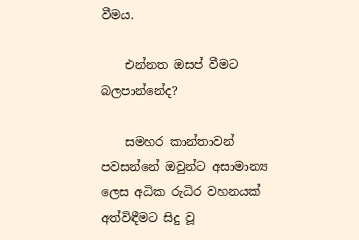වීමය.

    එන්නත ඔසප් වීමට බලපාන්නේද?

    සමහර කාන්තාවන් පවසන්නේ ඔවුන්ට අසාමාන්‍ය ලෙස අධික රුධිර වහනයක් අත්විඳීමට සිදු වූ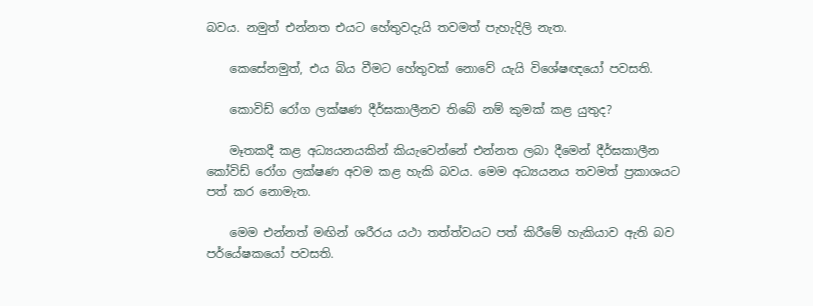බවය. නමුත් එන්නත එයට හේතුවදැයි තවමත් පැහැදිලි නැත.

    කෙසේනමුත්, එය බිය වීමට හේතුවක් නොවේ යැයි විශේෂඥයෝ පවසති.

    කොවිඩ් රෝග ලක්ෂණ දීර්ඝකාලීනව තිබේ නම් කුමක් කළ යුතුද?

    මෑතකදී කළ අධ්‍යයනයකින් කියැවෙන්නේ එන්නත ලබා දීමෙන් දීර්ඝකාලීන කෝවිඩ් රෝග ලක්ෂණ අවම කළ හැකි බවය. මෙම අධ්‍යයනය තවමත් ප්‍රකාශයට පත් කර නොමැත.

    මෙම එන්නත් මඟින් ශරීරය යථා තත්ත්වයට පත් කිරීමේ හැකියාව ඇති බව පර්යේෂකයෝ පවසති.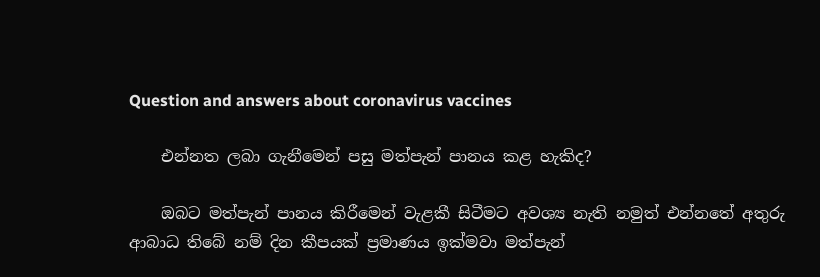Question and answers about coronavirus vaccines

    එන්නත ලබා ගැනීමෙන් පසු මත්පැන් පානය කළ හැකිද?

    ඔබට මත්පැන් පානය කිරීමෙන් වැළකී සිටීමට අවශ්‍ය නැති නමුත් එන්නතේ අතුරු ආබාධ තිබේ නම් දින කීපයක් ප්‍රමාණය ඉක්මවා මත්පැන්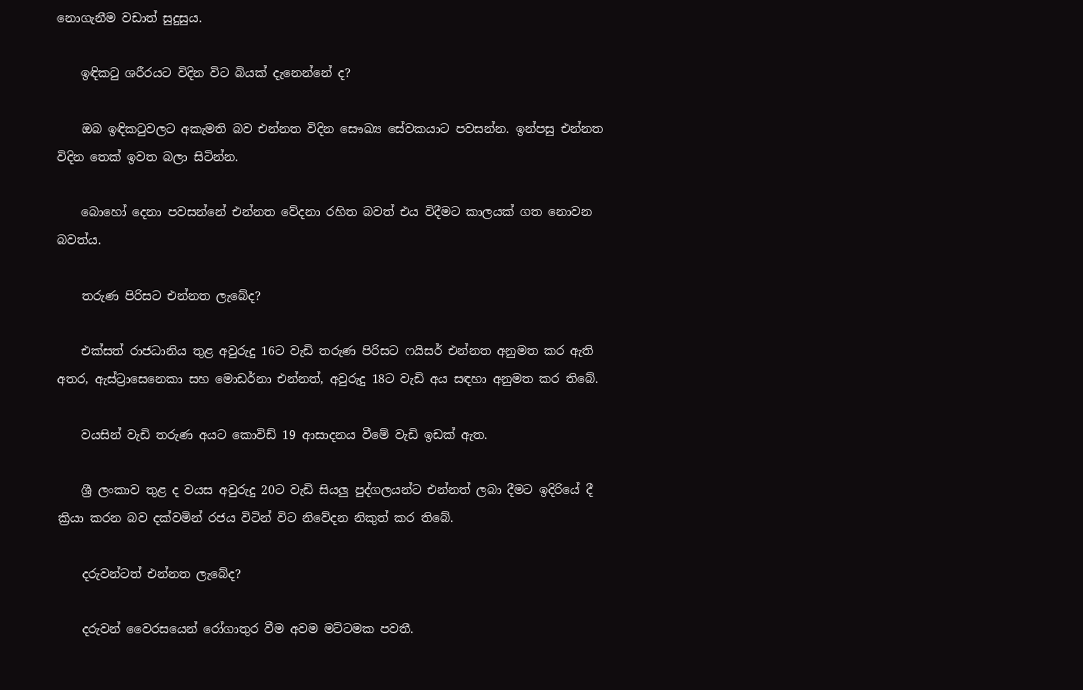නොගැනීම වඩාත් සුදුසුය.

    ඉඳිකටු ශරීරයට විදින විට බියක් දැනෙන්නේ ද?

    ඔබ ඉඳිකටුවලට අකැමති බව එන්නත විදින සෞඛ්‍ය සේවකයාට පවසන්න. ඉන්පසු එන්නත විදින තෙක් ඉවත බලා සිටින්න.

    බොහෝ දෙනා පවසන්නේ එන්නත වේදනා රහිත බවත් එය විදීමට කාලයක් ගත නොවන බවත්ය.

    තරුණ පිරිසට එන්නත ලැබේද?

    එක්සත් රාජධානිය තුළ අවුරුදු 16ට වැඩි තරුණ පිරිසට ෆයිසර් එන්නත අනුමත කර ඇති අතර, ඇස්ට්‍රාසෙනෙකා සහ මොඩර්නා එන්නත්, අවුරුදු 18ට වැඩි අය සඳහා අනුමත කර තිබේ.

    වයසින් වැඩි තරුණ අයට කොවිඩ් 19 ආසාදනය වීමේ වැඩි ඉඩක් ඇත.

    ශ්‍රී ලංකාව තුළ ද වයස අවුරුදු 20ට වැඩි සියලු පුද්ගලයන්ට එන්නත් ලබා දීමට ඉදිරියේ දී ක්‍රියා කරන බව දක්වමින් රජය විටින් විට නිවේදන නිකුත් කර තිබේ.

    දරුවන්ටත් එන්නත ලැබේද?

    දරුවන් වෛරසයෙන් රෝගාතුර වීම අවම මට්ටමක පවතී.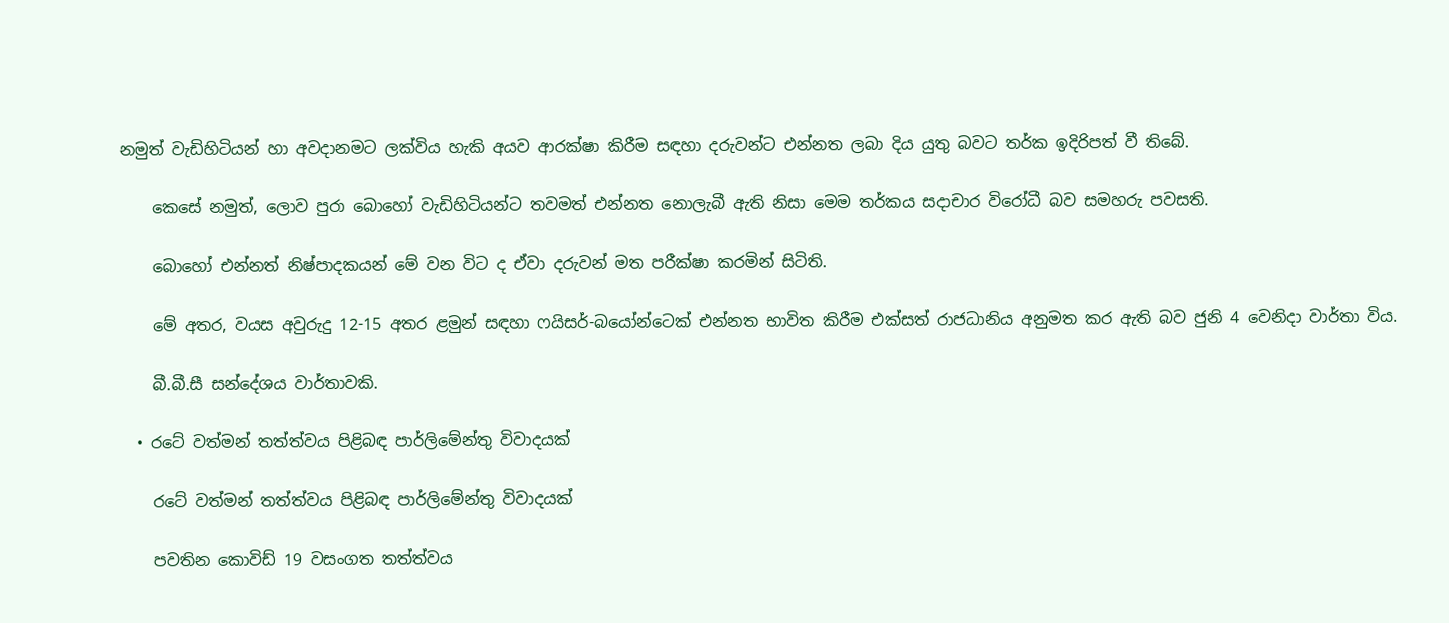නමුත් වැඩිහිටියන් හා අවදානමට ලක්විය හැකි අයව ආරක්ෂා කිරීම සඳහා දරුවන්ට එන්නත ලබා දිය යුතු බවට තර්ක ඉදිරිපත් වී තිබේ.

    කෙසේ නමුත්, ලොව පුරා බොහෝ වැඩිහිටියන්ට තවමත් එන්නත නොලැබී ඇති නිසා මෙම තර්කය සදාචාර විරෝධී බව සමහරු පවසති.

    බොහෝ එන්නත් නිෂ්පාදකයන් මේ වන විට ද ඒවා දරුවන් මත පරීක්ෂා කරමින් සිටිති.

    මේ අතර, වයස අවුරුදු 12-15 අතර ළමුන් සඳහා ෆයිසර්-බයෝන්ටෙක් එන්නත භාවිත කිරීම එක්සත් රාජධානිය අනුමත කර ඇති බව ජුනි 4 වෙනිදා වාර්තා විය.

    බී.බී.සී සන්දේශය වාර්තාවකි.

  • රටේ වත්මන් තත්ත්වය පිළිබඳ පාර්ලිමේන්තු විවාදයක්

    රටේ වත්මන් තත්ත්වය පිළිබඳ පාර්ලිමේන්තු විවාදයක්

    පවතින කොවිඩ් 19 වසංගත තත්ත්වය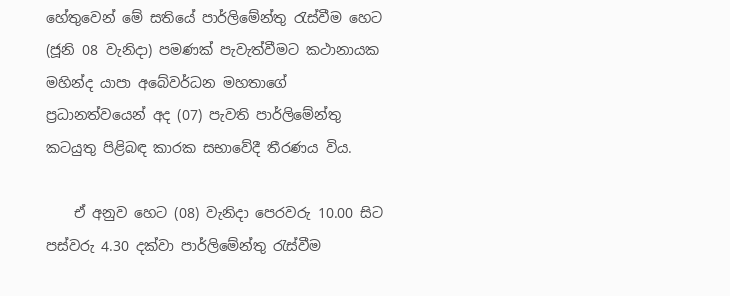හේතුවෙන් මේ සතියේ පාර්ලිමේන්තු රැස්වීම හෙට (ජූනි 08 වැනිදා) පමණක් පැවැත්වීමට කථානායක මහින්ද යාපා අබේවර්ධන මහතාගේ ප්‍රධානත්වයෙන් අද (07) පැවති පාර්ලිමේන්තු කටයුතු පිළිබඳ කාරක සභාවේදී තීරණය විය.

    ඒ අනුව හෙට (08) වැනිදා පෙරවරු 10.00 සිට පස්වරු 4.30 දක්වා පාර්ලිමේන්තු රැස්වීම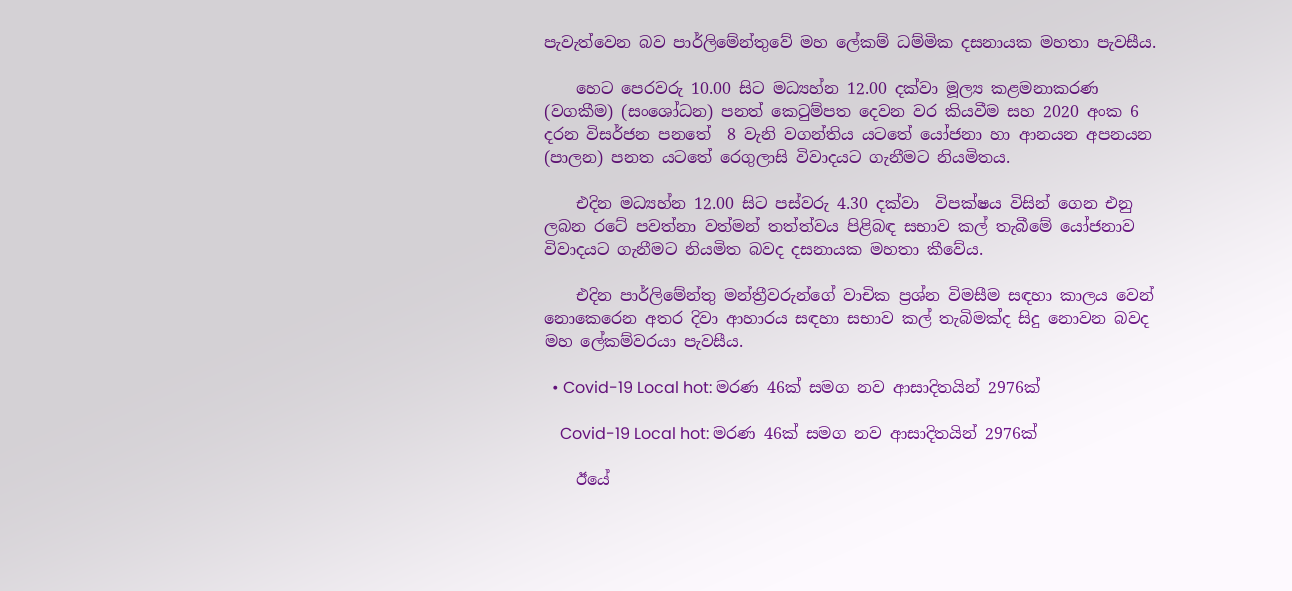පැවැත්වෙන බව පාර්ලිමේන්තුවේ මහ ලේකම් ධම්මික දසනායක මහතා පැවසීය.

    හෙට පෙරවරු 10.00 සිට මධ්‍යහ්න 12.00 දක්වා මූල්‍ය කළමනාකරණ (වගකීම) (සංශෝධන) පනත් කෙටුම්පත දෙවන වර කියවීම සහ 2020 අංක 6 දරන විසර්ජන පනතේ  8 වැනි වගන්තිය යටතේ යෝජනා හා ආනයන අපනයන (පාලන) පනත යටතේ රෙගුලාසි විවාදයට ගැනීමට නියමිතය.

    එදින මධ්‍යහ්න 12.00 සිට පස්වරු 4.30 දක්වා  විපක්ෂය විසින් ගෙන එනු ලබන රටේ පවත්නා වත්මන් තත්ත්වය පිළිබඳ සභාව කල් තැබීමේ යෝජනාව විවාදයට ගැනීමට නියමිත බවද දසනායක මහතා කීවේය.

    එදින පාර්ලිමේන්තු මන්ත්‍රීවරුන්ගේ වාචික ප්‍රශ්න විමසීම සඳහා කාලය වෙන් නොකෙරෙන අතර දිවා ආහාරය සඳහා සභාව කල් තැබිමක්ද සිදු නොවන බවද මහ ලේකම්වරයා පැවසීය.

  • Covid-19 Local hot: මරණ 46ක් සමග නව ආසාදිතයින් 2976ක්

    Covid-19 Local hot: මරණ 46ක් සමග නව ආසාදිතයින් 2976ක්

    ඊයේ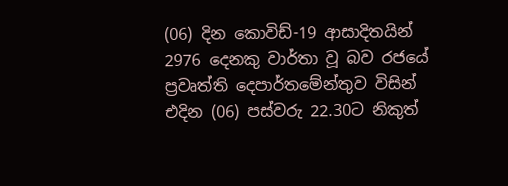(06) දින කොවිඩ්-19 ආසාදිතයින් 2976 දෙනකු වාර්තා වූ බව රජයේ ප්‍රවෘත්ති දෙපාර්තමේන්තුව විසින් එදින (06) පස්වරු 22.30ට නිකුත්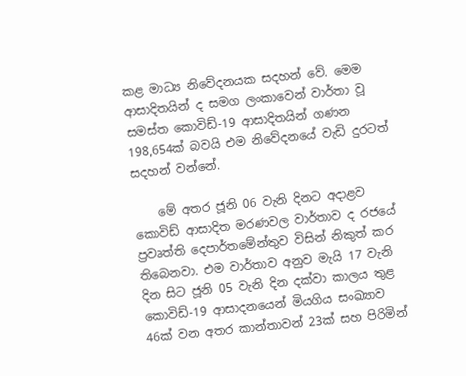කළ මාධ්‍ය නිවේදනයක සදහන් වේ. මෙම ආසාදිතයින් ද සමග ලංකාවෙන් වාර්තා වූ සමස්ත කොවිඩ්-19 ආසාදිතයින් ගණන 198,654ක් බවයි එම නිවේදනයේ වැඩි දුරටත් සදහන් වන්නේ.

    මේ අතර ජූනි 06 වැනි දිනට අදාළව කොවිඩ් ආසාදිත මරණවල වාර්තාව ද රජයේ ප්‍රවෘත්ති දෙපාර්තමේන්තුව විසින් නිකුත් කර තිබෙනවා. එම වාර්තාව අනුව මැයි 17 වැනි දින සිට ජූනි 05 වැනි දින දක්වා කාලය තුළ කොවිඩ්-19 ආසාදනයෙන් මියගිය සංඛ්‍යාව 46ක් වන අතර කාන්තාවන් 23ක් සහ පිරිමින්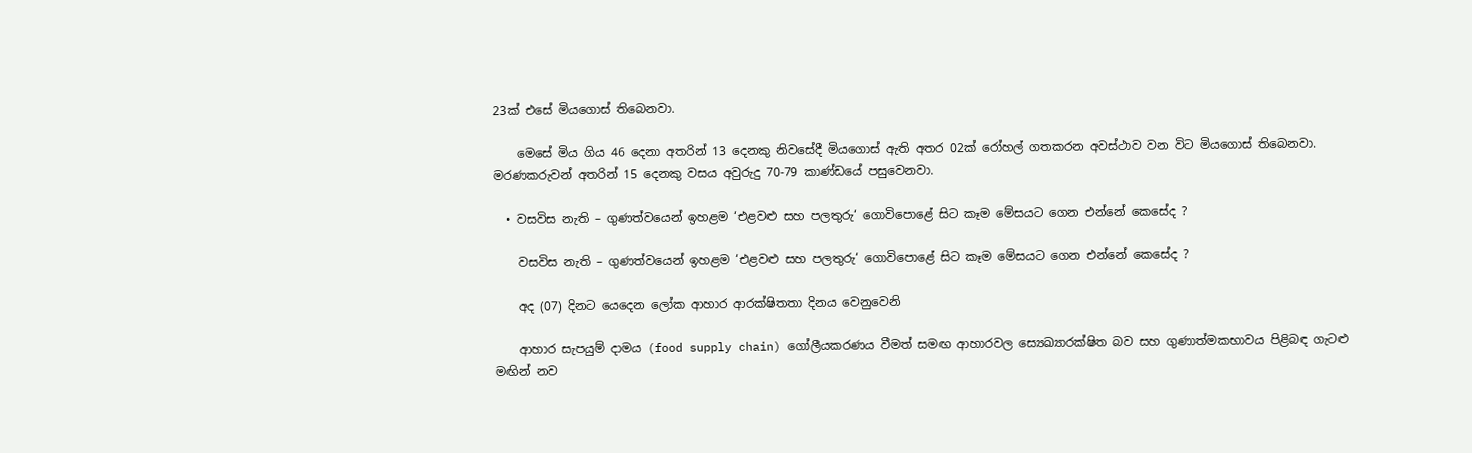23ක් එසේ මියගොස් තිබෙනවා.

    මෙසේ මිය ගිය 46 දෙනා අතරින් 13 දෙනකු නිවසේදී මියගොස් ඇති අතර 02ක් රෝහල් ගතකරන අවස්ථාව වන විට මියගොස් තිබෙනවා. මරණකරුවන් අතරින් 15 දෙනකු වසය අවුරුදු 70-79 කාණ්ඩයේ පසුවෙනවා.

  • වසවිස නැති – ගුණත්වයෙන් ඉහළම ‘එළවළු සහ පලතුරු‘ ගොවිපොළේ සිට කෑම මේසයට ගෙන එන්නේ කෙසේද ?

    වසවිස නැති – ගුණත්වයෙන් ඉහළම ‘එළවළු සහ පලතුරු‘ ගොවිපොළේ සිට කෑම මේසයට ගෙන එන්නේ කෙසේද ?

    අද (07) දිනට යෙදෙන ලෝක ආහාර ආරක්ෂිතතා දිනය වෙනුවෙනි

    ආහාර සැපයුම් දාමය (food supply chain) ගෝලීයකරණය වීමත් සමඟ ආහාරවල ස්‍යෙඛ්‍යාරක්ෂිත බව සහ ගුණාත්මකභාවය පිළිබඳ ගැටළු මඟින් නව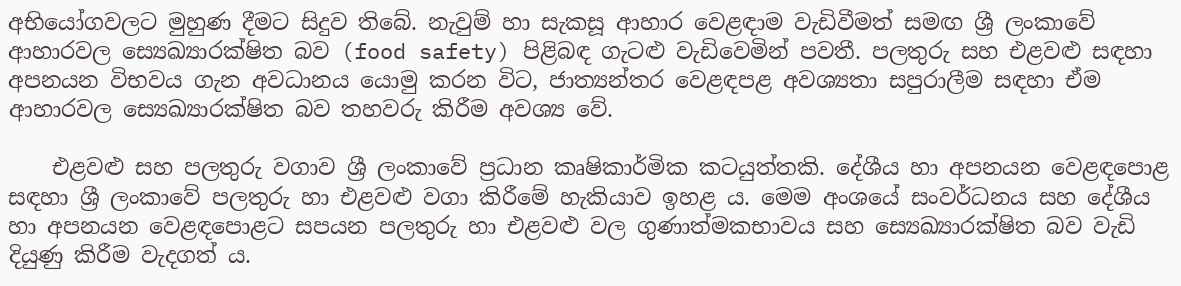අභියෝගවලට මුහුණ දීමට සිදුව තිබේ. නැවුම් හා සැකසූ ආහාර වෙළඳාම වැඩිවීමත් සමඟ ශ්‍රී ලංකාවේ ආහාරවල ස්‍යෙඛ්‍යාරක්ෂිත බව (food safety) පිළිබඳ ගැටළු වැඩිවෙමින් පවතී. පලතුරු සහ එළවළු සඳහා අපනයන විභවය ගැන අවධානය යොමු කරන විට, ජාත්‍යන්තර වෙළඳපළ අවශ්‍යතා සපුරාලීම සඳහා ඒම ආහාරවල ස්‍යෙඛ්‍යාරක්ෂිත බව තහවරු කිරීම අවශ්‍ය වේ.

    එළවළු සහ පලතුරු වගාව ශ්‍රී ලංකාවේ ප්‍රධාන කෘෂිකාර්මික කටයුත්තකි. දේශීය හා අපනයන වෙළඳපොළ සඳහා ශ්‍රී ලංකාවේ පලතුරු හා එළවළු වගා කිරීමේ හැකියාව ඉහළ ය. මෙම අංශයේ සංවර්ධනය සහ දේශීය හා අපනයන වෙළඳපොළට සපයන පලතුරු හා එළවළු වල ගුණාත්මකභාවය සහ ස්‍යෙඛ්‍යාරක්ෂිත බව වැඩි දියුණු කිරීම වැදගත් ය.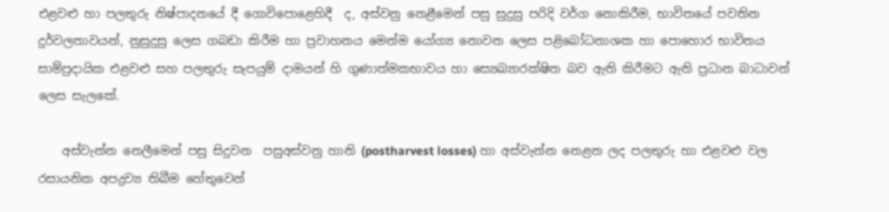එළවළු හා පලතුරු නිෂ්පාදනයේ දී ගොවිපොළෙහිදී  ද, අස්වනු නෙළීමෙන් පසු සුදුසු පරිදි වර්ග නොකිරීම, භාවිතයේ පවතින දුර්වලතාවයන්, නුසුදුසු ලෙස ගබඩා කිරීම හා ප්‍රවාහනය මෙන්ම යෝග්‍ය නොවන ලෙස පළිබෝධනාශක හා පොහොර භාවිතය සාම්ප්‍රදායික එළවළු සහ පලතුරු සැපයුම් දාමයන් හි ගුණාත්මකභාවය හා ස්‍යෙඛ්‍යාරක්ෂිත බව ඇති කිරීමට ඇති ප්‍රධාන බාධාවන් ලෙස සැලකේ.

    අස්වැන්න නෙලීමෙන් පසු සිදුවන  පසුඅස්වනු හානි (postharvest losses) හා අස්වැන්න නෙළන ලද පලතුරු හා එළවළු වල රසායනික අපද්‍රව්‍ය තිබීම හේතුවෙන්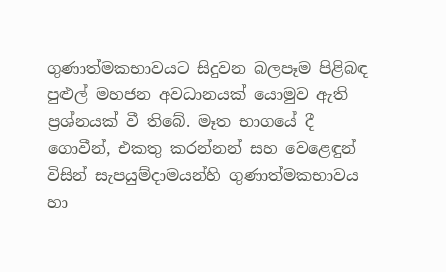ගුණාත්මකභාවයට සිදුවන බලපෑම පිළිබඳ පුළුල් මහජන අවධානයක් යොමුව ඇති ප්‍රශ්නයක් වී තිබේ. මෑත භාගයේ දී ගොවීන්, එකතු කරන්නන් සහ වෙළෙඳුන් විසින් සැපයුම්දාමයන්හි ගුණාත්මකභාවය හා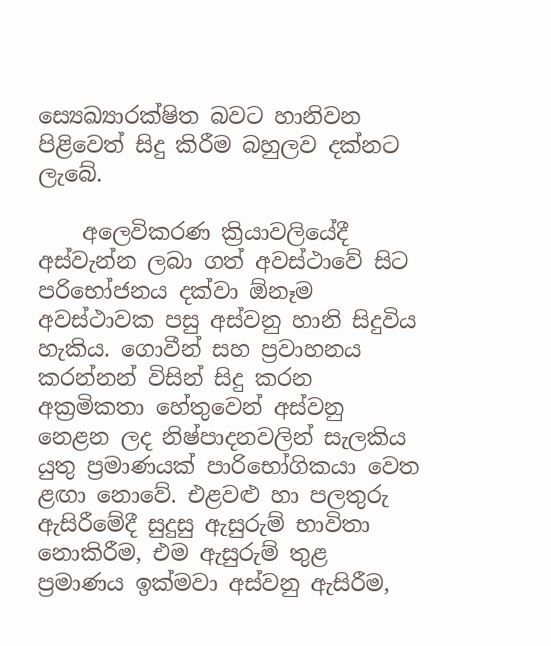ස්‍යෙඛ්‍යාරක්ෂිත බවට හානිවන පිළිවෙත් සිදු කිරීම බහුලව දක්නට ලැබේ.

    අලෙවිකරණ ක්‍රියාවලියේදී අස්වැන්න ලබා ගත් අවස්ථාවේ සිට පරිභෝජනය දක්වා ඕනෑම අවස්ථාවක පසු අස්වනු හානි සිදුවිය හැකිය. ගොවීන් සහ ප්‍රවාහනය කරන්නන් විසින් සිදු කරන අක්‍රමිකතා හේතුවෙන් අස්වනු නෙළන ලද නිෂ්පාදනවලින් සැලකිය යුතු ප්‍රමාණයක් පාරිභෝගිකයා වෙත ළඟා නොවේ. එළවළු හා පලතුරු ඇසිරීමේදී සුදුසු ඇසුරුම් භාවිතා නොකිරීම, එම ඇසුරුම් තුළ ප්‍රමාණය ඉක්මවා අස්වනු ඇසිරීම,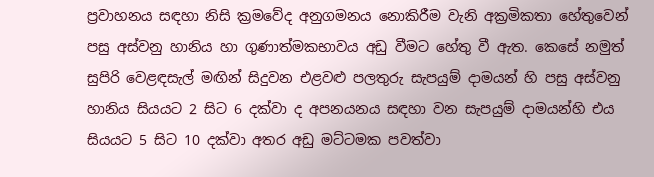ප්‍රවාහනය සඳහා නිසි ක්‍රමවේද අනුගමනය නොකිරීම වැනි අක්‍රමිකතා හේතුවෙන් පසු අස්වනු හානිය හා ගුණාත්මකභාවය අඩු වීමට හේතු වී ඇත. කෙසේ නමුත් සුපිරි වෙළඳසැල් මඟින් සිදුවන එළවළු පලතුරු සැපයුම් දාමයන් හි පසු අස්වනු හානිය සියයට 2 සිට 6 දක්වා ද අපනයනය සඳහා වන සැපයුම් දාමයන්හි එය සියයට 5 සිට 10 දක්වා අතර අඩු මට්ටමක පවත්වා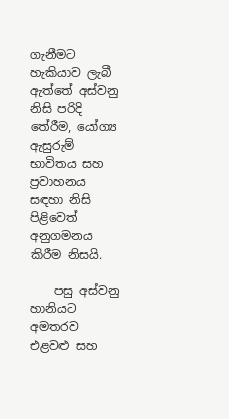ගැනීමට හැකියාව ලැබී ඇත්තේ අස්වනු නිසි පරිදි තේරීම, යෝග්‍ය ඇසුරුම් භාවිතය සහ ප්‍රවාහනය සඳහා නිසි පිළිවෙත් අනුගමනය කිරීම නිසයි.

    පසු අස්වනු හානියට අමතරව එළවළු සහ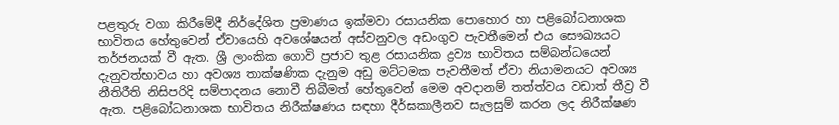පළතුරු වගා කිරීමේදී නිර්දේශිත ප්‍රමාණය ඉක්මවා රසායනික පොහොර හා පළිබෝධනාශක භාවිතය හේතුවෙන් ඒවායෙහි අවශේෂයන් අස්වනුවල අඩංගුව පැවතීමෙන් එය සෞඛ්‍යයට තර්ජනයක් වී ඇත. ශ්‍රී ලාංකික ගොවි ප්‍රජාව තුළ රසායනික ද්‍රව්‍ය භාවිතය සම්බන්ධයෙන් දැනුවත්භාවය හා අවශ්‍ය තාක්ෂණික දැනුම අඩු මට්ටමක පැවතීමත් ඒවා නියාමනයට අවශ්‍ය නීතිරීති නිසිපරිදි සම්පාදනය නොවී තිබීමත් හේතුවෙන් මෙම අවදානම් තත්ත්වය වඩාත් තීව්‍ර වී ඇත. පළිබෝධනාශක භාවිතය නිරීක්ෂණය සඳහා දීර්ඝකාලීනව සැලසුම් කරන ලද නිරීක්ෂණ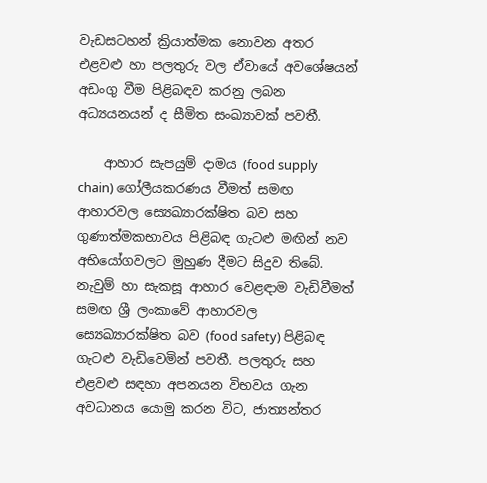වැඩසටහන් ක්‍රියාත්මක නොවන අතර එළවළු හා පලතුරු වල ඒවායේ අවශේෂයන් අඩංගු වීම පිළිබඳව කරනු ලබන අධ්‍යයනයන් ද සීමිත සංඛ්‍යාවක් පවතී.

    ආහාර සැපයුම් දාමය (food supply chain) ගෝලීයකරණය වීමත් සමඟ ආහාරවල ස්‍යෙඛ්‍යාරක්ෂිත බව සහ ගුණාත්මකභාවය පිළිබඳ ගැටළු මඟින් නව අභියෝගවලට මුහුණ දීමට සිදුව තිබේ. නැවුම් හා සැකසූ ආහාර වෙළඳාම වැඩිවීමත් සමඟ ශ්‍රී ලංකාවේ ආහාරවල ස්‍යෙඛ්‍යාරක්ෂිත බව (food safety) පිළිබඳ ගැටළු වැඩිවෙමින් පවතී. පලතුරු සහ එළවළු සඳහා අපනයන විභවය ගැන අවධානය යොමු කරන විට, ජාත්‍යන්තර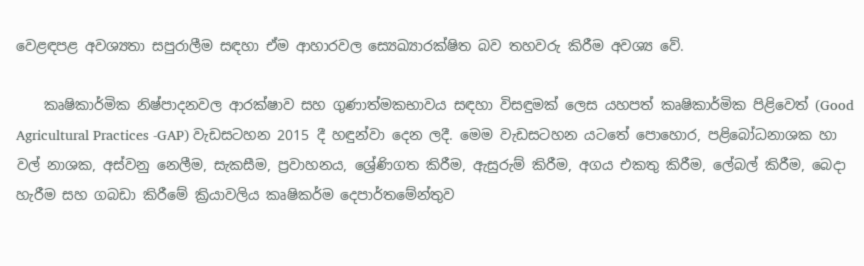වෙළඳපළ අවශ්‍යතා සපුරාලීම සඳහා ඒම ආහාරවල ස්‍යෙඛ්‍යාරක්ෂිත බව තහවරු කිරීම අවශ්‍ය වේ.

    කෘෂිකාර්මික නිෂ්පාදනවල ආරක්ෂාව සහ ගුණාත්මකභාවය සඳහා විසඳුමක් ලෙස යහපත් කෘෂිකාර්මික පිළිවෙත් (Good Agricultural Practices -GAP) වැඩසටහන 2015 දී හඳුන්වා දෙන ලදී. මෙම වැඩසටහන යටතේ පොහොර, පළිබෝධනාශක හා වල් නාශක, අස්වනු නෙලීම, සැකසීම, ප්‍රවාහනය, ශ්‍රේණිගත කිරීම, ඇසුරුම් කිරීම, අගය එකතු කිරීම, ලේබල් කිරීම, බෙදා හැරීම සහ ගබඩා කිරීමේ ක්‍රියාවලිය කෘෂිකර්ම දෙපාර්තමේන්තුව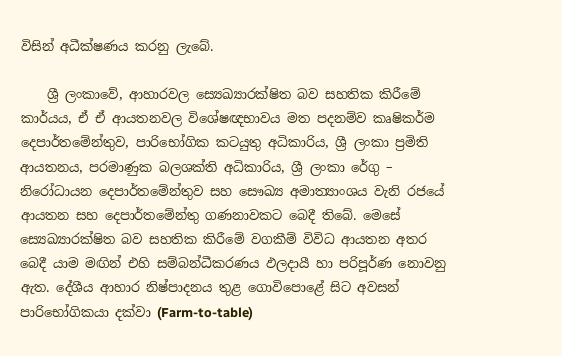විසින් අධීක්ෂණය කරනු ලැබේ.

    ශ්‍රී ලංකාවේ, ආහාරවල ස්‍යෙඛ්‍යාරක්ෂිත බව සහතික කිරීමේ කාර්යය, ඒ ඒ ආයතනවල විශේෂඥභාවය මත පදනම්ව කෘෂිකර්ම දෙපාර්තමේන්තුව, පාරිභෝගික කටයුතු අධිකාරිය, ශ්‍රී ලංකා ප්‍රමිති ආයතනය, පරමාණුක බලශක්ති අධිකාරිය, ශ්‍රී ලංකා රේගු – නිරෝධායන දෙපාර්තමේන්තුව සහ සෞඛ්‍ය අමාත්‍යාංශය වැනි රජයේ ආයතන සහ දෙපාර්තමේන්තු ගණනාවකට බෙදී තිබේ. මෙසේ ස්‍යෙඛ්‍යාරක්ෂිත බව සහතික කිරීමේ වගකීම් විවිධ ආයතන අතර බෙදී යාම මඟින් එහි සම්බන්ධීකරණය ඵලදායී හා පරිපූර්ණ නොවනු ඇත. දේශීය ආහාර නිෂ්පාදනය තුළ ගොවිපොළේ සිට අවසන් පාරිභෝගිකයා දක්වා (Farm-to-table)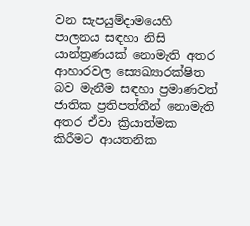වන සැපයුම්දාමයෙහි පාලනය සඳහා නිසි යාන්ත්‍රණයක් නොමැති අතර ආහාරවල ස්‍යෙඛ්‍යාරක්ෂිත බව මැනීම සඳහා ප්‍රමාණවත් ජාතික ප්‍රතිපත්තීන් නොමැති අතර ඒවා ක්‍රියාත්මක කිරීමට ආයතනික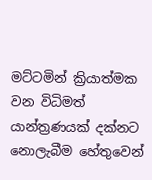මට්ටමින් ක්‍රියාත්මක වන විධිමත් යාන්ත්‍රණයක් දක්නට නොලැබීම හේතුවෙන්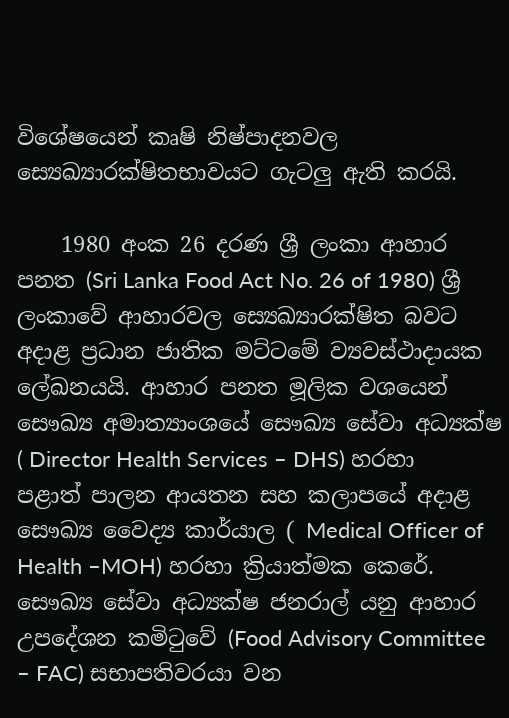විශේෂයෙන් කෘෂි නිෂ්පාදනවල ස්‍යෙඛ්‍යාරක්ෂිතභාවයට ගැටලු ඇති කරයි.

    1980 අංක 26 දරණ ශ්‍රී ලංකා ආහාර පනත (Sri Lanka Food Act No. 26 of 1980) ශ්‍රී ලංකාවේ ආහාරවල ස්‍යෙඛ්‍යාරක්ෂිත බවට අදාළ ප්‍රධාන ජාතික මට්ටමේ ව්‍යවස්ථාදායක ලේඛනයයි. ආහාර පනත මූලික වශයෙන් සෞඛ්‍ය අමාත්‍යාංශයේ සෞඛ්‍ය සේවා අධ්‍යක්ෂ ( Director Health Services – DHS) හරහා පළාත් පාලන ආයතන සහ කලාපයේ අදාළ සෞඛ්‍ය වෛද්‍ය කාර්යාල ( Medical Officer of Health –MOH) හරහා ක්‍රියාත්මක කෙරේ. සෞඛ්‍ය සේවා අධ්‍යක්ෂ ජනරාල් යනු ආහාර උපදේශන කමිටුවේ (Food Advisory Committee – FAC) සභාපතිවරයා වන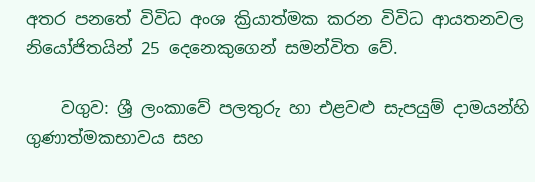අතර පනතේ විවිධ අංශ ක්‍රියාත්මක කරන විවිධ ආයතනවල නියෝජිතයින් 25 දෙනෙකුගෙන් සමන්විත වේ.

    වගුව: ශ්‍රී ලංකාවේ පලතුරු හා එළවළු සැපයුම් දාමයන්හි ගුණාත්මකභාවය සහ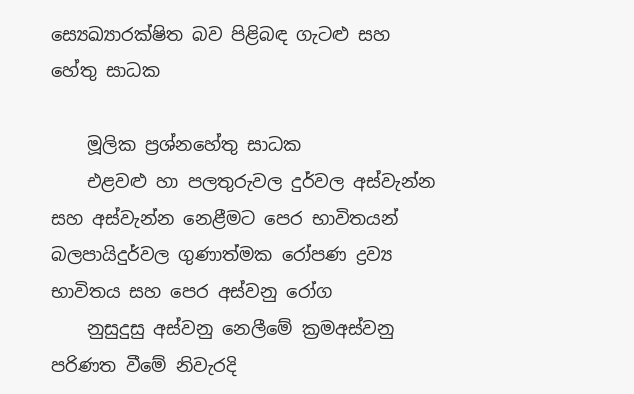ස්‍යෙඛ්‍යාරක්ෂිත බව පිළිබඳ ගැටළු සහ  හේතු සාධක

    මූලික ප්‍රශ්නහේතු සාධක
    එළවළු හා පලතුරුවල දුර්වල අස්වැන්න සහ අස්වැන්න නෙළීමට පෙර භාවිතයන් බලපායිදුර්වල ගුණාත්මක රෝපණ ද්‍රව්‍ය භාවිතය සහ පෙර අස්වනු රෝග
    නුසුදුසු අස්වනු නෙලීමේ ක්‍රමඅස්වනු පරිණත වීමේ නිවැරදි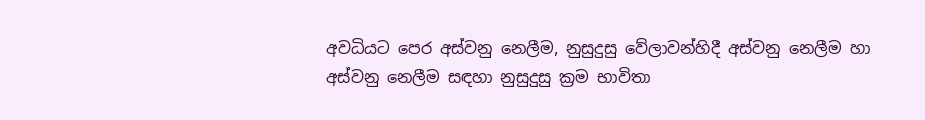අවධියට පෙර අස්වනු නෙලීම, නුසුදුසු වේලාවන්හිදී අස්වනු නෙලීම හා අස්වනු නෙලීම සඳහා නුසුදුසු ක්‍රම භාවිතා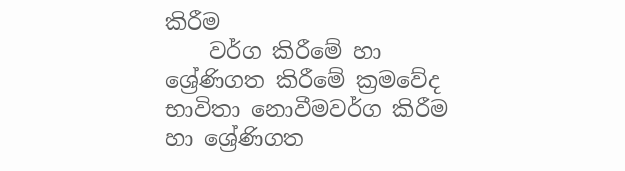කිරීම
    වර්ග කිරීමේ හා ශ්‍රේණිගත කිරීමේ ක්‍රමවේද භාවිතා නොවීමවර්ග කිරීම හා ශ්‍රේණිගත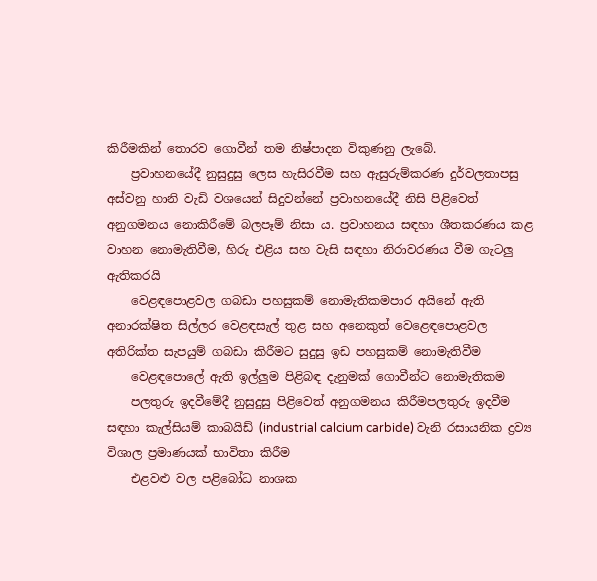කිරීමකින් තොරව ගොවීන් තම නිෂ්පාදන විකුණනු ලැබේ.
    ප්‍රවාහනයේදී නුසුදුසු ලෙස හැසිරවීම සහ ඇසුරුම්කරණ දුර්වලතාපසු අස්වනු හානි වැඩි වශයෙන් සිදුවන්නේ ප්‍රවාහනයේදී නිසි පිළිවෙත් අනුගමනය නොකිරීමේ බලපෑම් නිසා ය. ප්‍රවාහනය සඳහා ශීතකරණය කළ වාහන නොමැතිවීම, හිරු එළිය සහ වැසි සඳහා නිරාවරණය වීම ගැටලු ඇතිකරයි
    වෙළඳපොළවල ගබඩා පහසුකම් නොමැතිකමපාර අයිනේ ඇති අනාරක්ෂිත සිල්ලර වෙළඳසැල් තුළ සහ අනෙකුත් වෙළෙඳපොළවල අතිරික්ත සැපයුම් ගබඩා කිරීමට සුදුසු ඉඩ පහසුකම් නොමැතිවීම
    වෙළඳපොලේ ඇති ඉල්ලුම පිළිබඳ දැනුමක් ගොවීන්ට නොමැතිකම
    පලතුරු ඉදවීමේදී නුසුදුසු පිළිවෙත් අනුගමනය කිරීමපලතුරු ඉදවීම සඳහා කැල්සියම් කාබයිඩ් (industrial calcium carbide) වැනි රසායනික ද්‍රව්‍ය විශාල ප්‍රමාණයක් භාවිතා කිරීම
    එළවළු වල පළිබෝධ නාශක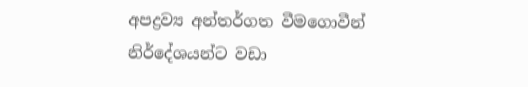අපද්‍රව්‍ය අන්තර්ගත වීමගොවීන් නිර්දේශයන්ට වඩා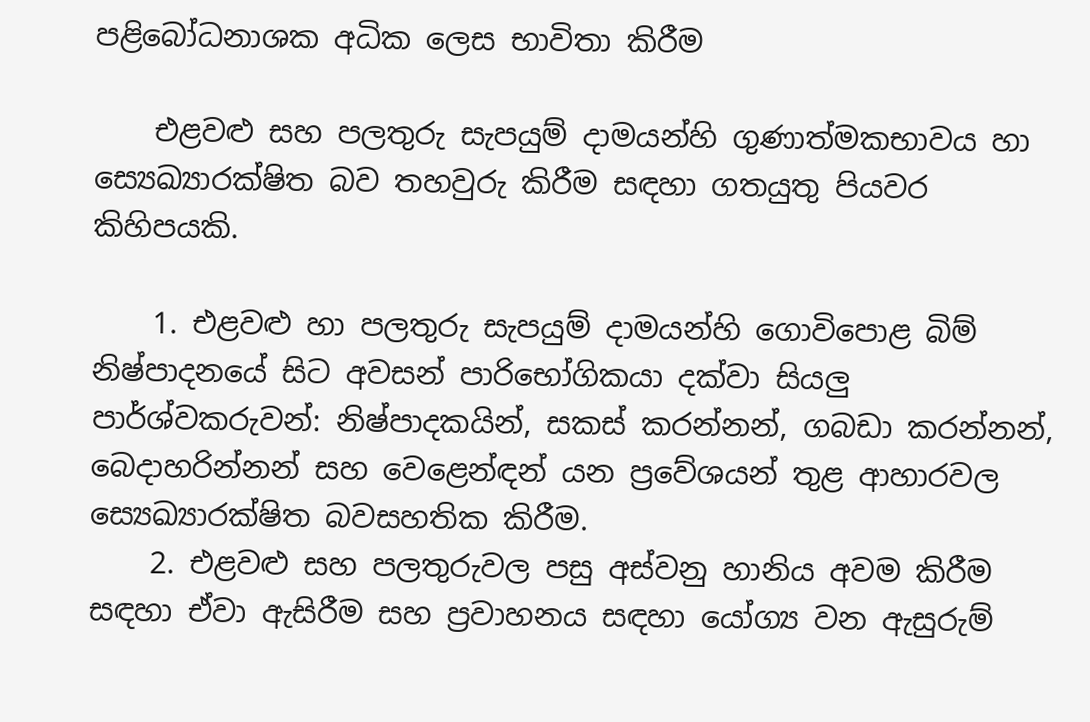පළිබෝධනාශක අධික ලෙස භාවිතා කිරීම

    එළවළු සහ පලතුරු සැපයුම් දාමයන්හි ගුණාත්මකභාවය හා ස්‍යෙඛ්‍යාරක්ෂිත බව තහවුරු කිරීම සඳහා ගතයුතු පියවර කිහිපයකි.

    1. එළවළු හා පලතුරු සැපයුම් දාමයන්හි ගොවිපොළ බිම් නිෂ්පාදනයේ සිට අවසන් පාරිභෝගිකයා දක්වා සියලු පාර්ශ්වකරුවන්: නිෂ්පාදකයින්, සකස් කරන්නන්, ගබඩා කරන්නන්, බෙදාහරින්නන් සහ වෙළෙන්ඳන් යන ප්‍රවේශයන් තුළ ආහාරවල ස්‍යෙඛ්‍යාරක්ෂිත බවසහතික කිරීම.
    2. එළවළු සහ පලතුරුවල පසු අස්වනු හානිය අවම කිරීම සඳහා ඒවා ඇසිරීම සහ ප්‍රවාහනය සඳහා යෝග්‍ය වන ඇසුරුම්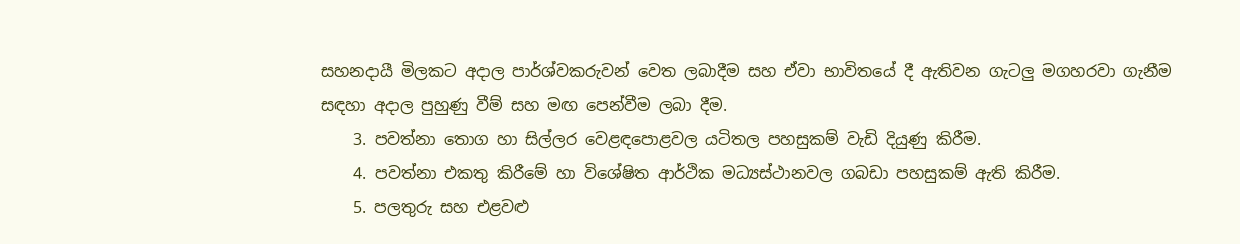සහනදායී මිලකට අදාල පාර්ශ්වකරුවන් වෙත ලබාදීම සහ ඒවා භාවිතයේ දී ඇතිවන ගැටලු මගහරවා ගැනීම සඳහා අදාල පුහුණු වීම් සහ මඟ පෙන්වීම ලබා දීම.
    3. පවත්නා තොග හා සිල්ලර වෙළඳපොළවල යටිතල පහසුකම් වැඩි දියුණු කිරීම.
    4. පවත්නා එකතු කිරීමේ හා විශේෂිත ආර්ථික මධ්‍යස්ථානවල ගබඩා පහසුකම් ඇති කිරීම.
    5. පලතුරු සහ එළවළු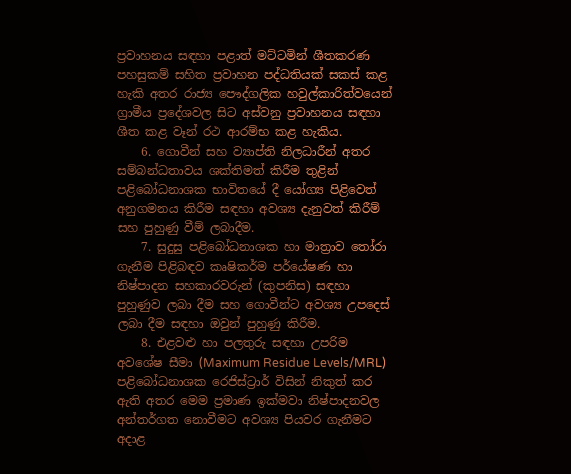ප්‍රවාහනය සඳහා පළාත් මට්ටමින් ශීතකරණ පහසුකම් සහිත ප්‍රවාහන පද්ධතියක් සකස් කළ හැකි අතර රාජ්‍ය පෞද්ගලික හවුල්කාරිත්වයෙන් ග්‍රාමීය ප්‍රදේශවල සිට අස්වනු ප්‍රවාහනය සඳහා ශීත කළ වෑන් රථ ආරම්භ කළ හැකිය.
    6. ගොවීන් සහ ව්‍යාප්ති නිලධාරීන් අතර සම්බන්ධතාවය ශක්තිමත් කිරීම තුළින් පළිබෝධනාශක භාවිතයේ දී යෝග්‍ය පිළිවෙත් අනුගමනය කිරීම සඳහා අවශ්‍ය දැනුවත් කිරීම් සහ පුහුණු වීම් ලබාදීම.
    7. සුදුසු පළිබෝධනාශක හා මාත්‍රාව තෝරා ගැනීම පිළිබඳව කෘෂිකර්ම පර්යේෂණ හා නිෂ්පාදන සහකාරවරුන් (කුපනිස) සඳහා පුහුණුව ලබා දීම සහ ගොවීන්ට අවශ්‍ය උපදෙස් ලබා දීම සඳහා ඔවුන් පුහුණු කිරීම.
    8. එළවළු හා පලතුරු සඳහා උපරිම අවශේෂ සීමා (Maximum Residue Levels/MRL) පළිබෝධනාශක රෙජිස්ට්‍රාර් විසින් නිකුත් කර ඇති අතර මෙම ප්‍රමාණ ඉක්මවා නිෂ්පාදනවල අන්තර්ගත නොවීමට අවශ්‍ය පියවර ගැනීමට අදාළ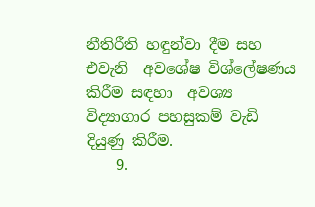නීතිරීති හඳුන්වා දීම සහ එවැනි  අවශේෂ විශ්ලේෂණය කිරීම සඳහා  අවශ්‍ය විද්‍යාගාර පහසුකම් වැඩි දියුණු කිරීම.
    9.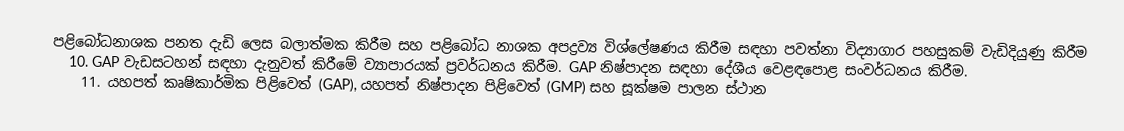පළිබෝධනාශක පනත දැඩි ලෙස බලාත්මක කිරීම සහ පළිබෝධ නාශක අපද්‍රව්‍ය විශ්ලේෂණය කිරීම සඳහා පවත්නා විද්‍යාගාර පහසුකම් වැඩිදියුණු කිරීම
    10. GAP වැඩසටහන් සඳහා දැනුවත් කිරීමේ ව්‍යාපාරයක් ප්‍රවර්ධනය කිරීම. GAP නිෂ්පාදන සඳහා දේශීය වෙළඳපොළ සංවර්ධනය කිරීම.
    11. යහපත් කෘෂිකාර්මික පිළිවෙත් (GAP), යහපත් නිෂ්පාදන පිළිවෙත් (GMP) සහ සූක්ෂම පාලන ස්ථාන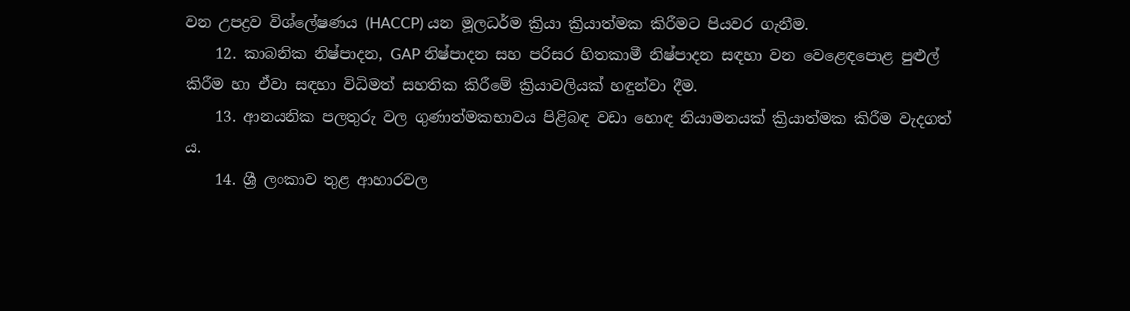වන උපද්‍රව විශ්ලේෂණය (HACCP) යන මූලධර්ම ක්‍රියා ක්‍රියාත්මක කිරීමට පියවර ගැනීම.
    12. කාබනික නිෂ්පාදන, GAP නිෂ්පාදන සහ පරිසර හිතකාමී නිෂ්පාදන සඳහා වන වෙළෙඳපොළ පුළුල් කිරීම හා ඒවා සඳහා විධිමත් සහතික කිරීමේ ක්‍රියාවලියක් හඳුන්වා දීම.
    13. ආනයනික පලතුරු වල ගුණාත්මකභාවය පිළිබඳ වඩා හොඳ නියාමනයක් ක්‍රියාත්මක කිරීම වැදගත් ය.
    14. ශ්‍රී ලංකාව තුළ ආහාරවල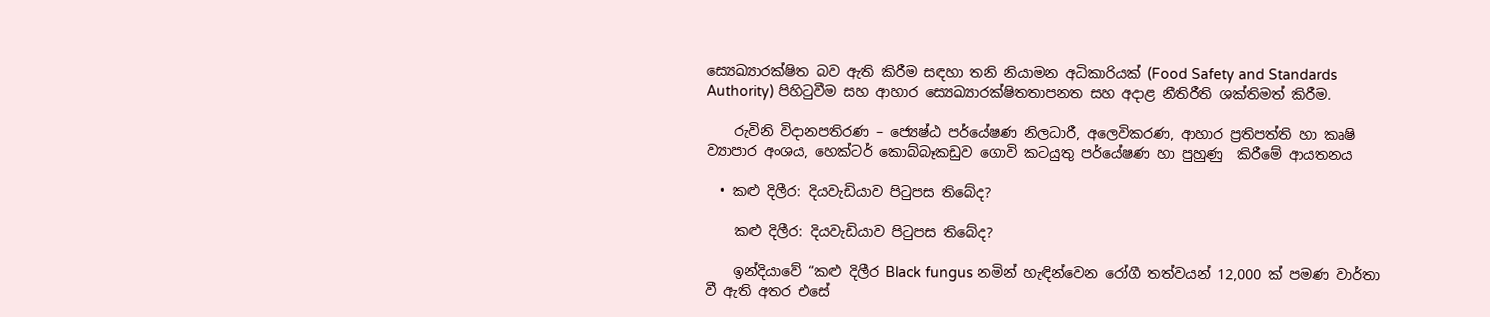ස්‍යෙඛ්‍යාරක්ෂිත බව ඇති කිරීම සඳහා තනි නියාමන අධිකාරියක් (Food Safety and Standards Authority) පිහිටුවීම සහ ආහාර ස්‍යෙඛ්‍යාරක්ෂිතතාපනත සහ අදාළ නීතිරීති ශක්තිමත් කිරීම.

    රුවිනි විදානපතිරණ – ජ්‍යෙෂ්ඨ පර්යේෂණ නිලධාරී, අලෙවිකරණ, ආහාර ප්‍රතිපත්ති හා කෘෂි ව්‍යාපාර අංශය, හෙක්ටර් කොබ්බෑකඩුව ගොවි කටයුතු පර්යේෂණ හා පුහුණු  කිරීමේ ආයතනය

  • කළු දිලීර: දියවැඩියාව පිටුපස තිබේද?

    කළු දිලීර: දියවැඩියාව පිටුපස තිබේද?

    ඉන්දියාවේ “කළු දිලීර Black fungus නමින් හැඳින්වෙන රෝගී තත්වයන් 12,000 ක් පමණ වාර්තා වී ඇති අතර එසේ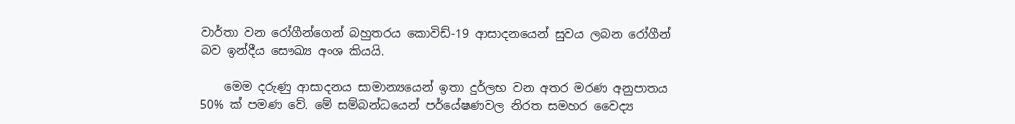වාර්තා වන රෝගීන්ගෙන් බහුතරය කොවිඩ්-19 ආසාදනයෙන් සුවය ලබන රෝගීන් බව ඉන්දීය සෞඛ්‍ය අංශ කියයි.

    මෙම දරුණු ආසාදනය සාමාන්‍යයෙන් ඉතා දුර්ලභ වන අතර මරණ අනුපාතය 50% ක් පමණ වේ. මේ සම්බන්ධයෙන් පර්යේෂණවල නිරත සමහර වෛද්‍ය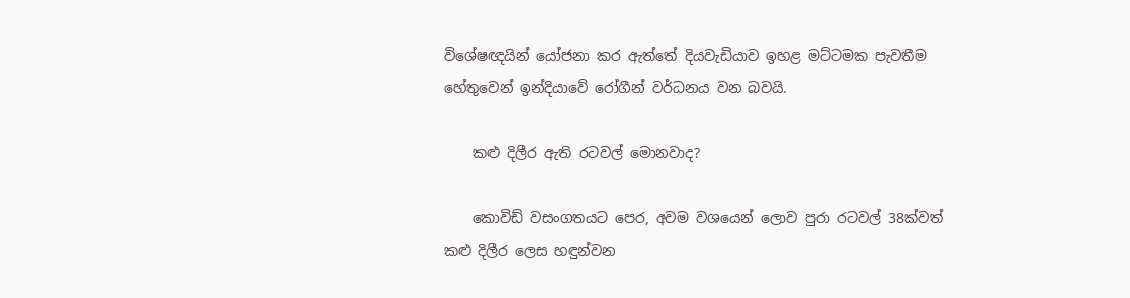විශේෂඥයින් යෝජනා කර ඇත්තේ දියවැඩියාව ඉහළ මට්ටමක පැවතීම හේතුවෙන් ඉන්දියාවේ රෝගීන් වර්ධනය වන බවයි.

    කළු දිලීර ඇති රටවල් මොනවාද?

    කොවිඩ් වසංගතයට පෙර, අවම වශයෙන් ලොව පුරා රටවල් 38ක්වත් කළු දිලීර ලෙස හඳුන්වන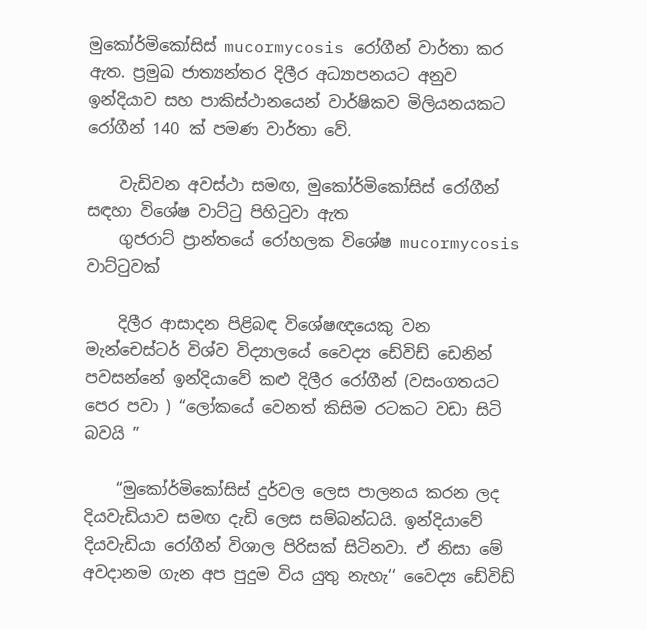මුකෝර්මිකෝසිස් mucormycosis රෝගීන් වාර්තා කර ඇත. ප්‍රමුඛ ජාත්‍යන්තර දිලීර අධ්‍යාපනයට අනුව ඉන්දියාව සහ පාකිස්ථානයෙන් වාර්ෂිකව මිලියනයකට රෝගීන් 140 ක් පමණ වාර්තා වේ.

    වැඩිවන අවස්ථා සමඟ, මුකෝර්මිකෝසිස් රෝගීන් සඳහා විශේෂ වාට්ටු පිහිටුවා ඇත
    ගුජරාට් ප්‍රාන්තයේ රෝහලක විශේෂ mucormycosis වාට්ටුවක්

    දිලීර ආසාදන පිළිබඳ විශේෂඥයෙකු වන මැන්චෙස්ටර් විශ්ව විද්‍යාලයේ වෛද්‍ය ඩේවිඩ් ඩෙනින් පවසන්නේ ඉන්දියාවේ කළු දිලීර රෝගීන් (වසංගතයට පෙර පවා ) “ලෝකයේ වෙනත් කිසිම රටකට වඩා සිටි බවයි ”

    “මුකෝර්මිකෝසිස් දුර්වල ලෙස පාලනය කරන ලද දියවැඩියාව සමඟ දැඩි ලෙස සම්බන්ධයි. ඉන්දියාවේ දියවැඩියා රෝගීන් විශාල පිරිසක් සිටිනවා. ඒ නිසා මේ අවදානම ගැන අප පුදුම විය යුතු නැහැ‘‘ වෛද්‍ය ඩේවිඩ්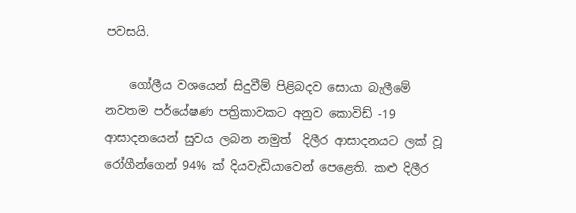පවසයි.

    ගෝලීය වශයෙන් සිදුවීම් පිළිබදව සොයා බැලීමේ නවතම පර්යේෂණ පත්‍රිකාවකට අනුව කොවිඩ් -19 ආසාදනයෙන් සුවය ලබන නමුත්  දිලීර ආසාදනයට ලක් වූ රෝගීන්ගෙන් 94% ක් දියවැඩියාවෙන් පෙළෙති. කළු දිලීර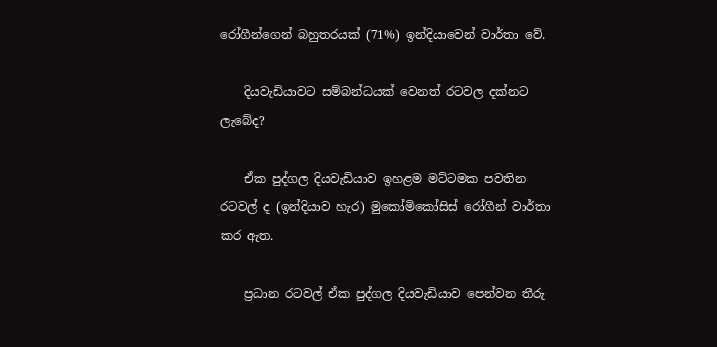රෝගීන්ගෙන් බහුතරයක් (71%) ඉන්දියාවෙන් වාර්තා වේ.

    දියවැඩියාවට සම්බන්ධයක් වෙනත් රටවල දක්නට ලැබේද?

    ඒක පුද්ගල දියවැඩියාව ඉහළම මට්ටමක පවතින රටවල් ද (ඉන්දියාව හැර) මුකෝමිකෝසිස් රෝගීන් වාර්තා කර ඇත.

    ප්‍රධාන රටවල් ඒක පුද්ගල දියවැඩියාව පෙන්වන තීරු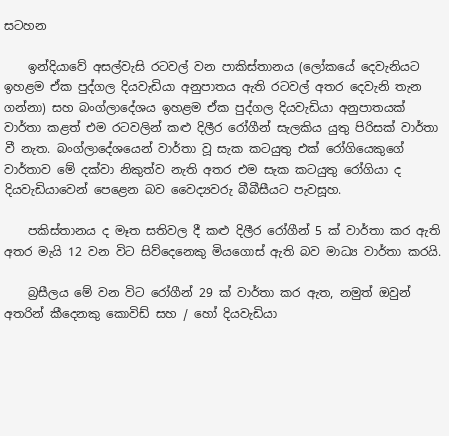සටහන

    ඉන්දියාවේ අසල්වැසි රටවල් වන පාකිස්තානය (ලෝකයේ දෙවැනියට ඉහළම ඒක පුද්ගල දියවැඩියා අනුපාතය ඇති රටවල් අතර දෙවැනි තැන ගන්නා) සහ බංග්ලාදේශය ඉහළම ඒක පුද්ගල දියවැඩියා අනුපාතයක් වාර්තා කළත් එම රටවලින් කළු දිලීර රෝගීන් සැලකිය යුතු පිරිසක් වාර්තා වී නැත. බංග්ලාදේශයෙන් වාර්තා වූ සැක කටයුතු එක් රෝගියෙකුගේ වාර්තාව මේ දක්වා නිකුත්ව නැති අතර එම සැක කටයුතු රෝගියා ද දියවැඩියාවෙන් පෙළෙන බව වෛද්‍යවරු බීබීසීයට පැවසූහ.

    පකිස්තානය ද මෑත සතිවල දී කළු දිලීර රෝගීන් 5 ක් වාර්තා කර ඇති අතර මැයි 12 වන විට සිව්දෙනෙකු මියගොස් ඇති බව මාධ්‍ය වාර්තා කරයි.

    බ්‍රසීලය මේ වන විට රෝගීන් 29 ක් වාර්තා කර ඇත, නමුත් ඔවුන් අතරින් කීදෙනකු කොවිඩ් සහ / හෝ දියවැඩියා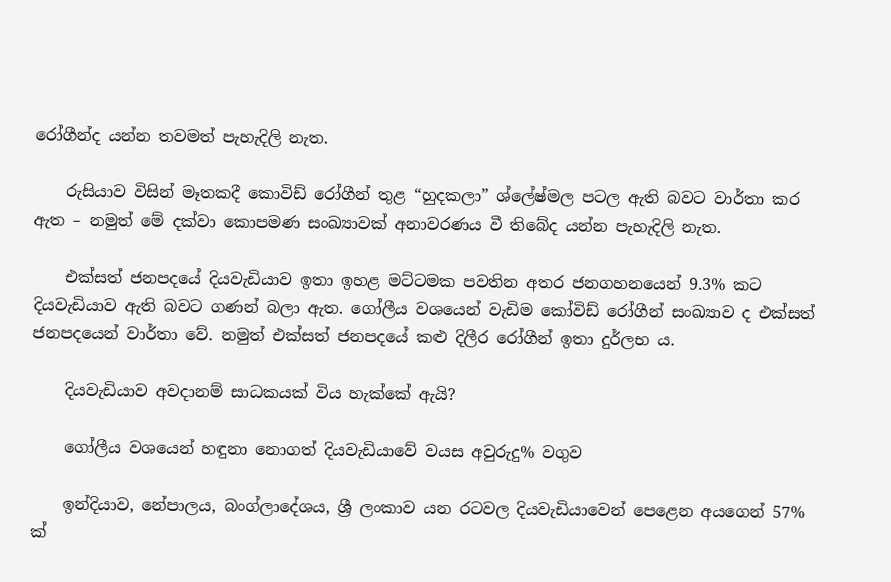රෝගීන්ද යන්න තවමත් පැහැදිලි නැත.

    රුසියාව විසින් මෑතකදී කොවිඩ් රෝගීන් තුළ “හුදකලා” ශ්ලේෂ්මල පටල ඇති බවට වාර්තා කර ඇත – නමුත් මේ දක්වා කොපමණ සංඛ්‍යාවක් අනාවරණය වී තිබේද යන්න පැහැදිලි නැත.

    එක්සත් ජනපදයේ දියවැඩියාව ඉතා ඉහළ මට්ටමක පවතින අතර ජනගහනයෙන් 9.3% කට දියවැඩියාව ඇති බවට ගණන් බලා ඇත. ගෝලීය වශයෙන් වැඩිම කෝවිඩ් රෝගීන් සංඛ්‍යාව ද එක්සත් ජනපදයෙන් වාර්තා වේ. නමුත් එක්සත් ජනපදයේ කළු දිලීර රෝගීන් ඉතා දුර්ලභ ය.

    දියවැඩියාව අවදානම් සාධකයක් විය හැක්කේ ඇයි?

    ගෝලීය වශයෙන් හඳුනා නොගත් දියවැඩියාවේ වයස අවුරුදු% වගුව

    ඉන්දියාව, නේපාලය, බංග්ලාදේශය, ශ්‍රී ලංකාව යන රටවල දියවැඩියාවෙන් පෙළෙන අයගෙන් 57% ක්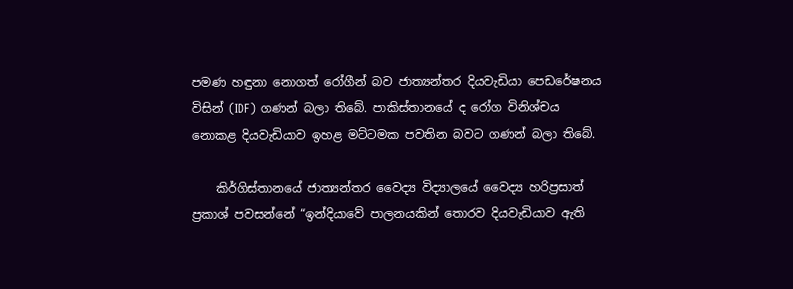පමණ හඳුනා නොගත් රෝගීන් බව ජාත්‍යන්තර දියවැඩියා පෙඩරේෂනය විසින් (IDF) ගණන් බලා තිබේ. පාකිස්තානයේ ද රෝග විනිශ්චය නොකළ දියවැඩියාව ඉහළ මට්ටමක පවතින බවට ගණන් බලා තිබේ.

    කිර්ගිස්තානයේ ජාත්‍යන්තර වෛද්‍ය විද්‍යාලයේ වෛද්‍ය හරිප්‍රසාත් ප්‍රකාශ් පවසන්නේ “ඉන්දියාවේ පාලනයකින් තොරව දියවැඩියාව ඇති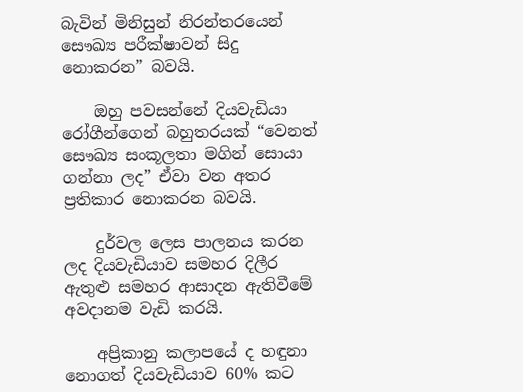බැවින් මිනිසුන් නිරන්තරයෙන් සෞඛ්‍ය පරීක්ෂාවන් සිදු නොකරන” බවයි.

    ඔහු පවසන්නේ දියවැඩියා රෝගීන්ගෙන් බහුතරයක් “වෙනත් සෞඛ්‍ය සංකූලතා මගින් සොයා ගන්නා ලද” ඒවා වන අතර ප්‍රතිකාර නොකරන බවයි.

    දුර්වල ලෙස පාලනය කරන ලද දියවැඩියාව සමහර දිලීර ඇතුළු සමහර ආසාදන ඇතිවීමේ අවදානම වැඩි කරයි.

    අප්‍රිකානු කලාපයේ ද හඳුනා නොගත් දියවැඩියාව 60% කට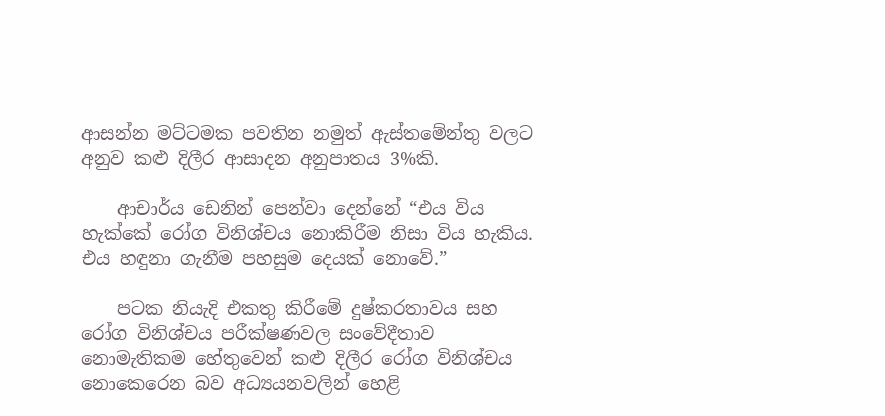ආසන්න මට්ටමක පවතින නමුත් ඇස්තමේන්තු වලට අනුව කළු දිලීර ආසාදන අනුපාතය 3%කි.

    ආචාර්ය ඩෙනින් පෙන්වා දෙන්නේ “එය විය හැක්කේ රෝග විනිශ්චය නොකිරීම නිසා විය හැකිය. එය හඳුනා ගැනීම පහසුම දෙයක් නොවේ.”

    පටක නියැදි එකතු කිරීමේ දුෂ්කරතාවය සහ රෝග විනිශ්චය පරීක්ෂණවල සංවේදීතාව නොමැතිකම හේතුවෙන් කළු දිලීර රෝග විනිශ්චය නොකෙරෙන බව අධ්‍යයනවලින් හෙළි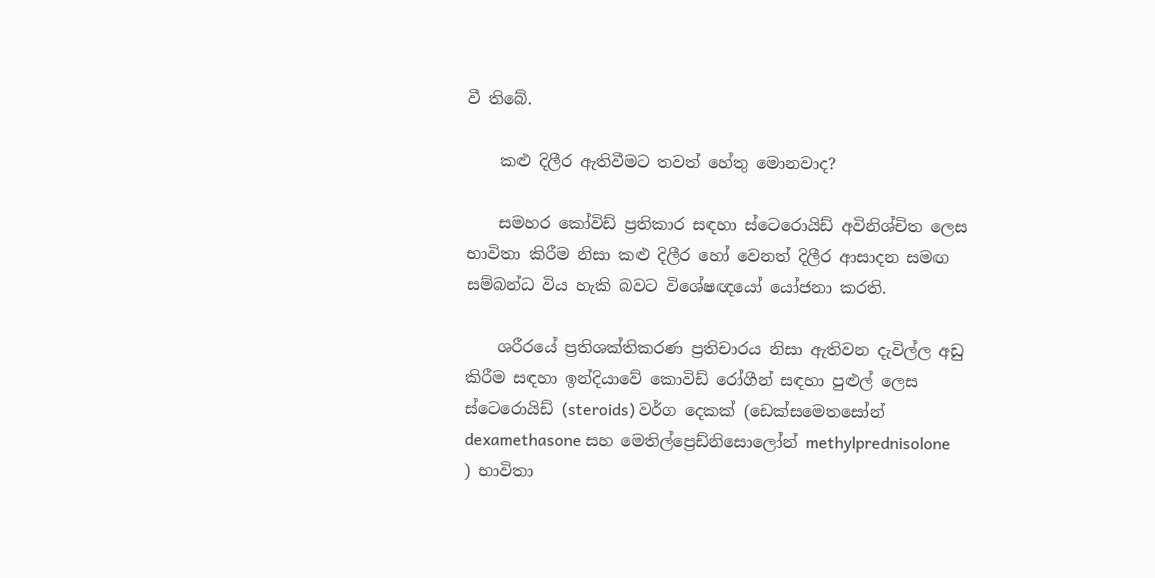වී තිබේ.

    කළු දිලීර ඇතිවීමට තවත් හේතු මොනවාද?

    සමහර කෝවිඩ් ප්‍රතිකාර සඳහා ස්ටෙරොයිඩ් අවිනිශ්චිත ලෙස භාවිතා කිරීම නිසා කළු දිලීර හෝ වෙනත් දිලීර ආසාදන සමඟ සම්බන්ධ විය හැකි බවට විශේෂඥයෝ යෝජනා කරති.

    ශරීරයේ ප්‍රතිශක්තිකරණ ප්‍රතිචාරය නිසා ඇතිවන දැවිල්ල අඩු කිරීම සඳහා ඉන්දියාවේ කොවිඩ් රෝගීන් සඳහා පුළුල් ලෙස ස්ටෙරොයිඩ් (steroids) වර්ග දෙකක් (ඩෙක්සමෙතසෝන් dexamethasone සහ මෙතිල්ප්‍රෙඩ්නිසොලෝන් methylprednisolone ) භාවිතා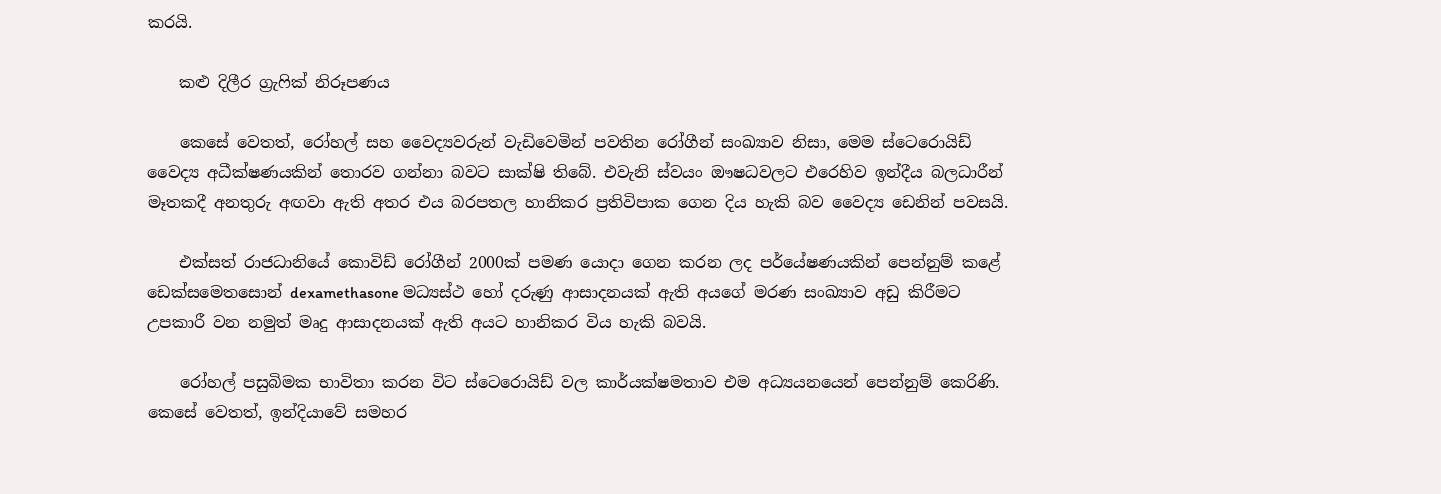කරයි.

    කළු දිලීර ග්‍රැෆික් නිරූපණය

    කෙසේ වෙතත්, රෝහල් සහ වෛද්‍යවරුන් වැඩිවෙමින් පවතින රෝගීන් සංඛ්‍යාව නිසා, මෙම ස්ටෙරොයිඩ් වෛද්‍ය අධීක්ෂණයකින් තොරව ගන්නා බවට සාක්ෂි තිබේ. එවැනි ස්වයං ඖෂධවලට එරෙහිව ඉන්දීය බලධාරීන් මෑතකදී අනතුරු අඟවා ඇති අතර එය බරපතල හානිකර ප්‍රතිවිපාක ගෙන දිය හැකි බව වෛද්‍ය ඩෙනින් පවසයි.

    එක්සත් රාජධානියේ කොවිඩ් රෝගීන් 2000ක් පමණ යොදා ගෙන කරන ලද පර්යේෂණයකින් පෙන්නුම් කළේ ඩෙක්සමෙතසොන් dexamethasone මධ්‍යස්ථ හෝ දරුණු ආසාදනයක් ඇති අයගේ මරණ සංඛ්‍යාව අඩු කිරීමට උපකාරී වන නමුත් මෘදු ආසාදනයක් ඇති අයට හානිකර විය හැකි බවයි.

    රෝහල් පසුබිමක භාවිතා කරන විට ස්ටෙරොයිඩ් වල කාර්යක්ෂමතාව එම අධ්‍යයනයෙන් පෙන්නුම් කෙරිණි. කෙසේ වෙතත්, ඉන්දියාවේ සමහර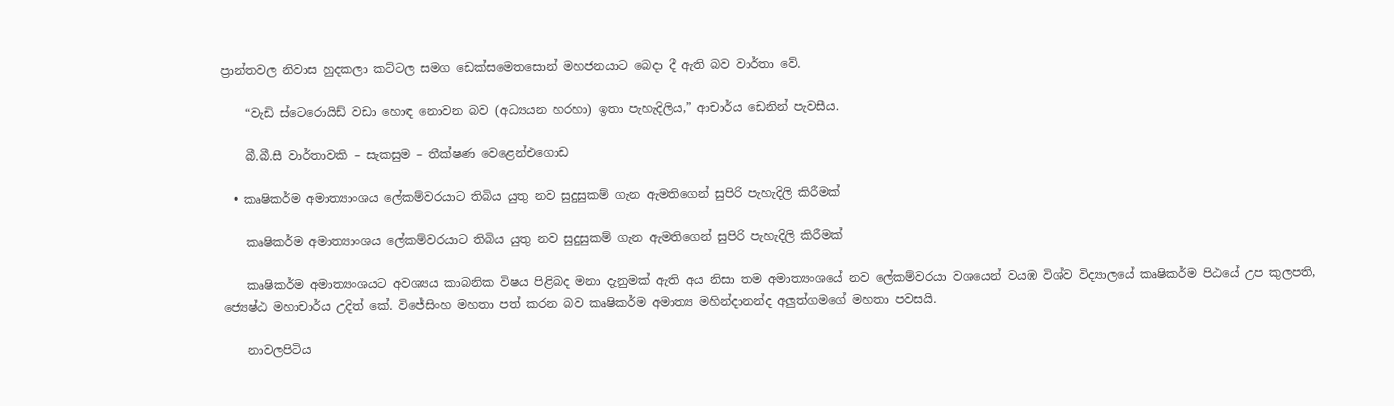ප්‍රාන්තවල නිවාස හුදකලා කට්ටල සමග ඩෙක්සමෙතසොන් මහජනයාට බෙදා දී ඇති බව වාර්තා වේ.

    “වැඩි ස්ටෙරොයිඩ් වඩා හොඳ නොවන බව (අධ්‍යයන හරහා) ඉතා පැහැදිලිය,” ආචාර්ය ඩෙනින් පැවසීය.

    බී.බී.සී වාර්තාවකි – සැකසුම – තීක්ෂණ වෙළෙන්එගොඩ

  • කෘෂිකර්ම අමාත්‍යාංශය ලේකම්වරයාට තිබිය යුතු නව සුදුසුකම් ගැන ඇමතිගෙන් සුපිරි පැහැදිලි කිරීමක්

    කෘෂිකර්ම අමාත්‍යාංශය ලේකම්වරයාට තිබිය යුතු නව සුදුසුකම් ගැන ඇමතිගෙන් සුපිරි පැහැදිලි කිරීමක්

    කෘෂිකර්ම අමාත්‍යංශයට අවශ්‍යය කාබනික විෂය පිළිබද මනා දැනුමක් ඇති අය නිසා තම අමාත්‍යංශයේ නව ලේකම්වරයා වශයෙන් වයඹ විශ්ව විද්‍යාලයේ කෘෂිකර්ම පිඨයේ උප කුලපති, ජ්‍යෙෂ්ඨ මහාචාර්ය උදිත් කේ. විජේසිංහ මහතා පත් කරන බව කෘෂිකර්ම අමාත්‍ය මහින්දානන්ද අලුත්ගමගේ මහතා පවසයි.

    නාවලපිටිය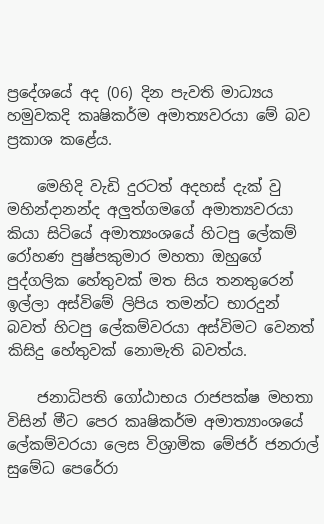ප්‍රදේශයේ අද (06) දින පැවති මාධ්‍යය හමුවකදි කෘෂිකර්ම අමාත්‍යවරයා මේ බව ප්‍රකාශ කළේය.

    මෙහිදි වැඩි දුරටත් අදහස් දැක් වු මහින්දානන්ද අලුත්ගමගේ අමාත්‍යවරයා කියා සිටියේ අමාත්‍යංශයේ හිටපු ලේකම් රෝහණ පුෂ්පකුමාර මහතා ඔහුගේ පුද්ගලික හේතුවක් මත සිය තනතුරෙන් ඉල්ලා අස්විමේ ලිපිය තමන්ට භාරදුන් බවත් හිටපු ලේකම්වරයා අස්විමට වෙනත් කිසිදු හේතුවක් නොමැති බවත්ය.

    ජනාධිපති ගෝඨාභය රාජපක්ෂ මහතා විසින් මීට පෙර කෘෂිකර්ම අමාත්‍යාංශයේ ලේකම්වරයා ලෙස විශ්‍රාමික මේජර් ජනරාල් සුමේධ පෙරේරා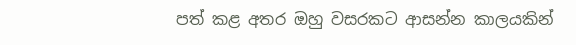පත් කළ අතර ඔහු වසරකට ආසන්න කාලයකින්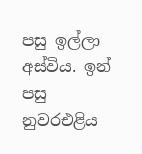පසු ඉල්ලා අස්විය. ඉන් පසු නුවරඑළිය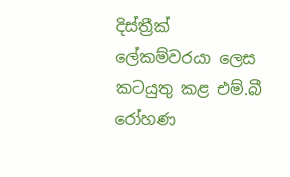දිස්ත්‍රීක් ලේකම්වරයා ලෙස කටයුතු කළ එම්.බී රෝහණ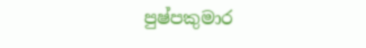පුෂ්පකුමාර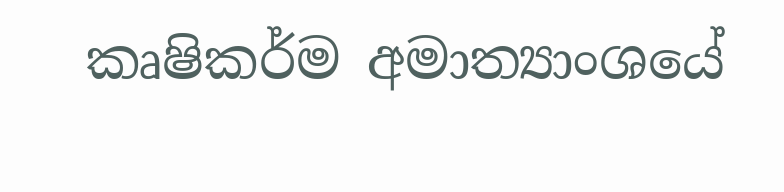කෘෂිකර්ම අමාත්‍යාංශයේ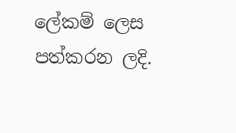ලේකම් ලෙස පත්කරන ලදි.